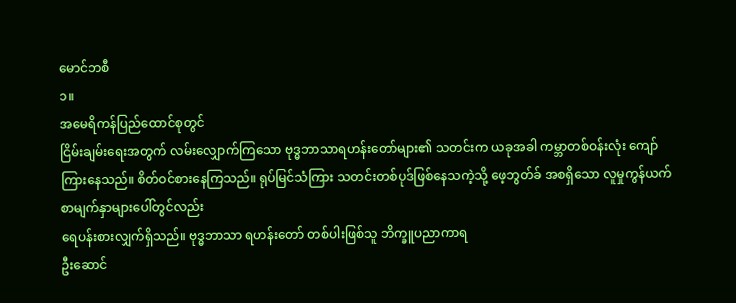မောင်ဘစီ
၁။
အမေရိကန်ပြည်ထောင်စုတွင်
ငြိမ်းချမ်းရေးအတွက် လမ်းလျှောက်ကြသော ဗုဒ္ဓဘာသာရဟန်းတော်များ၏ သတင်းက ယခုအခါ ကမ္ဘာတစ်ဝန်းလုံး ကျော်ကြားနေသည်။ စိတ်ဝင်စားနေကြသည်။ ရုပ်မြင်သံကြား သတင်းတစ်ပုဒ်ဖြစ်နေသကဲ့သို့ ဖေ့ဘွတ်ခ် အစရှိသော လူမှုကွန်ယက် စာမျက်နှာများပေါ်တွင်လည်း
ရေပန်းစားလျှက်ရှိသည်။ ဗုဒ္ဓဘာသာ ရဟန်းတော် တစ်ပါးဖြစ်သူ ဘိက္ခူပညာကာရ
ဦးဆောင်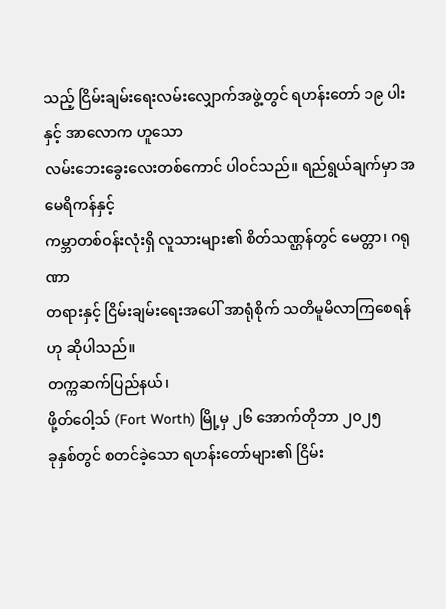သည့် ငြိမ်းချမ်းရေးလမ်းလျှောက်အဖွဲ့တွင် ရဟန်းတော် ၁၉ ပါးနှင့် အာလောက ဟူသော
လမ်းဘေးခွေးလေးတစ်ကောင် ပါဝင်သည်။ ရည်ရွယ်ချက်မှာ အမေရိကန်နှင့်
ကမ္ဘာတစ်ဝန်းလုံးရှိ လူသားများ၏ စိတ်သဏ္ဌန်တွင် မေတ္တာ၊ ဂရုဏာ
တရားနှင့် ငြိမ်းချမ်းရေးအပေါ် အာရုံစိုက် သတိမူမိလာကြစေရန်ဟု ဆိုပါသည်။
တက္ကဆက်ပြည်နယ်၊
ဖို့တ်ဝေါ့သ် (Fort Worth) မြို့မှ ၂၆ အောက်တိုဘာ ၂၀၂၅
ခုနှစ်တွင် စတင်ခဲ့သော ရဟန်းတော်များ၏ ငြိမ်း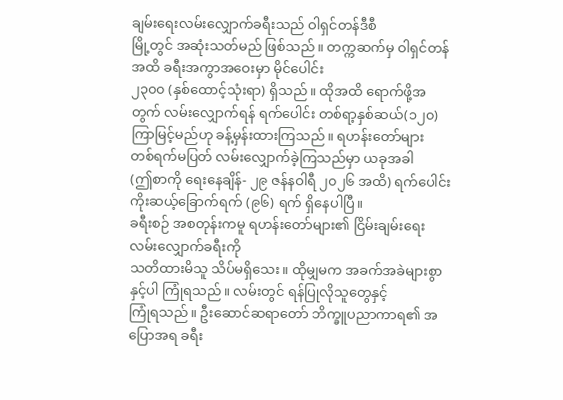ချမ်းရေးလမ်းလျှောက်ခရီးသည် ဝါရှင်တန်ဒီစီ
မြို့တွင် အဆုံးသတ်မည် ဖြစ်သည်။ တက္ကဆက်မှ ဝါရှင်တန်အထိ ခရီးအကွာအဝေးမှာ မိုင်ပေါင်း
၂၃၀၀ (နှစ်ထောင့်သုံးရာ) ရှိသည်။ ထိုအထိ ရောက်ဖို့အတွက် လမ်းလျှောက်ရန် ရက်ပေါင်း တစ်ရာ့နှစ်ဆယ်(၁၂၀) ကြာမြင့်မည်ဟု ခန့်မှန်းထားကြသည်။ ရဟန်းတော်များ
တစ်ရက်မပြတ် လမ်းလျှောက်ခဲ့ကြသည်မှာ ယခုအခါ
(ဤစာကို ရေးနေချိန်- ၂၉ ဇန်နဝါရီ ၂၀၂၆ အထိ) ရက်ပေါင်း ကိုးဆယ့်ခြောက်ရက် (၉၆) ရက် ရှိနေပါပြီ။
ခရီးစဉ် အစတုန်းကမူ ရဟန်းတော်များ၏ ငြိမ်းချမ်းရေးလမ်းလျှောက်ခရီးကို
သတိထားမိသူ သိပ်မရှိသေး။ ထိုမျှမက အခက်အခဲများစွာနှင့်ပါ ကြုံရသည်။ လမ်းတွင် ရန်ပြုလိုသူတွေနှင့်
ကြုံရသည်။ ဦးဆောင်ဆရာတော် ဘိက္ခူပညာကာရ၏ အပြောအရ ခရီး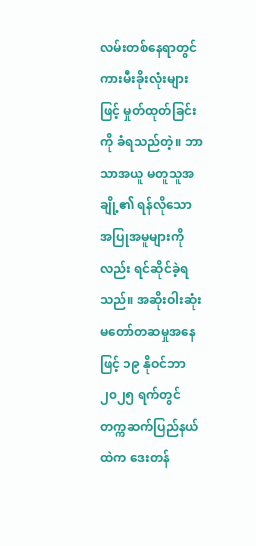လမ်းတစ်နေရာတွင်
ကားမီးခိုးလုံးများဖြင့် မှုတ်ထုတ်ခြင်းကို ခံရသည်တဲ့။ ဘာသာအယူ မတူသူအချို့၏ ရန်လိုသော
အပြုအမူများကိုလည်း ရင်ဆိုင်ခဲ့ရသည်။ အဆိုးဝါးဆုံး မတော်တဆမှုအနေဖြင့် ၁၉ နိုဝင်ဘာ
၂၀၂၅ ရက်တွင် တက္ကဆက်ပြည်နယ်ထဲက ဒေးတန်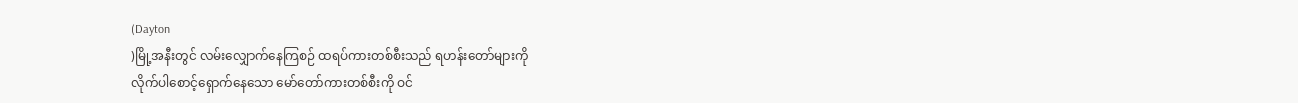(Dayton
)မြို့အနီးတွင် လမ်းလျှောက်နေကြစဉ် ထရပ်ကားတစ်စီးသည် ရဟန်းတော်များကို
လိုက်ပါစောင့်ရှောက်နေသော မော်တော်ကားတစ်စီးကို ဝင်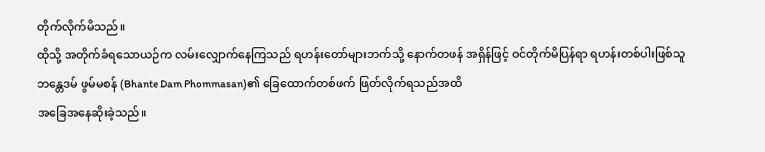တိုက်လိုက်မိသည်။
ထိုသို့ အတိုက်ခံရသောယဉ်က လမ်းလျှောက်နေကြသည် ရဟန်းတော်များဘက်သို့ နောက်တဖန် အရှိန်ဖြင့် ဝင်တိုက်မိပြန်ရာ ရဟန်းတစ်ပါးဖြစ်သူ
ဘန္တေဒမ် ဖွမ်မစန် (Bhante Dam Phommasan)၏ ခြေထောက်တစ်ဖက် ဖြတ်လိုက်ရသည်အထိ
အခြေအနေဆိုးခဲ့သည်။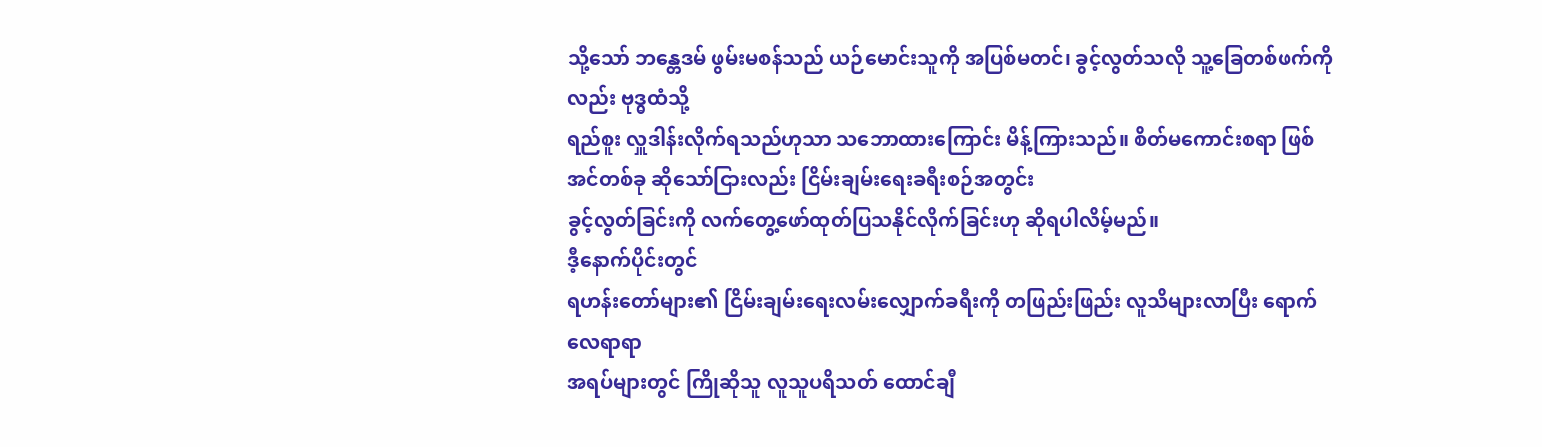သို့သော် ဘန္တေဒမ် ဖွမ်းမစန်သည် ယဉ်မောင်းသူကို အပြစ်မတင်၊ ခွင့်လွတ်သလို သူ့ခြေတစ်ဖက်ကိုလည်း ဗုဒ္ဓထံသို့
ရည်စူး လှူဒါန်းလိုက်ရသည်ဟုသာ သဘောထားကြောင်း မိန့်ကြားသည်။ စိတ်မကောင်းစရာ ဖြစ်အင်တစ်ခု ဆိုသော်ငြားလည်း ငြိမ်းချမ်းရေးခရီးစဉ်အတွင်း
ခွင့်လွတ်ခြင်းကို လက်တွေ့ဖော်ထုတ်ပြသနိုင်လိုက်ခြင်းဟု ဆိုရပါလိမ့်မည်။
ဒီ့နောက်ပိုင်းတွင်
ရဟန်းတော်များ၏ ငြိမ်းချမ်းရေးလမ်းလျှောက်ခရီးကို တဖြည်းဖြည်း လူသိများလာပြီး ရောက်လေရာရာ
အရပ်များတွင် ကြိုဆိုသူ လူသူပရိသတ် ထောင်ချီ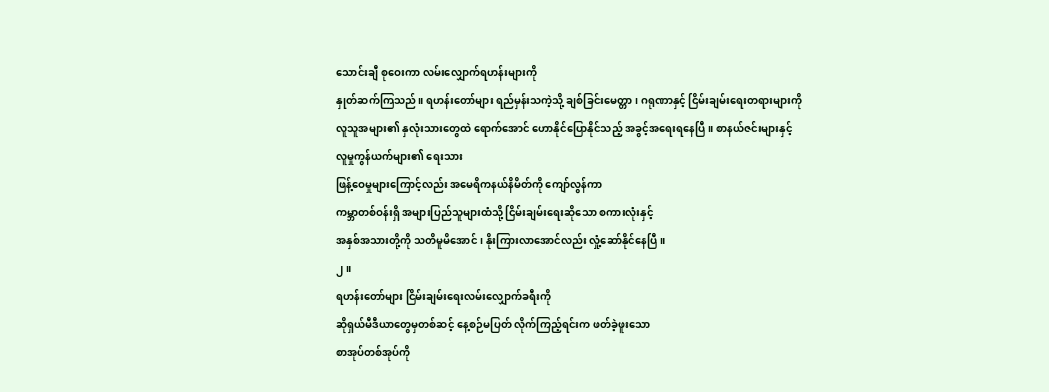သောင်းချီ စုဝေးကာ လမ်းလျှောက်ရဟန်းများကို
နှုတ်ဆက်ကြသည်။ ရဟန်းတော်များ ရည်မှန်းသကဲ့သို့ ချစ်ခြင်းမေတ္တာ၊ ဂရုဏာနှင့် ငြိမ်းချမ်းရေးတရားများကို
လူသူအများ၏ နှလုံးသားတွေထဲ ရောက်အောင် ဟောနိုင်ပြောနိုင်သည့် အခွင့်အရေးရနေပြီ။ စာနယ်ဇင်းများနှင့်
လူမှုကွန်ယက်များ၏ ရေးသား
ဖြန့်ဝေမှုများကြောင့်လည်း အမေရိကနယ်နိမိတ်ကို ကျော်လွန်ကာ
ကမ္ဘာတစ်ဝန်းရှိ အများပြည်သူများထံသို့ ငြိမ်းချမ်းရေးဆိုသော စကားလုံးနှင့်
အနှစ်အသားတို့ကို သတိမူမိအောင်၊ နိုးကြားလာအောင်လည်း လှုံ့ဆော်နိုင်နေပြီ။
၂။
ရဟန်းတော်များ ငြိမ်းချမ်းရေးလမ်းလျှောက်ခရီးကို
ဆိုရှယ်မီဒီယာတွေမှတစ်ဆင့် နေ့စဉ်မပြတ် လိုက်ကြည့်ရင်းက ဖတ်ခဲ့ဖူးသော
စာအုပ်တစ်အုပ်ကို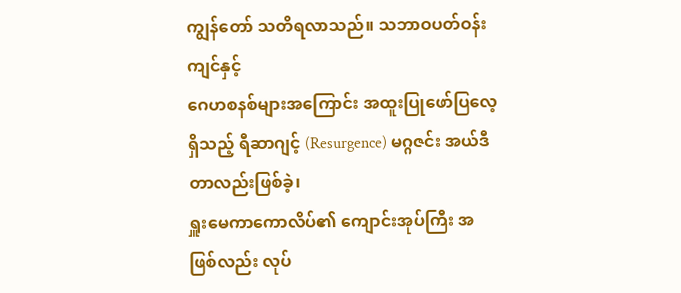ကျွန်တော် သတိရလာသည်။ သဘာဝပတ်ဝန်းကျင်နှင့်
ဂေဟစနစ်များအကြောင်း အထူးပြုဖော်ပြလေ့ရှိသည့် ရီဆာဂျင့် (Resurgence) မဂ္ဂဇင်း အယ်ဒီတာလည်းဖြစ်ခဲ့၊
ရှူးမေကာကောလိပ်၏ ကျောင်းအုပ်ကြီး အဖြစ်လည်း လုပ်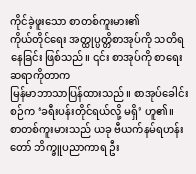ကိုင်ခဲ့ဖူးသော စာတစ်ကူးမား၏
ကိုယ်တိုင်ရေး အတ္ထုပ္ပတ္တိစာအုပ်ကို သတိရနေခြင်း ဖြစ်သည်။ ၎င်း စာအုပ်ကို စာရေးဆရာကိုတာက
မြန်မာဘာသာပြန်ထားသည်။ စာအုပ်ခေါင်းစဉ်က ‘ခရီးပန်းတိုင်ရယ်လို့ မရှိ’ ဟူ၏။
စာတစ်ကူးမားသည် ယခု ဗီယက်နမ်ရဟန်းတော် ဘိက္ခူပညာကာရ ဦး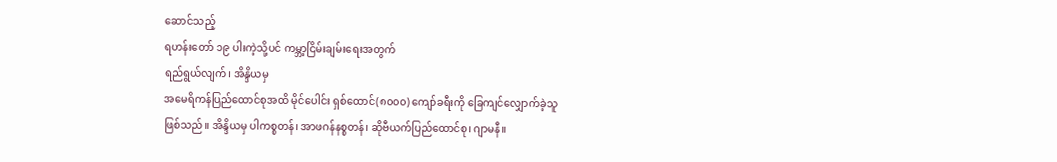ဆောင်သည့်
ရဟန်းတော် ၁၉ ပါးကဲ့သို့ပင် ကမ္ဘာ့ငြိမ်းချမ်းရေးအတွက်
ရည်ရွယ်လျက်၊ အိန္ဒိယမှ
အမေရိကန်ပြည်ထောင်စုအထိ မိုင်ပေါင်း ရှစ်ထောင်(၈၀၀၀) ကျော်ခရီးကို ခြေကျင်လျှောက်ခဲ့သူ
ဖြစ်သည်။ အိန္ဒိယမှ ပါကစ္စတန်၊ အာဖဂန်နစ္စတန်၊ ဆိုဗီယက်ပြည်ထောင်စု၊ ဂျာမနီ။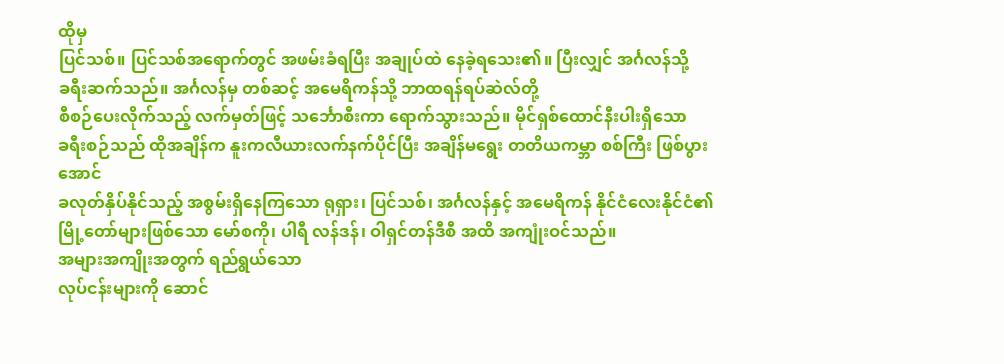ထိုမှ
ပြင်သစ်။ ပြင်သစ်အရောက်တွင် အဖမ်းခံရပြီး အချုပ်ထဲ နေခဲ့ရသေး၏။ ပြီးလျှင် အင်္ဂလန်သို့
ခရီးဆက်သည်။ အင်္ဂလန်မှ တစ်ဆင့် အမေရိကန်သို့ ဘာထရန်ရပ်ဆဲလ်တို့
စီစဉ်ပေးလိုက်သည့် လက်မှတ်ဖြင့် သင်္ဘောစီးကာ ရောက်သွားသည်။ မိုင်ရှစ်ထောင်နီးပါးရှိသော
ခရီးစဉ်သည် ထိုအချိန်က နူးကလီယားလက်နက်ပိုင်ပြီး အချိန်မရွေး တတိယကမ္ဘာ စစ်ကြီး ဖြစ်ပွားအောင်
ခလုတ်နှိပ်နိုင်သည့် အစွမ်းရှိနေကြသော ရုရှား၊ ပြင်သစ်၊ အင်္ဂလန်နှင့် အမေရိကန် နိုင်ငံလေးနိုင်ငံ၏
မြို့တော်များဖြစ်သော မော်စကို၊ ပါရီ လန်ဒန်၊ ဝါရှင်တန်ဒီစီ အထိ အကျုံးဝင်သည်။
အများအကျိုးအတွက် ရည်ရွယ်သော
လုပ်ငန်းများကို ဆောင်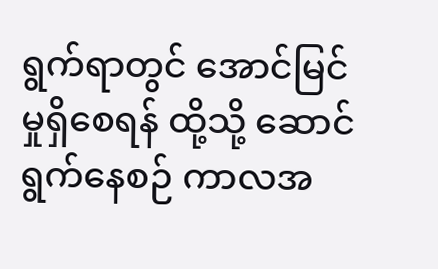ရွက်ရာတွင် အောင်မြင်မှုရှိစေရန် ထို့သို့ ဆောင်ရွက်နေစဉ် ကာလအ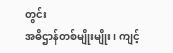တွင်း
အဓိဌာန်တစ်မျိုးမျိုး၊ ကျင့်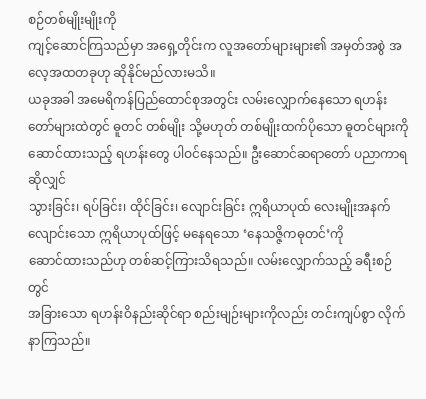စဉ်တစ်မျိုးမျိုးကို
ကျင့်ဆောင်ကြသည်မှာ အရှေ့တိုင်းက လူအတော်များများ၏ အမှတ်အစွဲ အလေ့အထတခုဟု ဆိုနိုင်မည်လားမသိ။
ယခုအခါ အမေရိကန်ပြည်ထောင်စုအတွင်း လမ်းလျှောက်နေသော ရဟန်းတော်များထဲတွင် ဓူတင် တစ်မျိုး သို့မဟုတ် တစ်မျိုးထက်ပိုသော ဓူတင်များကို
ဆောင်ထားသည့် ရဟန်းတွေ ပါဝင်နေသည်။ ဦးဆောင်ဆရာတော် ပညာကာရဆိုလျှင်
သွားခြင်း၊ ရပ်ခြင်း၊ ထိုင်ခြင်း၊ လျောင်းခြင်း ဣရိယာပုထ် လေးမျိုးအနက်
လျောင်းသော ဣရိယာပုထ်ဖြင့် မနေရသော ‘နေသဇ္ဇိကဓုတင်’ကို
ဆောင်ထားသည်ဟု တစ်ဆင့်ကြားသိရသည်။ လမ်းလျှောက်သည့် ခရီးစဉ်တွင်
အခြားသော ရဟန်းဝိနည်းဆိုင်ရာ စည်းမျဉ်းများကိုလည်း တင်းကျပ်စွာ လိုက်နာကြသည်။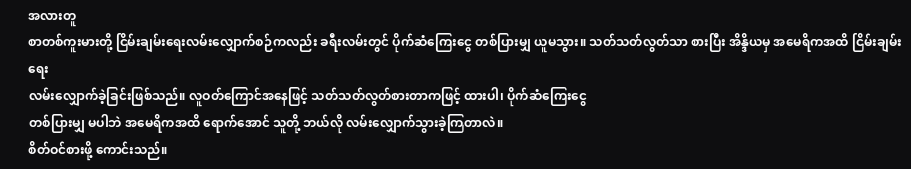အလားတူ
စာတစ်ကူးမားတို့ ငြိမ်းချမ်းရေးလမ်းလျှောက်စဉ်ကလည်း ခရီးလမ်းတွင် ပိုက်ဆံကြေးငွေ တစ်ပြားမျှ ယူမသွား။ သတ်သတ်လွတ်သာ စားပြီး အိန္ဒိယမှ အမေရိကအထိ ငြိမ်းချမ်းရေး
လမ်းလျှောက်ခဲ့ခြင်းဖြစ်သည်။ လူဝတ်ကြောင်အနေဖြင့် သတ်သတ်လွတ်စားတာကဖြင့် ထားပါ၊ ပိုက်ဆံကြေးငွေ
တစ်ပြားမျှ မပါဘဲ အမေရိကအထိ ရောက်အောင် သူတို့ ဘယ်လို လမ်းလျှောက်သွားခဲ့ကြတာလဲ။
စိတ်ဝင်စားဖို့ ကောင်းသည်။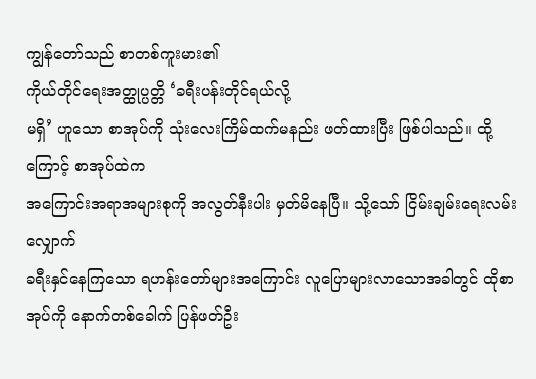ကျွန်တော်သည် စာတစ်ကူးမား၏
ကိုယ်တိုင်ရေးအတ္ထုပ္ပတ္တိ ‘ခရီးပန်းတိုင်ရယ်လို့
မရှိ’ ဟူသော စာအုပ်ကို သုံးလေးကြိမ်ထက်မနည်း ဖတ်ထားပြီး ဖြစ်ပါသည်။ ထို့ကြောင့် စာအုပ်ထဲက
အကြောင်းအရာအများစုကို အလွတ်နီးပါး မှတ်မိနေပြီ။ သို့သော် ငြိမ်းချမ်းရေးလမ်းလျှောက်
ခရီးနှင်နေကြသော ရဟန်းတော်များအကြောင်း လူပြောများလာသောအခါတွင် ထိုစာအုပ်ကို နောက်တစ်ခေါက် ပြန်ဖတ်ဦး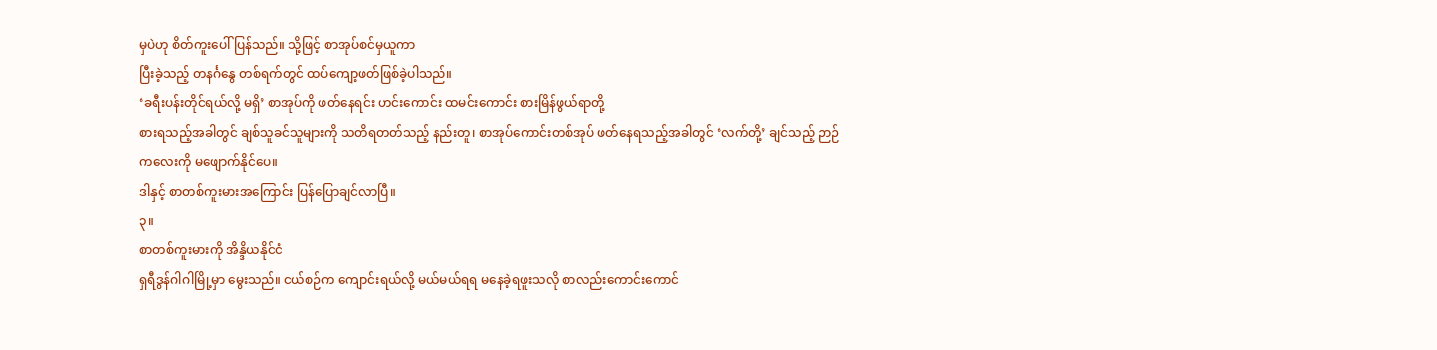မှပဲဟု စိတ်ကူးပေါ်ပြန်သည်။ သို့ဖြင့် စာအုပ်စင်မှယူကာ
ပြီးခဲ့သည့် တနင်္ဂနွေ တစ်ရက်တွင် ထပ်ကျော့ဖတ်ဖြစ်ခဲ့ပါသည်။
‘ခရီးပန်းတိုင်ရယ်လို့ မရှိ’ စာအုပ်ကို ဖတ်နေရင်း ဟင်းကောင်း ထမင်းကောင်း စားမြိန်ဖွယ်ရာတို့
စားရသည့်အခါတွင် ချစ်သူခင်သူများကို သတိရတတ်သည့် နည်းတူ၊ စာအုပ်ကောင်းတစ်အုပ် ဖတ်နေရသည့်အခါတွင် ‘လက်တို့’ ချင်သည့် ဉာဉ်ကလေးကို မဖျောက်နိုင်ပေ။
ဒါနှင့် စာတစ်ကူးမားအကြောင်း ပြန်ပြောချင်လာပြီ။
၃။
စာတစ်ကူးမားကို အိန္ဒိယနိုင်ငံ
ရှရီဒွန်ဂါဂါမြို့မှာ မွေးသည်။ ငယ်စဉ်က ကျောင်းရယ်လို့ မယ်မယ်ရရ မနေခဲ့ရဖူးသလို စာလည်းကောင်းကောင်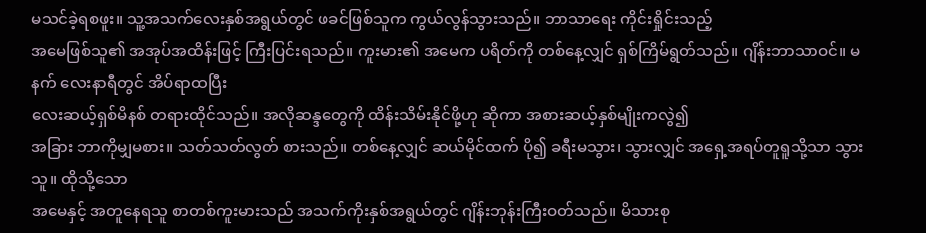မသင်ခဲ့ရစဖူး။ သူ့အသက်လေးနှစ်အရွယ်တွင် ဖခင်ဖြစ်သူက ကွယ်လွန်သွားသည်။ ဘာသာရေး ကိုင်းရှိုင်းသည့်
အမေဖြစ်သူ၏ အအုပ်အထိန်းဖြင့် ကြီးပြင်းရသည်။ ကူးမား၏ အမေက ပရိတ်ကို တစ်နေ့လျှင် ရှစ်ကြိမ်ရွတ်သည်။ ဂျိန်းဘာသာဝင်။ မနက် လေးနာရီတွင် အိပ်ရာထပြီး
လေးဆယ့်ရှစ်မိနစ် တရားထိုင်သည်။ အလိုဆန္ဒတွေကို ထိန်းသိမ်းနိုင်ဖို့ဟု ဆိုကာ အစားဆယ့်နှစ်မျိုးကလွဲ၍
အခြား ဘာကိုမျှမစား။ သတ်သတ်လွတ် စားသည်။ တစ်နေ့လျှင် ဆယ်မိုင်ထက် ပို၍ ခရီးမသွား၊ သွားလျှင် အရှေ့အရပ်တူရူသို့သာ သွားသူ။ ထိုသို့သော
အမေနှင့် အတူနေရသူ စာတစ်ကူးမားသည် အသက်ကိုးနှစ်အရွယ်တွင် ဂျိန်းဘုန်းကြီးဝတ်သည်။ မိသားစု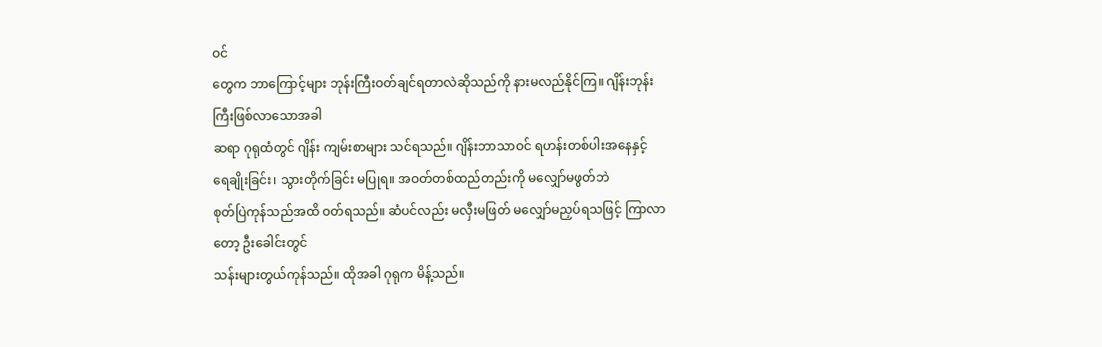ဝင်
တွေက ဘာကြောင့်များ ဘုန်းကြီးဝတ်ချင်ရတာလဲဆိုသည်ကို နားမလည်နိုင်ကြ။ ဂျိန်းဘုန်းကြီးဖြစ်လာသောအခါ
ဆရာ ဂုရုထံတွင် ဂျိန်း ကျမ်းစာများ သင်ရသည်။ ဂျိန်းဘာသာဝင် ရဟန်းတစ်ပါးအနေနှင့်
ရေချိုးခြင်း၊ သွားတိုက်ခြင်း မပြုရ။ အဝတ်တစ်ထည်တည်းကို မလျှော်မဖွတ်ဘဲ
စုတ်ပြဲကုန်သည်အထိ ဝတ်ရသည်။ ဆံပင်လည်း မလှီးမဖြတ် မလျှော်မညှပ်ရသဖြင့် ကြာလာတော့ ဦးခေါင်းတွင်
သန်းများတွယ်ကုန်သည်။ ထိုအခါ ဂုရုက မိန့်သည်။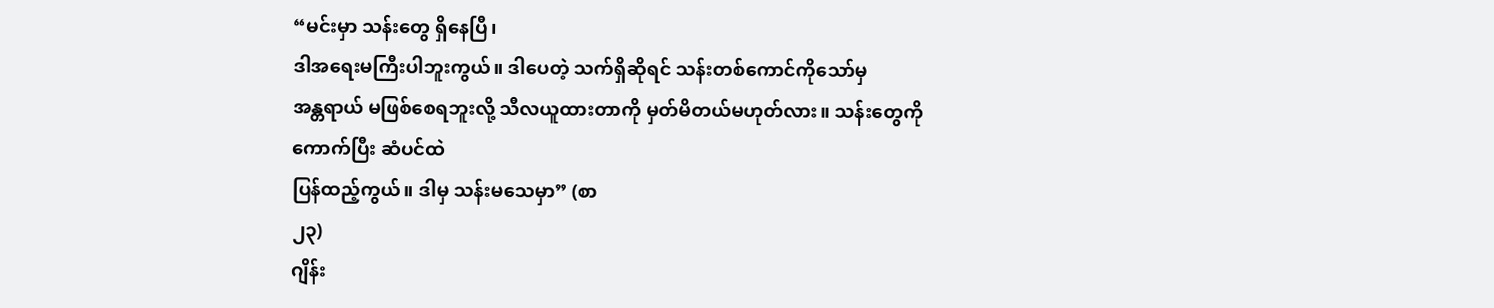“မင်းမှာ သန်းတွေ ရှိနေပြီ၊
ဒါအရေးမကြီးပါဘူးကွယ်။ ဒါပေတဲ့ သက်ရှိဆိုရင် သန်းတစ်ကောင်ကိုသော်မှ
အန္တရာယ် မဖြစ်စေရဘူးလို့ သီလယူထားတာကို မှတ်မိတယ်မဟုတ်လား။ သန်းတွေကို ကောက်ပြီး ဆံပင်ထဲ
ပြန်ထည့်ကွယ်။ ဒါမှ သန်းမသေမှာ” (စာ
၂၃)
ဂျိန်း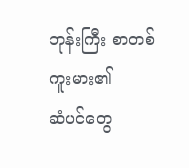ဘုန်းကြီး စာတစ်ကူးမား၏
ဆံပင်တွေ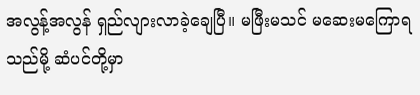အလွန့်အလွန် ရှည်လျားလာခဲ့ချေပြီ။ မဖြီးမသင် မဆေးမကြောရသည်မို့ ဆံပင်တို့မှာ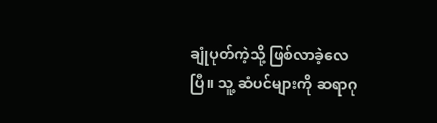ချုံပုတ်ကဲ့သို့ ဖြစ်လာခဲ့လေပြီ။ သူ့ ဆံပင်များကို ဆရာဂု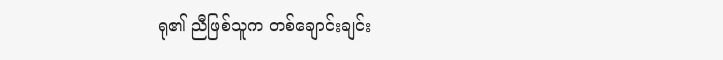ရု၏ ညီဖြစ်သူက တစ်ချောင်းချင်း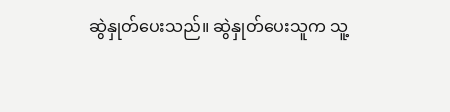ဆွဲနှုတ်ပေးသည်။ ဆွဲနှုတ်ပေးသူက သူ့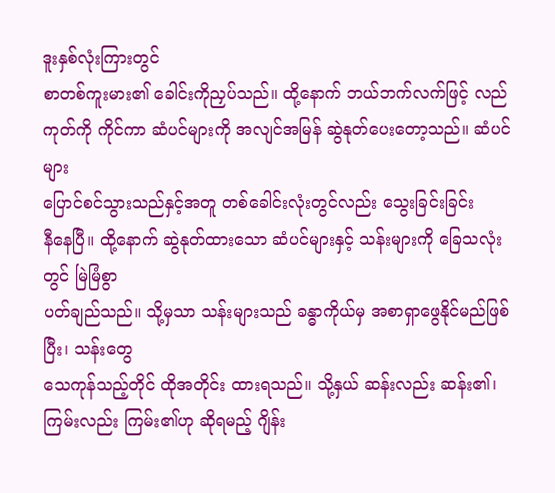ဒူးနှစ်လုံးကြားတွင်
စာတစ်ကူးမား၏ ခေါင်းကိုညှပ်သည်။ ထို့နောက် ဘယ်ဘက်လက်ဖြင့် လည်ကုတ်ကို ကိုင်ကာ ဆံပင်များကို အလျင်အမြန် ဆွဲနုတ်ပေးတော့သည်။ ဆံပင်များ
ပြောင်စင်သွားသည်နှင့်အတူ တစ်ခေါင်းလုံးတွင်လည်း သွေးခြင်းခြင်း
နီနေပြီ။ ထို့နောက် ဆွဲနုတ်ထားသော ဆံပင်များနှင့် သန်းများကို ခြေသလုံးတွင် မြဲမြံစွာ
ပတ်ချည်သည်။ သို့မှသာ သန်းများသည် ခန္ဓာကိုယ်မှ အစာရှာဖွေနိုင်မည်ဖြစ်ပြီး၊ သန်းတွေ
သေကုန်သည့်တိုင် ထိုအတိုင်း ထားရသည်။ သို့နှယ် ဆန်းလည်း ဆန်း၏၊
ကြမ်းလည်း ကြမ်း၏ဟု ဆိုရမည့် ဂျိန်း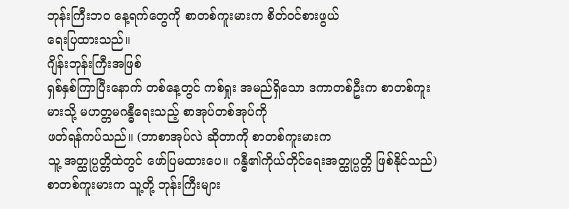ဘုန်းကြီးဘဝ နေ့ရက်တွေကို စာတစ်ကူးမားက စိတ်ဝင်စားဖွယ်
ရေးပြထားသည်။
ဂျိန်းဘုန်းကြီးအဖြစ်
ရှစ်နှစ်ကြာပြီးနောက် တစ်နေ့တွင် ကစ်ရှုး အမည်ရှိသော ဒကာတစ်ဦးက စာတစ်ကူးမားသို့ မဟတ္တမဂန္ဓီရေးသည့် စာအုပ်တစ်အုပ်ကို
ဖတ်ရန်ကပ်သည်။ (ဘာစာအုပ်လဲ ဆိုတာကို စာတစ်ကူးမားက
သူ့ အတ္ထုပ္ပတ္တိထဲတွင် ဖော်ပြမထားပေ။ ဂန္ဓီ၏ကိုယ်တိုင်ရေးအတ္ထုပ္ပတ္တိ ဖြစ်နိုင်သည်)
စာတစ်ကူးမားက သူ့တို့ ဘုန်းကြီးများ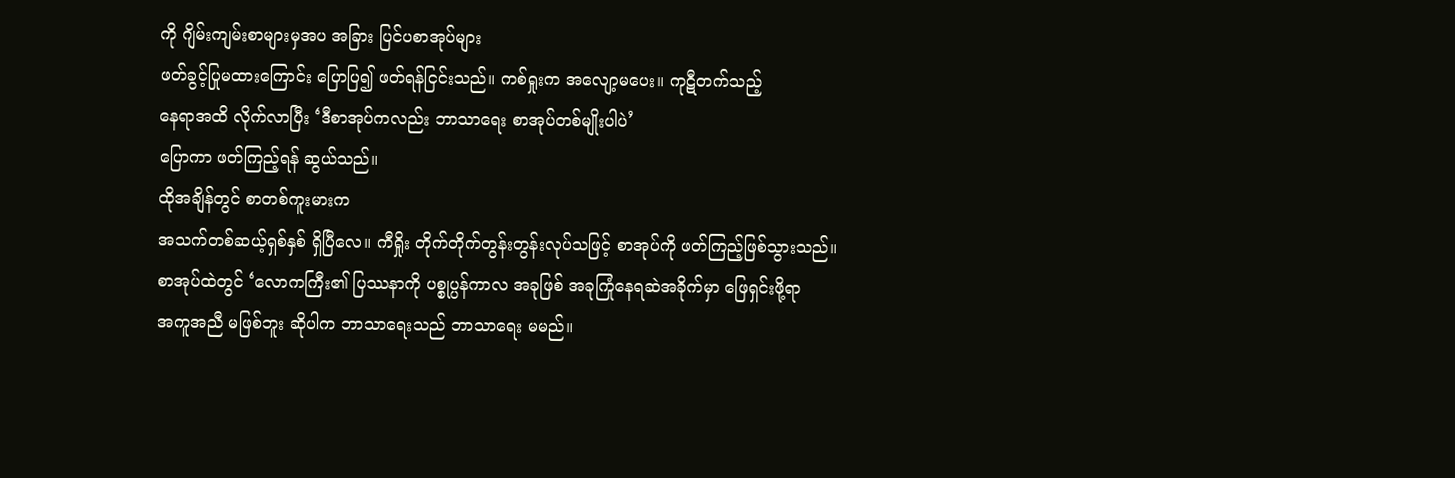ကို ဂျိမ်းကျမ်းစာများမှအပ အခြား ပြင်ပစာအုပ်များ
ဖတ်ခွင့်ပြုမထားကြောင်း ပြောပြ၍ ဖတ်ရန်ငြင်းသည်။ ကစ်ရှုးက အလျော့မပေး။ ကုဋီတက်သည့်
နေရာအထိ လိုက်လာပြီး ‘ဒီစာအုပ်ကလည်း ဘာသာရေး စာအုပ်တစ်မျိုးပါပဲ’
ပြောကာ ဖတ်ကြည့်ရန် ဆွယ်သည်။
ထိုအချိန်တွင် စာတစ်ကူးမားက
အသက်တစ်ဆယ့်ရှစ်နှစ် ရှိပြီလေ။ ကီရှိုး တိုက်တိုက်တွန်းတွန်းလုပ်သဖြင့် စာအုပ်ကို ဖတ်ကြည့်ဖြစ်သွားသည်။
စာအုပ်ထဲတွင် ‘လောကကြီး၏ ပြဿနာကို ပစ္စုပ္ပန်ကာလ အခုဖြစ် အခုကြုံနေရဆဲအခိုက်မှာ ဖြေရှင်းဖို့ရာ
အကူအညီ မဖြစ်ဘူး ဆိုပါက ဘာသာရေးသည် ဘာသာရေး မမည်။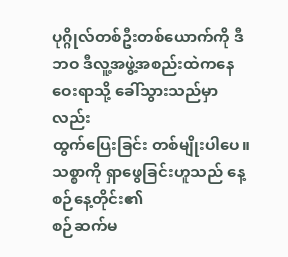ပုဂ္ဂိုလ်တစ်ဦးတစ်ယောက်ကို ဒီဘဝ ဒီလူ့အဖွဲ့အစည်းထဲကနေ ဝေးရာသို့ ခေါ်သွားသည်မှာလည်း
ထွက်ပြေးခြင်း တစ်မျိုးပါပေ။ သစ္စာကို ရှာဖွေခြင်းဟူသည် နေ့စဉ်နေ့တိုင်း၏
စဉ်ဆက်မ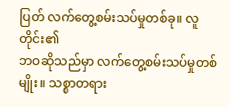ပြတ် လက်တွေ့စမ်းသပ်မှုတစ်ခု။ လူတိုင်း၏
ဘဝဆိုသည်မှာ လက်တွေ့စမ်းသပ်မှုတစ်မျိုး။ သစ္စာတရား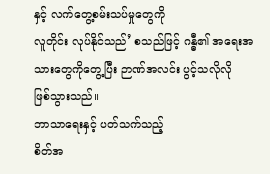နှင့် လက်တွေ့စမ်းသပ်မှုတွေကို
လူတိုင်း လုပ်နိုင်သည်’ စသည်ဖြင့် ဂန္ဓီ၏ အရေးအသားတွေကိုတွေ့ပြီး ဉာဏ်အလင်း ပွင့်သလိုလို
ဖြစ်သွားသည်။
ဘာသာရေးနှင့် ပတ်သက်သည့်
စိတ်အ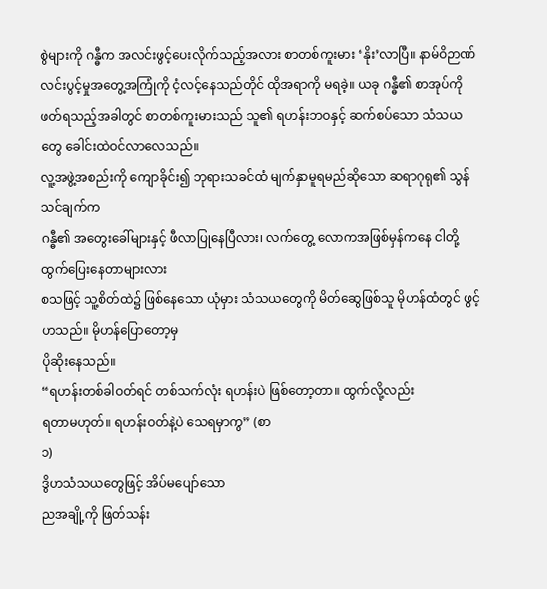စွဲများကို ဂန္ဓီက အလင်းဖွင့်ပေးလိုက်သည့်အလား စာတစ်ကူးမား ‘နိုး’လာပြီ။ နာမ်ဝိဉာဏ်
လင်းပွင့်မှုအတွေ့အကြုံကို ငံ့လင့်နေသည်တိုင် ထိုအရာကို မရခဲ့။ ယခု ဂန္ဓီ၏ စာအုပ်ကို
ဖတ်ရသည့်အခါတွင် စာတစ်ကူးမားသည် သူ၏ ရဟန်းဘဝနှင့် ဆက်စပ်သော သံသယတွေ ခေါင်းထဲဝင်လာလေသည်။
လူ့အဖွဲ့အစည်းကို ကျောခိုင်း၍ ဘုရားသခင်ထံ မျက်နှာမူရမည်ဆိုသော ဆရာဂုရု၏ သွန်သင်ချက်က
ဂန္ဓီ၏ အတွေးခေါ်များနှင့် ဖီလာပြုနေပြီလား၊ လက်တွေ့ လောကအဖြစ်မှန်ကနေ ငါတို့ ထွက်ပြေးနေတာများလား
စသဖြင့် သူ့စိတ်ထဲ၌ ဖြစ်နေသော ယုံမှား သံသယတွေကို မိတ်ဆွေဖြစ်သူ မိုဟန်ထံတွင် ဖွင့်ဟသည်။ မိုဟန်ပြောတော့မှ
ပိုဆိုးနေသည်။
“ရဟန်းတစ်ခါဝတ်ရင် တစ်သက်လုံး ရဟန်းပဲ ဖြစ်တော့တာ။ ထွက်လို့လည်း
ရတာမဟုတ်။ ရဟန်းဝတ်နဲ့ပဲ သေရမှာကွ” (စာ
၁)
ဒွိဟသံသယတွေဖြင့် အိပ်မပျော်သော
ညအချို့ကို ဖြတ်သန်း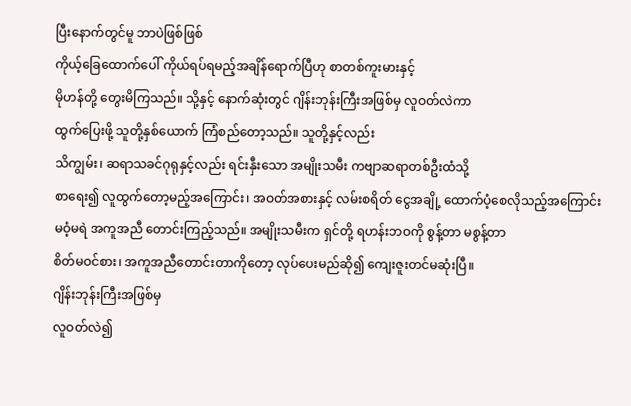ပြီးနောက်တွင်မူ ဘာပဲဖြစ်ဖြစ်
ကိုယ့်ခြေထောက်ပေါ် ကိုယ်ရပ်ရမည့်အချိန်ရောက်ပြီဟု စာတစ်ကူးမားနှင့်
မိုဟန်တို့ တွေးမိကြသည်။ သို့နှင့် နောက်ဆုံးတွင် ဂျိန်းဘုန်းကြီးအဖြစ်မှ လူဝတ်လဲကာ
ထွက်ပြေးဖို့ သူတို့နှစ်ယောက် ကြံစည်တော့သည်။ သူတို့နှင့်လည်း
သိကျွမ်း၊ ဆရာသခင်ဂုရုနှင့်လည်း ရင်းနှီးသော အမျိုးသမီး ကဗျာဆရာတစ်ဦးထံသို့
စာရေး၍ လူထွက်တော့မည့်အကြောင်း၊ အဝတ်အစားနှင့် လမ်းစရိတ် ငွေအချို့ ထောက်ပံ့စေလိုသည့်အကြောင်း
မဝံ့မရဲ အကူအညီ တောင်းကြည့်သည်။ အမျိုးသမီးက ရှင်တို့ ရဟန်းဘဝကို စွန့်တာ မစွန့်တာ
စိတ်မဝင်စား၊ အကူအညီတောင်းတာကိုတော့ လုပ်ပေးမည်ဆို၍ ကျေးဇူးတင်မဆုံးပြီ။
ဂျိန်းဘုန်းကြီးအဖြစ်မှ
လူဝတ်လဲ၍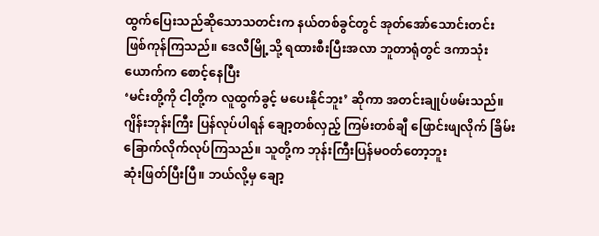ထွက်ပြေးသည်ဆိုသောသတင်းက နယ်တစ်ခွင်တွင် အုတ်အော်သောင်းတင်း
ဖြစ်ကုန်ကြသည်။ ဒေလီမြို့သို့ ရထားစီးပြီးအလာ ဘူတာရုံတွင် ဒကာသုံးယောက်က စောင့်နေပြီး
‘မင်းတို့ကို ငါ့တို့က လူထွက်ခွင့် မပေးနိုင်ဘူး’ ဆိုကာ အတင်းချုပ်ဖမ်းသည်။
ဂျိန်းဘုန်းကြီး ပြန်လုပ်ပါရန် ချော့တစ်လှည့် ကြမ်းတစ်ချီ ဖြောင်းဖျလိုက် ခြိမ်းခြောက်လိုက်လုပ်ကြသည်။ သူတို့က ဘုန်းကြီးပြန်မဝတ်တော့ဘူး
ဆုံးဖြတ်ပြီးပြီ။ ဘယ်လို့မှ ချော့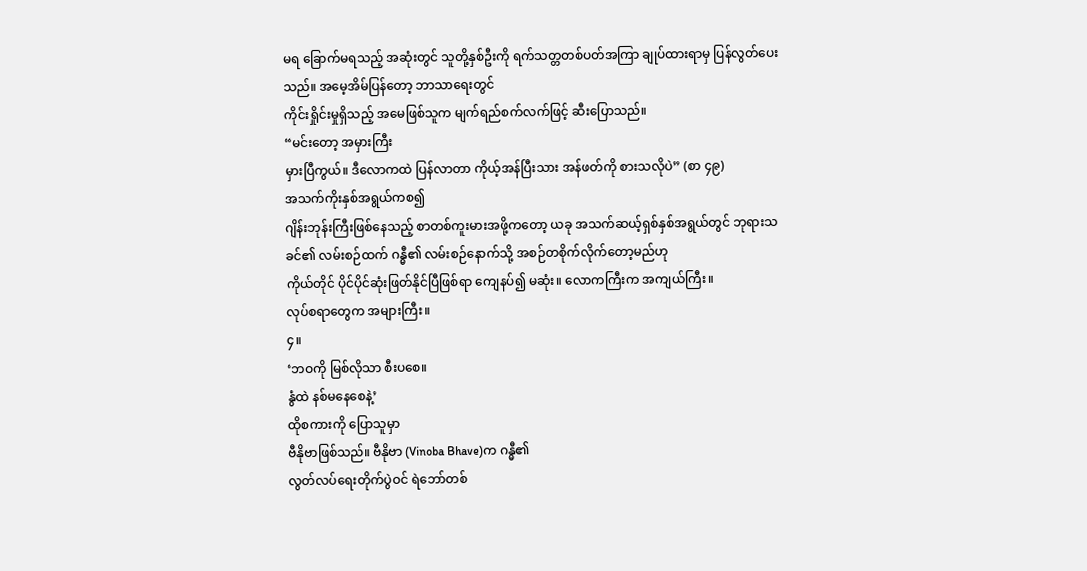မရ ခြောက်မရသည့် အဆုံးတွင် သူတို့နှစ်ဦးကို ရက်သတ္တတစ်ပတ်အကြာ ချုပ်ထားရာမှ ပြန်လွတ်ပေးသည်။ အမေ့အိမ်ပြန်တော့ ဘာသာရေးတွင်
ကိုင်းရှိုင်းမှုရှိသည့် အမေဖြစ်သူက မျက်ရည်စက်လက်ဖြင့် ဆီးပြောသည်။
“မင်းတော့ အမှားကြီး
မှားပြီကွယ်။ ဒီလောကထဲ ပြန်လာတာ ကိုယ့်အန်ပြီးသား အန်ဖတ်ကို စားသလိုပဲ” (စာ ၄၉)
အသက်ကိုးနှစ်အရွယ်ကစ၍
ဂျိန်းဘုန်းကြီးဖြစ်နေသည့် စာတစ်ကူးမားအဖို့ကတော့ ယခု အသက်ဆယ့်ရှစ်နှစ်အရွယ်တွင် ဘုရားသခင်၏ လမ်းစဉ်ထက် ဂန္ဓီ၏ လမ်းစဉ်နောက်သို့ အစဉ်တစိုက်လိုက်တော့မည်ဟု
ကိုယ်တိုင် ပိုင်ပိုင်ဆုံးဖြတ်နိုင်ပြီဖြစ်ရာ ကျေနပ်၍ မဆုံး။ လောကကြီးက အကျယ်ကြီး။
လုပ်စရာတွေက အများကြီး။
၄။
‘ဘဝကို မြစ်လိုသာ စီးပစေ။
နွံထဲ နစ်မနေစေနဲ့’
ထိုစကားကို ပြောသူမှာ
ဗီနိုဗာဖြစ်သည်။ ဗီနိုဗာ (Vinoba Bhave)က ဂန္ဓီ၏
လွတ်လပ်ရေးတိုက်ပွဲဝင် ရဲဘော်တစ်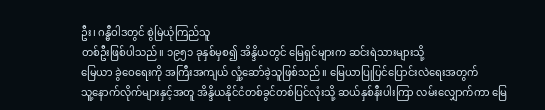ဦး၊ ဂန္ဓီဝါဒတွင် စွဲမြဲယုံကြည်သူ
တစ်ဦးဖြစ်ပါသည်။ ၁၉၅၁ ခုနှစ်မှစ၍ အိန္ဒိယတွင် မြေရှင်များက ဆင်းရဲသားများသို့
မြေယာ ခွဲဝေရေးကို အကြီးအကျယ် လှုံ့ဆော်ခဲ့သူဖြစ်သည်။ မြေယာပြုပြင်ပြောင်းလဲရေးအတွက်
သူ့နောက်လိုက်များနှင့်အတူ အိန္ဒိယနိုင်ငံတစ်ခွင်တစ်ပြင်လုံးသို့ ဆယ်နှစ်နီးပါးကြာ လမ်းလျှောက်ကာ မြေ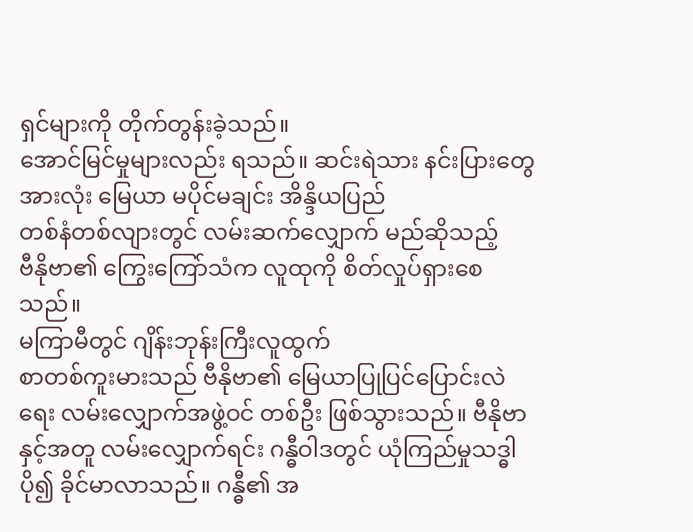ရှင်များကို တိုက်တွန်းခဲ့သည်။
အောင်မြင်မှုများလည်း ရသည်။ ဆင်းရဲသား နင်းပြားတွေအားလုံး မြေယာ မပိုင်မချင်း အိန္ဒိယပြည်
တစ်နံတစ်လျားတွင် လမ်းဆက်လျှောက် မည်ဆိုသည့်
ဗီနိုဗာ၏ ကြွေးကြော်သံက လူထုကို စိတ်လှုပ်ရှားစေသည်။
မကြာမီတွင် ဂျိန်းဘုန်းကြီးလူထွက်
စာတစ်ကူးမားသည် ဗီနိုဗာ၏ မြေယာပြုပြင်ပြောင်းလဲရေး လမ်းလျှောက်အဖွဲ့ဝင် တစ်ဦး ဖြစ်သွားသည်။ ဗီနိုဗာနှင့်အတူ လမ်းလျှောက်ရင်း ဂန္ဓီဝါဒတွင် ယုံကြည်မှုသဒ္ဓါ
ပို၍ ခိုင်မာလာသည်။ ဂန္ဓီ၏ အ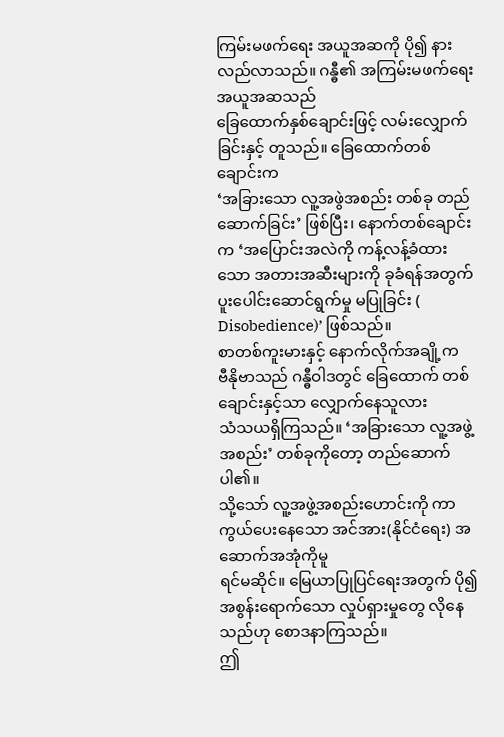ကြမ်းမဖက်ရေး အယူအဆကို ပို၍ နားလည်လာသည်။ ဂန္ဓီ၏ အကြမ်းမဖက်ရေးအယူအဆသည်
ခြေထောက်နှစ်ချောင်းဖြင့် လမ်းလျှောက်ခြင်းနှင့် တူသည်။ ခြေထောက်တစ်ချောင်းက
‘အခြားသော လူ့အဖွဲအစည်း တစ်ခု တည်ဆောက်ခြင်း’ ဖြစ်ပြီး၊ နောက်တစ်ချောင်းက ‘အပြောင်းအလဲကို ကန့်လန့်ခံထားသော အတားအဆီးများကို ခုခံရန်အတွက်
ပူးပေါင်းဆောင်ရွက်မှု မပြုခြင်း ( Disobedience)’ ဖြစ်သည်။
စာတစ်ကူးမားနှင့် နောက်လိုက်အချို့က
ဗီနိုဗာသည် ဂန္ဓီဝါဒတွင် ခြေထောက် တစ်ချောင်းနှင့်သာ လျှောက်နေသူလား
သံသယရှိကြသည်။ ‘အခြားသော လူ့အဖွဲ့အစည်း’ တစ်ခုကိုတော့ တည်ဆောက်ပါ၏။
သို့သော် လူ့အဖွဲ့အစည်းဟောင်းကို ကာကွယ်ပေးနေသော အင်အား(နိုင်ငံရေး) အဆောက်အအုံကိုမူ
ရင်မဆိုင်။ မြေယာပြုပြင်ရေးအတွက် ပို၍ အစွန်းရောက်သော လှုပ်ရှားမှုတွေ လိုနေသည်ဟု စောဒနာကြသည်။
ဤ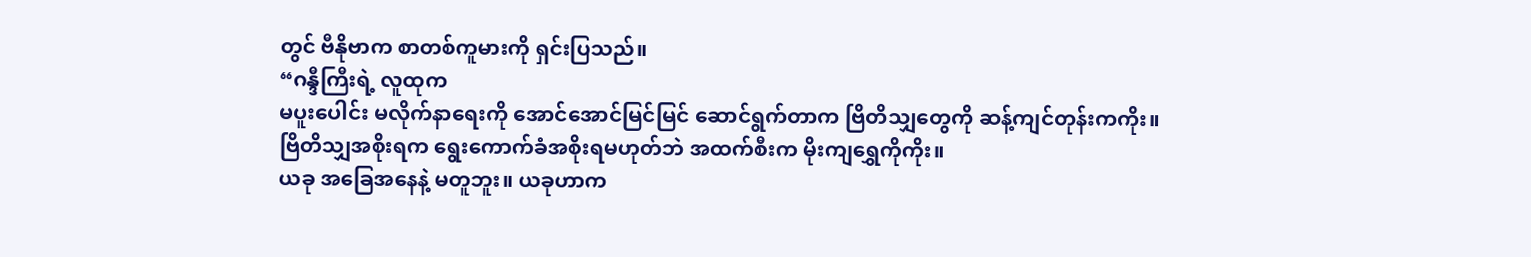တွင် ဗီနိုဗာက စာတစ်ကူမားကို ရှင်းပြသည်။
“ဂန္ဒီကြီးရဲ့ လူထုက
မပူးပေါင်း မလိုက်နာရေးကို အောင်အောင်မြင်မြင် ဆောင်ရွက်တာက ဗြိတိသျှတွေကို ဆန့်ကျင်တုန်းကကိုး။
ဗြိတိသျှအစိုးရက ရွေးကောက်ခံအစိုးရမဟုတ်ဘဲ အထက်စီးက မိုးကျရွှေကိုကိုး။
ယခု အခြေအနေနဲ့ မတူဘူး။ ယခုဟာက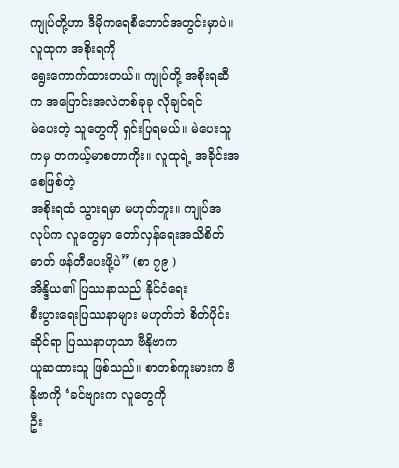ကျုပ်တို့ဟာ ဒီမိုကရေစီဘောင်အတွင်းမှာပဲ။ လူထုက အစိုးရကို
ရွေးကောက်ထားတယ်။ ကျုပ်တို့ အစိုးရဆီက အပြောင်းအလဲတစ်ခုခု လိုချင်ရင်
မဲပေးတဲ့ သူတွေကို ရှင်းပြရမယ်။ မဲပေးသူကမှ တကယ့်မာစတာကိုး။ လူထုရဲ့ အခိုင်းအစေဖြစ်တဲ့
အစိုးရထံ သွားရမှာ မဟုတ်ဘူး။ ကျုပ်အလုပ်က လူတွေမှာ တော်လှန်ရေးအသိစိတ်ဓာတ် ဖန်တီပေးဖို့ပဲ” (စာ ၇၉ )
အိန္ဒိယ၏ ပြဿနာသည် နိုင်ငံရေး
စီးပွားရေးပြဿနာများ မဟုတ်ဘဲ စိတ်ပိုင်းဆိုင်ရာ ပြဿနာဟုသာ ဗီနိုဗာက
ယူဆထားသူ ဖြစ်သည်။ စာတစ်ကူးမားက ဗီနိုဗာကို ‘ခင်ဗျားက လူတွေကို
ဦး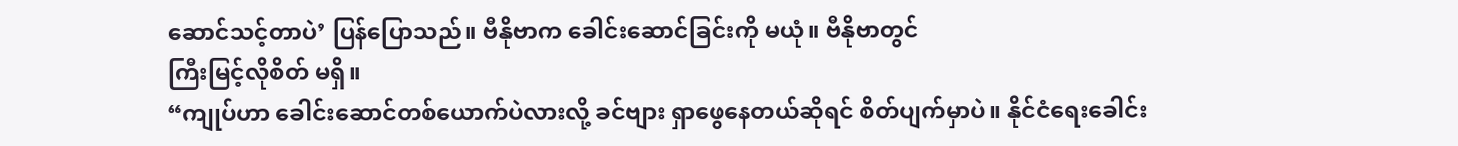ဆောင်သင့်တာပဲ’ ပြန်ပြောသည်။ ဗီနိုဗာက ခေါင်းဆောင်ခြင်းကို မယုံ။ ဗီနိုဗာတွင်
ကြီးမြင့်လိုစိတ် မရှိ။
“ကျုပ်ဟာ ခေါင်းဆောင်တစ်ယောက်ပဲလားလို့ ခင်ဗျား ရှာဖွေနေတယ်ဆိုရင် စိတ်ပျက်မှာပဲ။ နိုင်ငံရေးခေါင်း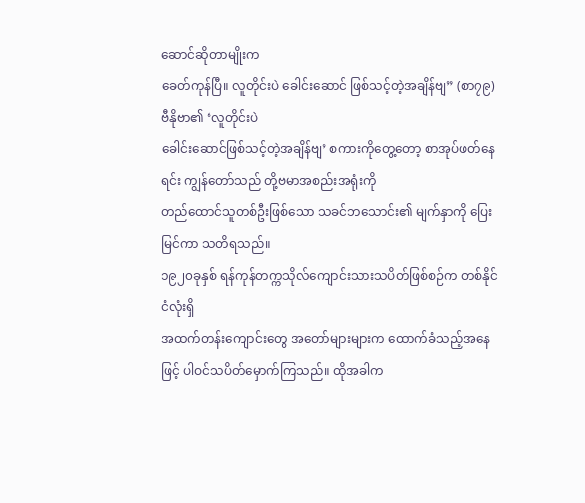ဆောင်ဆိုတာမျိုးက
ခေတ်ကုန်ပြီ။ လူတိုင်းပဲ ခေါင်းဆောင် ဖြစ်သင့်တဲ့အချိန်ဗျ” (စာ၇၉)
ဗီနိုဗာ၏ ‘လူတိုင်းပဲ
ခေါင်းဆောင်ဖြစ်သင့်တဲ့အချိန်ဗျ’ စကားကိုတွေ့တော့ စာအုပ်ဖတ်နေရင်း ကျွန်တော်သည် တို့ဗမာအစည်းအရုံးကို
တည်ထောင်သူတစ်ဦးဖြစ်သော သခင်ဘသောင်း၏ မျက်နှာကို ပြေးမြင်ကာ သတိရသည်။
၁၉၂၀ခုနှစ် ရန်ကုန်တက္ကသိုလ်ကျောင်းသားသပိတ်ဖြစ်စဉ်က တစ်နိုင်ငံလုံးရှိ
အထက်တန်းကျောင်းတွေ အတော်များများက ထောက်ခံသည့်အနေဖြင့် ပါဝင်သပိတ်မှောက်ကြသည်။ ထိုအခါက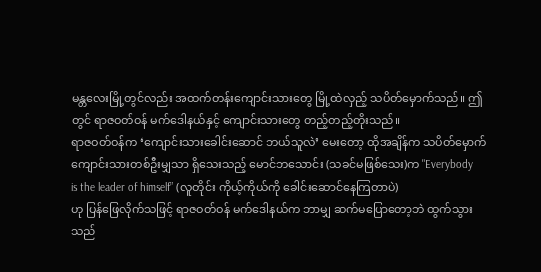မန္တလေးမြို့တွင်လည်း အထက်တန်းကျောင်းသားတွေ မြို့ထဲလှည့် သပိတ်မှောက်သည်။ ဤတွင် ရာဇဝတ်ဝန် မက်ဒေါနယ်နှင့် ကျောင်းသားတွေ တည့်တည့်တိုးသည်။
ရာဇဝတ်ဝန်က ‘ကျောင်းသားခေါင်းဆောင် ဘယ်သူလဲ’ မေးတော့ ထိုအချိန်က သပိတ်မှောက်ကျောင်းသားတစ်ဦးမျှသာ ရှိသေးသည့် မောင်ဘသောင်း (သခင်မဖြစ်သေး)က "Everybody
is the leader of himself” (လူတိုင်း ကိုယ့်ကိုယ်ကို ခေါင်းဆောင်နေကြတာပဲ)
ဟု ပြန်ဖြေလိုက်သဖြင့် ရာဇဝတ်ဝန် မက်ဒေါနယ်က ဘာမျှ ဆက်မပြောတော့ဘဲ ထွက်သွားသည်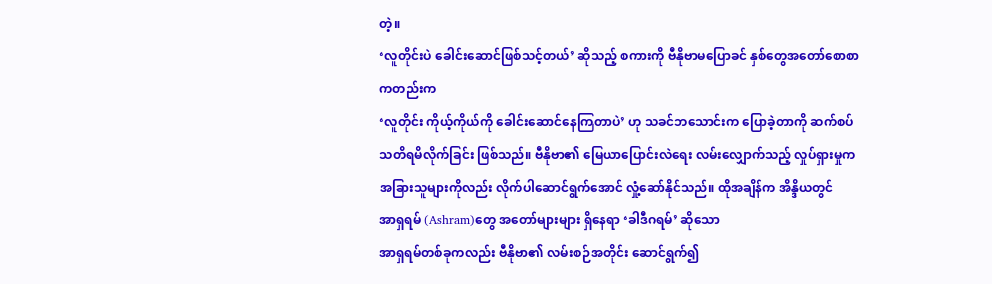တဲ့။
‘လူတိုင်းပဲ ခေါင်းဆောင်ဖြစ်သင့်တယ်’ ဆိုသည့် စကားကို ဗီနိုဗာမပြောခင် နှစ်တွေအတော်စောစာကတည်းက
‘လူတိုင်း ကိုယ့်ကိုယ်ကို ခေါင်းဆောင်နေကြတာပဲ’ ဟု သခင်ဘသောင်းက ပြောခဲ့တာကို ဆက်စပ်သတိရမိလိုက်ခြင်း ဖြစ်သည်။ ဗီနိုဗာ၏ မြေယာပြောင်းလဲရေး လမ်းလျှောက်သည့် လှုပ်ရှားမှုက
အခြားသူများကိုလည်း လိုက်ပါဆောင်ရွက်အောင် လှုံ့ဆော်နိုင်သည်။ ထိုအချိန်က အိန္ဒိယတွင်
အာရှရမ် (Ashram)တွေ အတော်များများ ရှိနေရာ ‘ခါဒီဂရမ်’ ဆိုသော
အာရှရမ်တစ်ခုကလည်း ဗီနိုဗာ၏ လမ်းစဉ်အတိုင်း ဆောင်ရွက်၍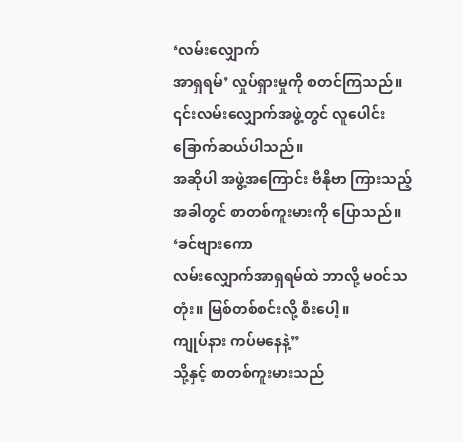‘လမ်းလျှောက်
အာရှရမ်’ လှုပ်ရှားမှုကို စတင်ကြသည်။ ၎င်းလမ်းလျှောက်အဖွဲ့တွင် လူပေါင်း ခြောက်ဆယ်ပါသည်။
အဆိုပါ အဖွဲ့အကြောင်း ဗီနိုဗာ ကြားသည့်အခါတွင် စာတစ်ကူးမားကို ပြောသည်။ ‘ခင်ဗျားကော
လမ်းလျှောက်အာရှရမ်ထဲ ဘာလို့ မဝင်သတုံး။ မြစ်တစ်စင်းလို့ စီးပေါ့။
ကျုပ်နား ကပ်မနေနဲ့”
သို့နှင့် စာတစ်ကူးမားသည်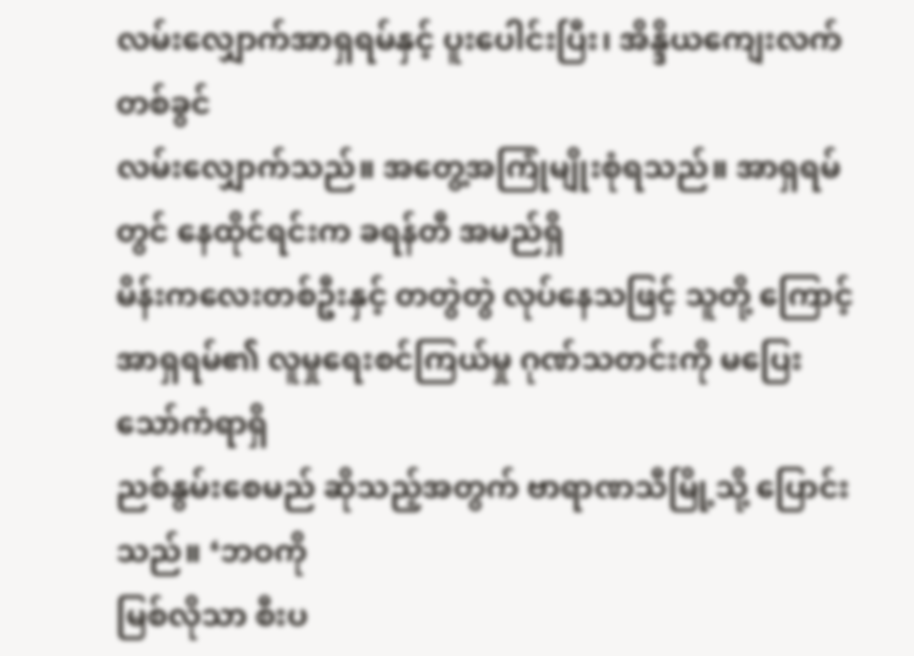လမ်းလျှောက်အာရှရမ်နှင့် ပူးပေါင်းပြီး၊ အိန္ဒိယကျေးလက်တစ်ခွင်
လမ်းလျှောက်သည်။ အတွေ့အကြုံမျိုးစုံရသည်။ အာရှရမ်တွင် နေထိုင်ရင်းက ခရန်တီ အမည်ရှိ
မိန်းကလေးတစ်ဦးနှင့် တတွဲတွဲ လုပ်နေသဖြင့် သူတို့ ကြောင့် အာရှရမ်၏ လူမှုရေးစင်ကြယ်မှု ဂုဏ်သတင်းကို မပြေးသော်ကံရာရှိ
ညစ်နွမ်းစေမည် ဆိုသည့်အတွက် ဗာရာဏသီမြို့သို့ ပြောင်းသည်။ ‘ဘဝကို
မြစ်လိုသာ စီးပ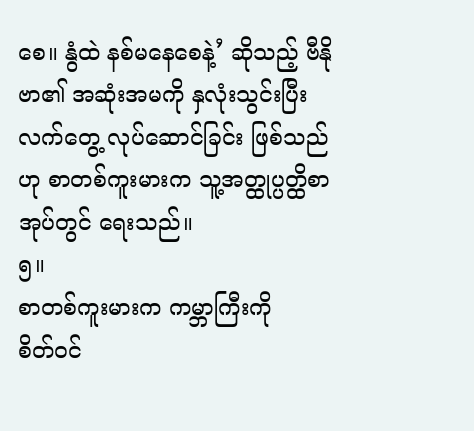စေ။ နွံထဲ နစ်မနေစေနဲ့’ ဆိုသည့် ဗီနိုဗာ၏ အဆုံးအမကို နှလုံးသွင်းပြီး
လက်တွေ့ လုပ်ဆောင်ခြင်း ဖြစ်သည်ဟု စာတစ်ကူးမားက သူ့အတ္ထုပ္ပတ္ထိစာအုပ်တွင် ရေးသည်။
၅။
စာတစ်ကူးမားက ကမ္ဘာကြီးကို
စိတ်ဝင်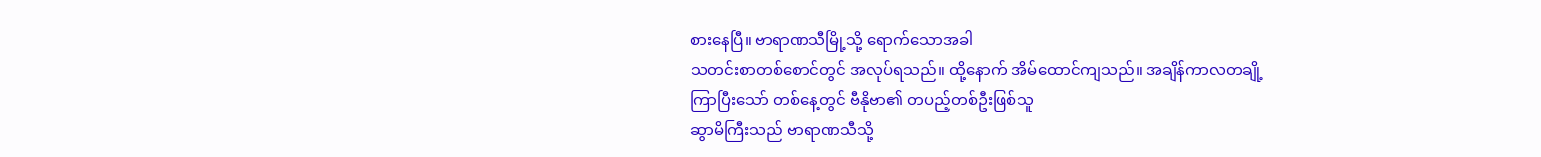စားနေပြီ။ ဗာရာဏသီမြို့သို့ ရောက်သောအခါ
သတင်းစာတစ်စောင်တွင် အလုပ်ရသည်။ ထို့နောက် အိမ်ထောင်ကျသည်။ အချိန်ကာလတချို့
ကြာပြီးသော် တစ်နေ့တွင် ဗီနိုဗာ၏ တပည့်တစ်ဦးဖြစ်သူ
ဆွာမိကြီးသည် ဗာရာဏသီသို့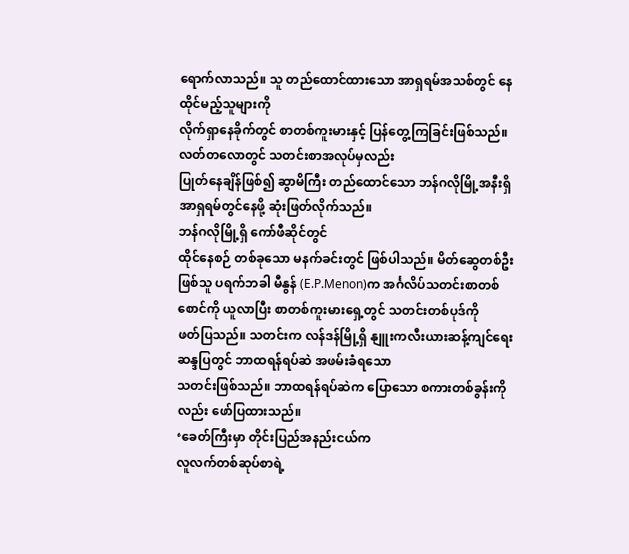ရောက်လာသည်။ သူ တည်ထောင်ထားသော အာရှရမ်အသစ်တွင် နေထိုင်မည့်သူများကို
လိုက်ရှာနေခိုက်တွင် စာတစ်ကူးမားနှင့် ပြန်တွေ့ကြခြင်းဖြစ်သည်။ လတ်တလောတွင် သတင်းစာအလုပ်မှလည်း
ပြုတ်နေချိန်ဖြစ်၍ ဆွာမိကြီး တည်ထောင်သော ဘန်ဂလိုမြို့အနီးရှိ အာရှရမ်တွင်နေဖို့ ဆုံးဖြတ်လိုက်သည်။
ဘန်ဂလိုမြို့ရှိ ကော်ဖီဆိုင်တွင်
ထိုင်နေစဉ် တစ်ခုသော မနက်ခင်းတွင် ဖြစ်ပါသည်။ မိတ်ဆွေတစ်ဦးဖြစ်သူ ပရက်ဘခါ မီနွန် (E.P.Menon)က အင်္ဂလိပ်သတင်းစာတစ်စောင်ကို ယူလာပြီး စာတစ်ကူးမားရှေ့တွင် သတင်းတစ်ပုဒ်ကို
ဖတ်ပြသည်။ သတင်းက လန်ဒန်မြို့ရှိ နျူးကလီးယားဆန့်ကျင်ရေး ဆန္ဒပြတွင် ဘာထရန်ရပ်ဆဲ အဖမ်းခံရသော
သတင်းဖြစ်သည်။ ဘာထရန်ရပ်ဆဲက ပြောသော စကားတစ်ခွန်းကိုလည်း ဖော်ပြထားသည်။
‘ခေတ်ကြီးမှာ တိုင်းပြည်အနည်းငယ်က
လူလက်တစ်ဆုပ်စာရဲ့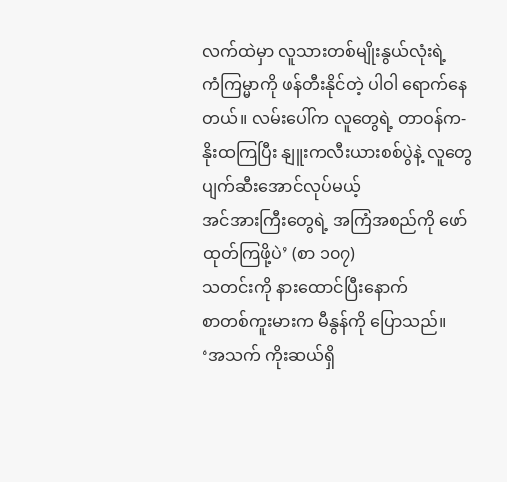လက်ထဲမှာ လူသားတစ်မျိုးနွယ်လုံးရဲ့
ကံကြမ္မာကို ဖန်တီးနိုင်တဲ့ ပါဝါ ရောက်နေတယ်။ လမ်းပေါ်က လူတွေရဲ့ တာဝန်က-
နိုးထကြပြီး နျူးကလီးယားစစ်ပွဲနဲ့ လူတွေ ပျက်ဆီးအောင်လုပ်မယ့်
အင်အားကြီးတွေရဲ့ အကြံအစည်ကို ဖော်ထုတ်ကြဖို့ပဲ’ (စာ ၁၀၇)
သတင်းကို နားထောင်ပြီးနောက်
စာတစ်ကူးမားက မီနွန်ကို ပြောသည်။
‘အသက် ကိုးဆယ်ရှိ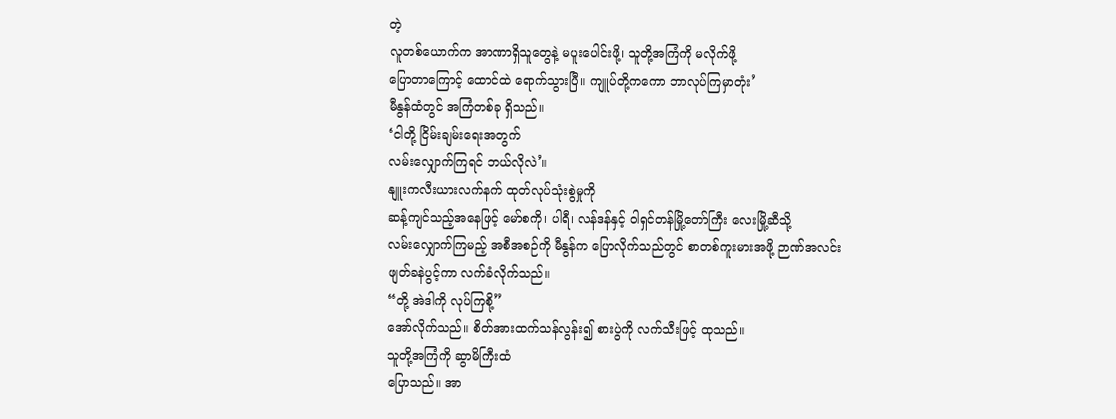တဲ့
လူတစ်ယောက်က အာဏာရှိသူတွေနဲ့ မပူးပေါင်းဖို့၊ သူတို့အကြံကို မလိုက်ဖို့
ပြောတာကြောင့် ထောင်ထဲ ရောက်သွားပြီ။ ကျူပ်တို့ကကော ဘာလုပ်ကြမှာတုံး’
မီနွန်ထံတွင် အကြံတစ်ခု ရှိသည်။
‘ငါတို့ ငြိမ်းချမ်းရေးအတွက်
လမ်းလျှောက်ကြရင် ဘယ်လိုလဲ’။
နျူးကလီးယားလက်နက် ထုတ်လုပ်သုံးစွဲမှုကို
ဆန့်ကျင်သည့်အနေဖြင့် မော်စကို၊ ပါရီ၊ လန်ဒန်နှင့် ဝါရှင်တန်မြို့တော်ကြီး လေးမြို့ဆီသို့
လမ်းလျှောက်ကြမည့် အစီအစဉ်ကို မီနွန်က ပြောလိုက်သည်တွင် စာတစ်ကူးမားအဖို့ ဉာဏ်အလင်း
ဖျတ်ခနဲပွင့်ကာ လက်ခံလိုက်သည်။
“တို့ အဲဒါကို လုပ်ကြစို့”
အော်လိုက်သည်။ စိတ်အားထက်သန်လွန်း၍ စားပွဲကို လက်သီးဖြင့် ထုသည်။
သူတို့အကြံကို ဆွာမိကြီးထံ
ပြောသည်။ အာ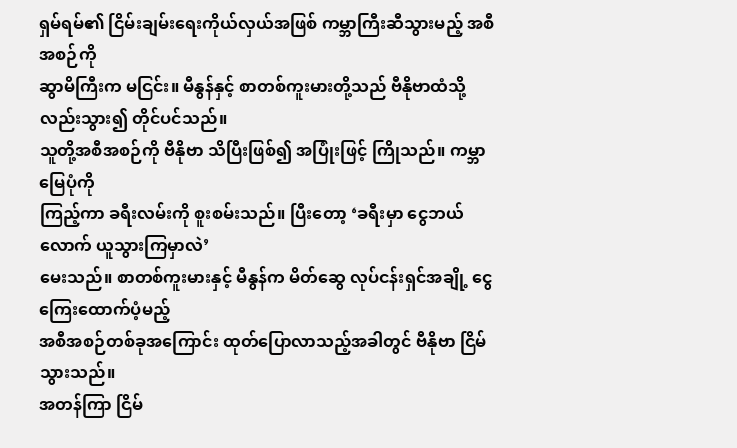ရှမ်ရမ်၏ ငြိမ်းချမ်းရေးကိုယ်လှယ်အဖြစ် ကမ္ဘာကြီးဆီသွားမည့် အစီအစဉ်ကို
ဆွာမိကြီးက မငြင်း။ မီနွန်နှင့် စာတစ်ကူးမားတို့သည် ဗီနိုဗာထံသို့လည်းသွား၍ တိုင်ပင်သည်။
သူတို့အစီအစဉ်ကို ဗီနိုဗာ သိပြီးဖြစ်၍ အပြုံးဖြင့် ကြိုသည်။ ကမ္ဘာမြေပုံကို
ကြည့်ကာ ခရီးလမ်းကို စူးစမ်းသည်။ ပြီးတော့ ‘ခရီးမှာ ငွေဘယ်လောက် ယူသွားကြမှာလဲ’
မေးသည်။ စာတစ်ကူးမားနှင့် မီနွန်က မိတ်ဆွေ လုပ်ငန်းရှင်အချို့ ငွေကြေးထောက်ပံ့မည့်
အစီအစဉ်တစ်ခုအကြောင်း ထုတ်ပြောလာသည့်အခါတွင် ဗီနိုဗာ ငြိမ်သွားသည်။
အတန်ကြာ ငြိမ်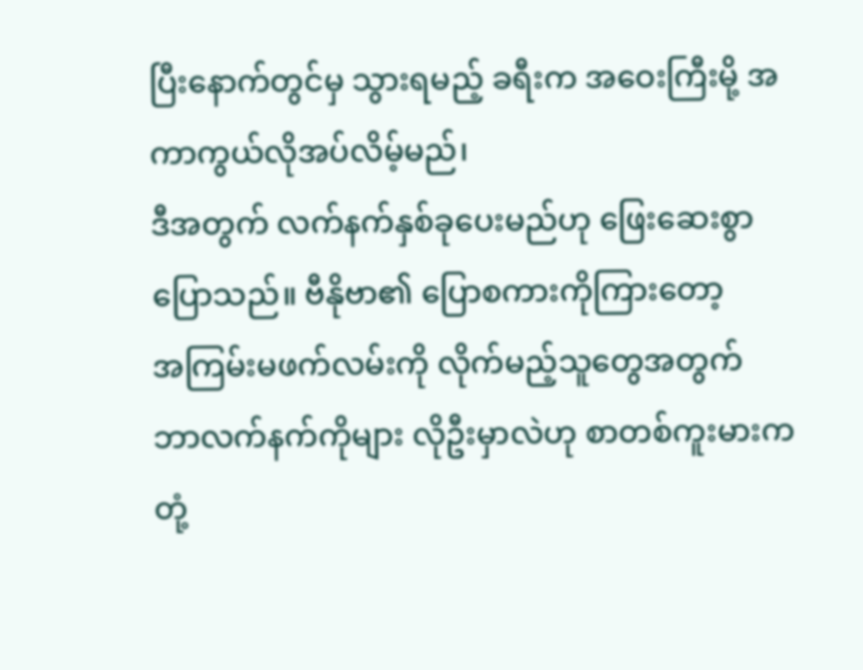ပြီးနောက်တွင်မှ သွားရမည့် ခရီးက အဝေးကြီးမို့ အကာကွယ်လိုအပ်လိမ့်မည်၊
ဒီအတွက် လက်နက်နှစ်ခုပေးမည်ဟု ဖြေးဆေးစွာ ပြောသည်။ ဗီနိုဗာ၏ ပြောစကားကိုကြားတော့
အကြမ်းမဖက်လမ်းကို လိုက်မည့်သူတွေအတွက် ဘာလက်နက်ကိုများ လိုဦးမှာလဲဟု စာတစ်ကူးမားက
တုံ့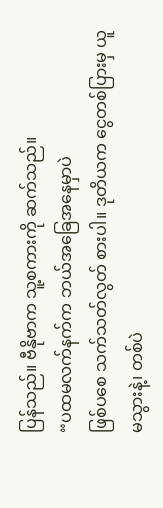ပြန်သည်။ ဗီနိုဗာက သူ့စကားကို ဆက်သည်။
“ပထမလက်နက်က ဘယ်အခြေအနေမှာပဲ
ဖြစ်ပစေ သက်သတ်လွတ် စားပါ။ ဒုတိယက ငွေတစ်ပြားမှ ယူမသွားနဲ့၊ တစ်ပဲ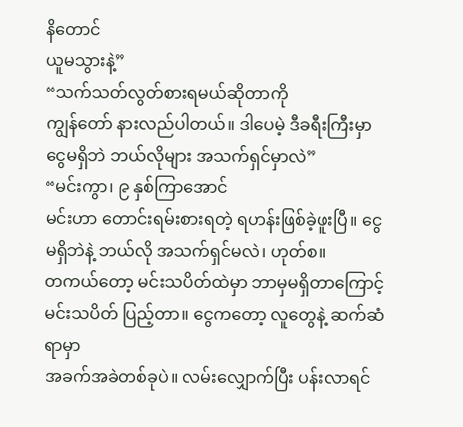နိတောင်
ယူမသွားနဲ့”
“သက်သတ်လွတ်စားရမယ်ဆိုတာကို
ကျွန်တော် နားလည်ပါတယ်။ ဒါပေမဲ့ ဒီခရီးကြီးမှာ ငွေမရှိဘဲ ဘယ်လိုများ အသက်ရှင်မှာလဲ”
“မင်းကွာ၊ ၉ နှစ်ကြာအောင်
မင်းဟာ တောင်းရမ်းစားရတဲ့ ရဟန်းဖြစ်ခဲ့ဖူးပြီ။ ငွေမရှိဘဲနဲ့ ဘယ်လို အသက်ရှင်မလဲ၊ ဟုတ်စ။
တကယ်တော့ မင်းသပိတ်ထဲမှာ ဘာမှမရှိတာကြောင့် မင်းသပိတ် ပြည့်တာ။ ငွေကတော့ လူတွေနဲ့ ဆက်ဆံရာမှာ
အခက်အခဲတစ်ခုပဲ။ လမ်းလျှောက်ပြီး ပန်းလာရင်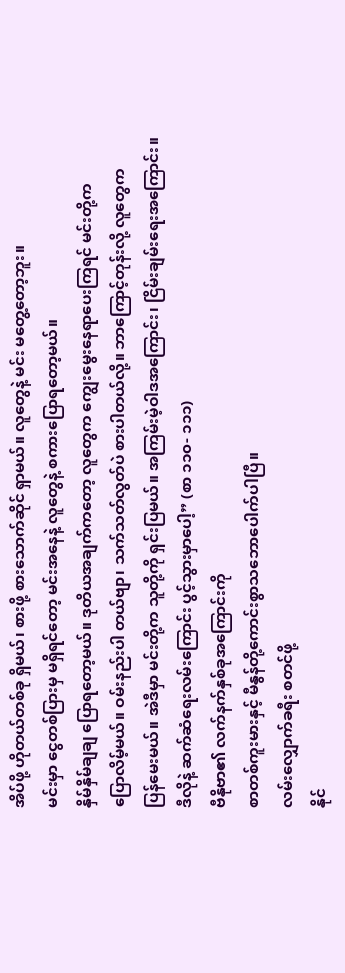အိပ်ဖို့ ဟိုတယ်တစ်ခု ရှိမယ်၊ စားဖို့ စားသောက်ဆိုင် ရှာမယ်။ လူတွေနဲ့ မင်း မတွေ့တော့ဘူး။
မင်းမှာ ငွေတစ်ပြားမှ မရှိရင်တော့ မင်းအနေနဲ့ လူတွေနဲ့ စကားပြောရတော့မယ်။
နှိမ်နှိမ်ချချ ပြောရတော့မယ်။ ဒုတိယအချက်ကတော့ လူတွေက ကျွေးမွေးနေရာပေးကြရင် မင်းတို့က
ပြောလိမ့်မယ်။ ဝမ်းနည်းပါ တယ်ဗျာ၊ သက်သတ်လွတ်ပဲ စားပါတယ်လို့။ ဘာကြောင့်တုန်းလို့ လူတွေက
ပြန်မေးမယ်။ အဲဒီမှာ မင်းတို့က သူတို့ကို ရှင်းပြမယ်။ အကြမ်းမဲ့ဝါဒအကြောင်း၊ ငြိမ်းချမ်းရေးအကြောင်း။
ဒီလိုနဲ့ ဆက်ဆံရေးလမ်းကြောင်း ပွင့်သွားမှာပေါ့” (စာ ၁၁၀- ၁၁၁)
ဗီနိုဗာ၏ လက်နက်နှစ်ခုအကြောင်းကို
စာတစ်ကူးမားနှင့် မီနွန်တို့ကောင်းစွာသဘောပေါက်ပါပြီ။
လမ်းလျှောက်ခရီး စတင်ဖို့
နိုင်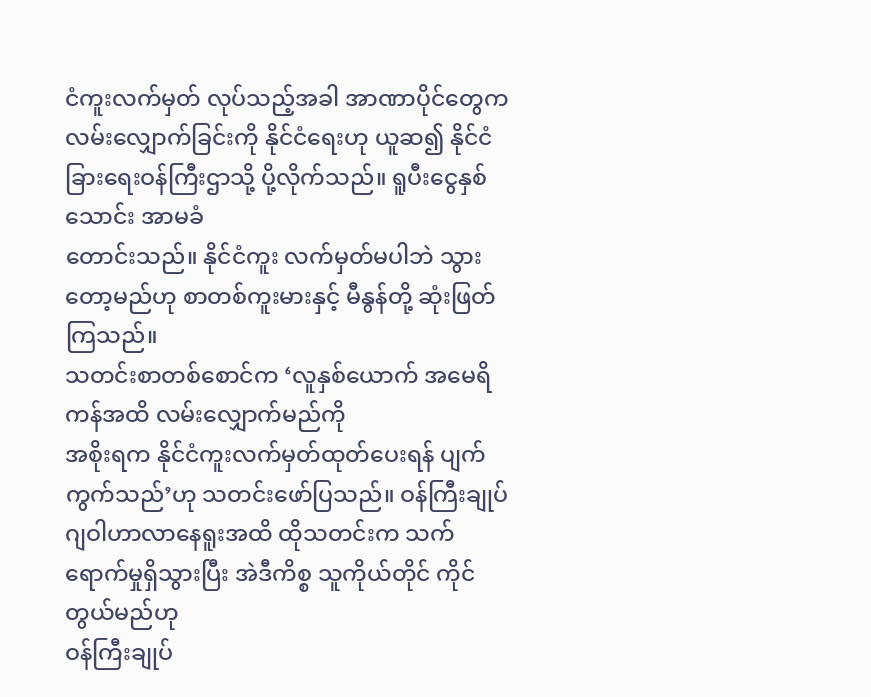ငံကူးလက်မှတ် လုပ်သည့်အခါ အာဏာပိုင်တွေက လမ်းလျှောက်ခြင်းကို နိုင်ငံရေးဟု ယူဆ၍ နိုင်ငံခြားရေးဝန်ကြီးဌာသို့ ပို့လိုက်သည်။ ရူပီးငွေနှစ်သောင်း အာမခံ
တောင်းသည်။ နိုင်ငံကူး လက်မှတ်မပါဘဲ သွားတော့မည်ဟု စာတစ်ကူးမားနှင့် မီနွန်တို့ ဆုံးဖြတ်ကြသည်။
သတင်းစာတစ်စောင်က ‘လူနှစ်ယောက် အမေရိကန်အထိ လမ်းလျှောက်မည်ကို
အစိုးရက နိုင်ငံကူးလက်မှတ်ထုတ်ပေးရန် ပျက်ကွက်သည်’ဟု သတင်းဖော်ပြသည်။ ဝန်ကြီးချုပ်
ဂျဝါဟာလာနေရူးအထိ ထိုသတင်းက သက်ရောက်မှုရှိသွားပြီး အဲဒီကိစ္စ သူကိုယ်တိုင် ကိုင်တွယ်မည်ဟု
ဝန်ကြီးချုပ်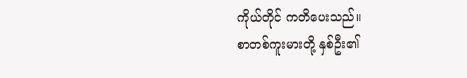ကိုယ်တိုင် ကတိပေးသည်။
စာတစ်ကူးမားတို့ နှစ်ဦး၏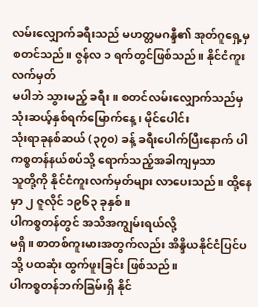လမ်းလျှောက်ခရီးသည် မဟတ္တမဂန္ဒီ၏ အုတ်ဂူရှေ့မှ စတင်သည်။ ဇွန်လ ၁ ရက်တွင်ဖြစ်သည်။ နိုင်ငံကူးလက်မှတ်
မပါဘဲ သွားမည့် ခရီး။ စတင်လမ်းလျှောက်သည်မှ သုံးဆယ့်နှစ်ရက်မြောက်နေ့၊ မိုင်ပေါင်း
သုံးရာခုနစ်ဆယ် (၃၇၀) ခန့် ခရီးပေါက်ပြီးနောက် ပါကစ္စတန်နယ်စပ်သို့ ရောက်သည့်အခါကျမှသာ
သူတို့ကို နိုင်ငံကူးလက်မှတ်များ လာပေးသည်။ ထို့နေမှာ ၂ ဇူလိုင် ၁၉၆၃ ခုနှစ်။
ပါကစ္စတန်တွင် အသိအကျွမ်းရယ်လို့
မရှိ။ စာတစ်ကူးမားအတွက်လည်း အိန္ဒိယနိုင်ငံပြင်ပသို့ ပထဆုံး ထွက်ဖူးခြင်း ဖြစ်သည်။
ပါကစ္စတန်ဘက်ခြမ်းရှိ နိုင်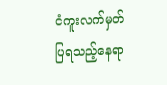ငံကူးလက်မှတ် ပြရသည့်နေရာ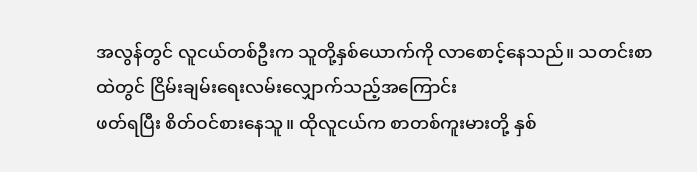အလွန်တွင် လူငယ်တစ်ဦးက သူတို့နှစ်ယောက်ကို လာစောင့်နေသည်။ သတင်းစာထဲတွင် ငြိမ်းချမ်းရေးလမ်းလျှောက်သည့်အကြောင်း
ဖတ်ရပြီး စိတ်ဝင်စားနေသူ။ ထိုလူငယ်က စာတစ်ကူးမားတို့ နှစ်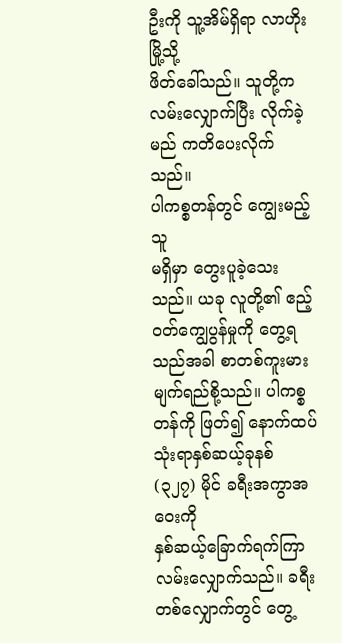ဦးကို သူ့အိမ်ရှိရာ လာဟိုးမြို့သို့
ဖိတ်ခေါ်သည်။ သူတို့က လမ်းလျှောက်ပြီး လိုက်ခဲ့မည် ကတိပေးလိုက်သည်။
ပါကစ္စတန်တွင် ကျွေးမည့်သူ
မရှိမှာ တွေးပူခဲ့သေးသည်။ ယခု လူတို့၏ ဧည့်ဝတ်ကျွေပွန်မှုကို တွေ့ရသည်အခါ စာတစ်ကူးမား
မျက်ရည်စို့သည်။ ပါကစ္စတန်ကို ဖြတ်၍ နောက်ထပ် သုံးရာနှစ်ဆယ့်ခုနစ် (၃၂၇) မိုင် ခရီးအကွာအဝေးကို
နှစ်ဆယ့်ခြောက်ရက်ကြာ လမ်းလျှောက်သည်။ ခရီးတစ်လျှောက်တွင် တွေ့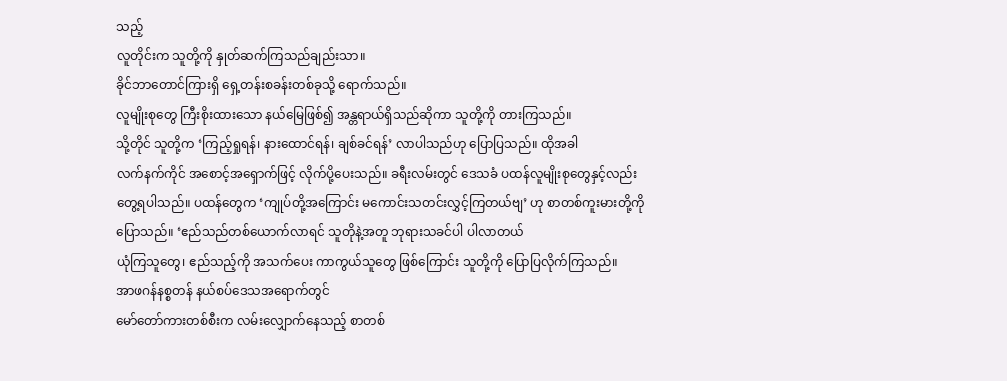သည့်
လူတိုင်းက သူတို့ကို နှုတ်ဆက်ကြသည်ချည်းသာ။
ခိုင်ဘာတောင်ကြားရှိ ရှေ့တန်းစခန်းတစ်ခုသို့ ရောက်သည်။
လူမျိုးစုတွေ ကြီးစိုးထားသော နယ်မြေဖြစ်၍ အန္တရာယ်ရှိသည်ဆိုကာ သူတို့ကို တားကြသည်။
သို့တိုင် သူတို့က ‘ကြည့်ရှုရန်၊ နားထောင်ရန်၊ ချစ်ခင်ရန်’ လာပါသည်ဟု ပြောပြသည်။ ထိုအခါ
လက်နက်ကိုင် အစောင့်အရှောက်ဖြင့် လိုက်ပို့ပေးသည်။ ခရီးလမ်းတွင် ဒေသခံ ပထန်လူမျိုးစုတွေနှင့်လည်း
တွေ့ရပါသည်။ ပထန်တွေက ‘ကျုပ်တို့အကြောင်း မကောင်းသတင်းလွှင့်ကြတယ်ဗျ’ ဟု စာတစ်ကူးမားတို့ကို
ပြောသည်။ ‘ဧည်သည်တစ်ယောက်လာရင် သူတိုနဲ့အတူ ဘုရားသခင်ပါ ပါလာတယ်
ယုံကြသူတွေ၊ ဧည်သည့်ကို အသက်ပေး ကာကွယ်သူတွေ ဖြစ်ကြောင်း သူတို့ကို ပြောပြလိုက်ကြသည်။
အာဖဂန်နစ္စတန် နယ်စပ်ဒေသအရောက်တွင်
မော်တော်ကားတစ်စီးက လမ်းလျှောက်နေသည့် စာတစ်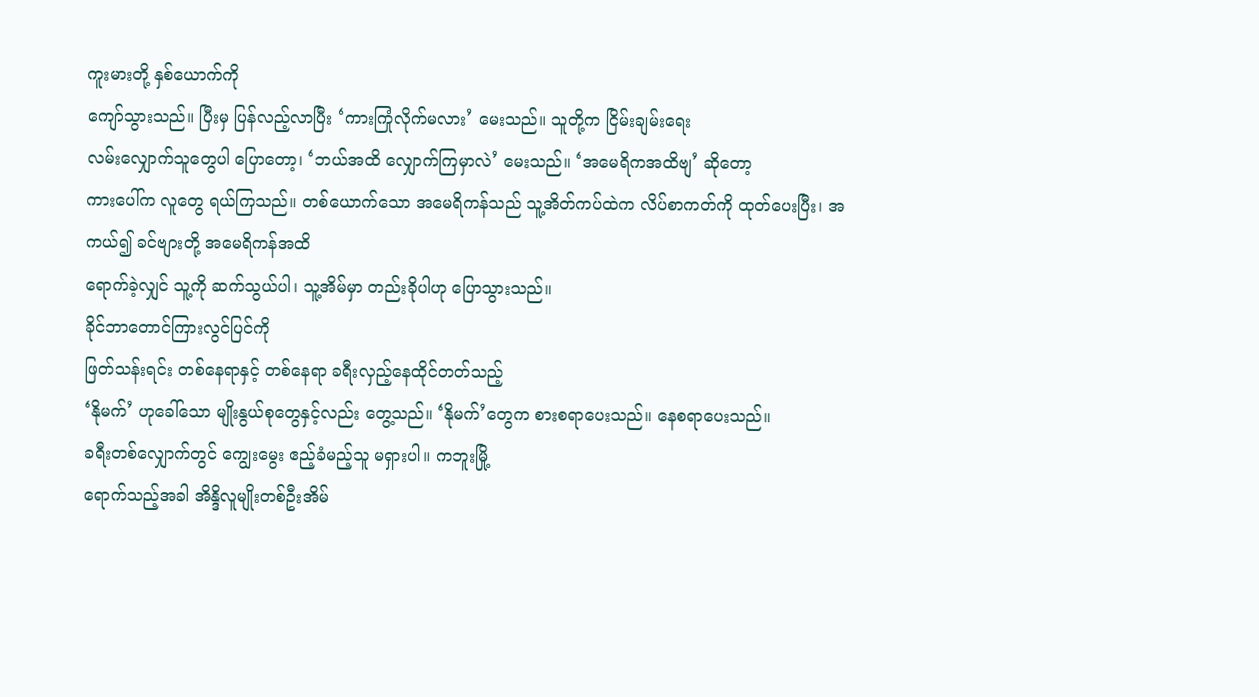ကူးမားတို့ နှစ်ယောက်ကို
ကျော်သွားသည်။ ပြီးမှ ပြန်လည့်လာပြီး ‘ကားကြုံလိုက်မလား’ မေးသည်။ သူတို့က ငြိမ်းချမ်းရေး
လမ်းလျှောက်သူတွေပါ ပြောတော့၊ ‘ဘယ်အထိ လျှောက်ကြမှာလဲ’ မေးသည်။ ‘အမေရိကအထိဗျ’ ဆိုတော့
ကားပေါ်က လူတွေ ရယ်ကြသည်။ တစ်ယောက်သော အမေရိကန်သည် သူ့အိတ်ကပ်ထဲက လိပ်စာကတ်ကို ထုတ်ပေးပြီး၊ အကယ်၍ ခင်ဗျားတို့ အမေရိကန်အထိ
ရောက်ခဲ့လျှင် သူ့ကို ဆက်သွယ်ပါ၊ သူ့အိမ်မှာ တည်းခိုပါဟု ပြောသွားသည်။
ခိုင်ဘာတောင်ကြားလွင်ပြင်ကို
ဖြတ်သန်းရင်း တစ်နေရာနှင့် တစ်နေရာ ခရီးလှည့်နေထိုင်တတ်သည့်
‘နိုမက်’ ဟုခေါ်သော မျိုးနွယ်စုတွေနှင့်လည်း တွေ့သည်။ ‘နိုမက်’တွေက စားစရာပေးသည်။ နေစရာပေးသည်။
ခရီးတစ်လျှောက်တွင် ကျွေးမွေး ဧည့်ခံမည့်သူ မရှားပါ။ ကဘူးမြို့
ရောက်သည့်အခါ အိန္ဒိလူမျိုးတစ်ဦးအိမ်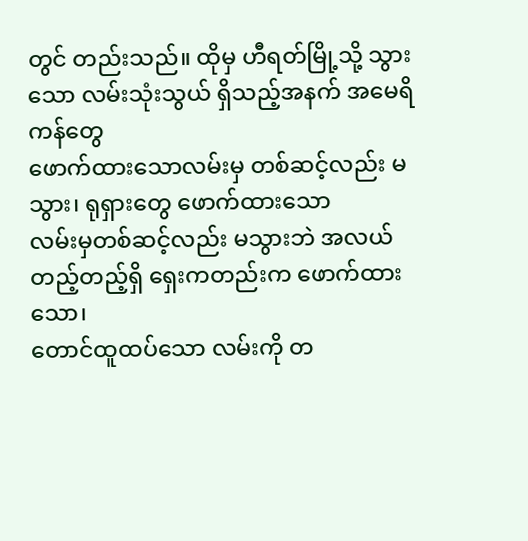တွင် တည်းသည်။ ထိုမှ ဟီရတ်မြို့သို့ သွားသော လမ်းသုံးသွယ် ရှိသည့်အနက် အမေရိကန်တွေ
ဖောက်ထားသောလမ်းမှ တစ်ဆင့်လည်း မသွား၊ ရုရှားတွေ ဖောက်ထားသော
လမ်းမှတစ်ဆင့်လည်း မသွားဘဲ အလယ်တည့်တည့်ရှိ ရှေးကတည်းက ဖောက်ထားသော၊
တောင်ထူထပ်သော လမ်းကို တ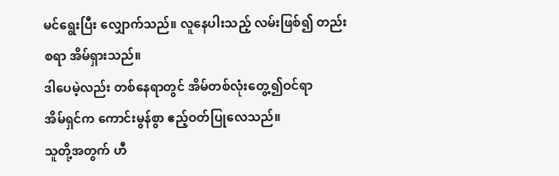မင်ရွေးပြီး လျှောက်သည်။ လူနေပါးသည့် လမ်းဖြစ်၍ တည်းစရာ အိမ်ရှားသည်။
ဒါပေမဲ့လည်း တစ်နေရာတွင် အိမ်တစ်လုံးတွေ့၍ဝင်ရာ
အိမ်ရှင်က ကောင်းမွန်စွာ ဧည့်ဝတ်ပြုလေသည်။
သူတို့အတွက် ဟီ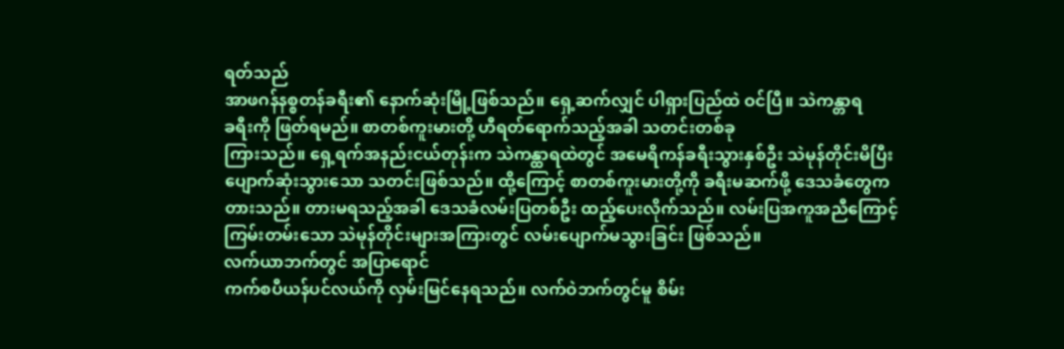ရတ်သည်
အာဖဂန်နစ္စတန်ခရီး၏ နောက်ဆုံးမြို့ဖြစ်သည်။ ရှေ့ဆက်လျှင် ပါရှားပြည်ထဲ ဝင်ပြီ။ သဲကန္တာရ
ခရီးကို ဖြတ်ရမည်။ စာတစ်ကူးမားတို့ ဟီရတ်ရောက်သည့်အခါ သတင်းတစ်ခု
ကြားသည်။ ရှေ့ရက်အနည်းငယ်တုန်းက သဲကန္ထာရထဲတွင် အမေရိကန်ခရီးသွားနှစ်ဦး သဲမုန်တိုင်းမိပြီး
ပျောက်ဆုံးသွားသော သတင်းဖြစ်သည်။ ထို့ကြောင့် စာတစ်ကူးမားတို့ကို ခရီးမဆက်ဖို့ ဒေသခံတွေက
တားသည်။ တားမရသည့်အခါ ဒေသခံလမ်းပြတစ်ဦး ထည့်ပေးလိုက်သည်။ လမ်းပြအကူအညီကြောင့်
ကြမ်းတမ်းသော သဲမုန်တိုင်းများအကြားတွင် လမ်းပျောက်မသွားခြင်း ဖြစ်သည်။
လက်ယာဘက်တွင် အပြာရောင်
ကက်စပီယန်ပင်လယ်ကို လှမ်းမြင်နေရသည်။ လက်ဝဲဘက်တွင်မူ စိမ်း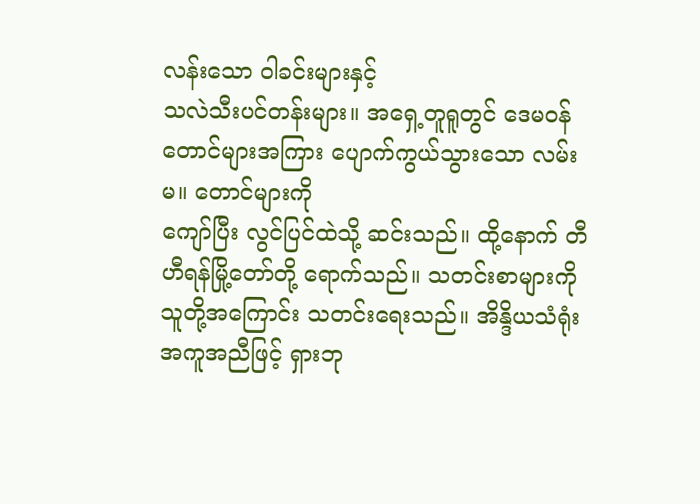လန်းသော ဝါခင်းများနှင့်
သလဲသီးပင်တန်းများ။ အရှေ့တူရူတွင် ဒေမဝန်တောင်များအကြား ပျောက်ကွယ်သွားသော လမ်းမ။ တောင်များကို
ကျော်ပြီး လွင်ပြင်ထဲသို့ ဆင်းသည်။ ထို့နောက် တီဟီရန်မြို့တော်တို့ ရောက်သည်။ သတင်းစာများကို
သူတို့အကြောင်း သတင်းရေးသည်။ အိန္ဒိယသံရုံး အကူအညီဖြင့် ရှားဘု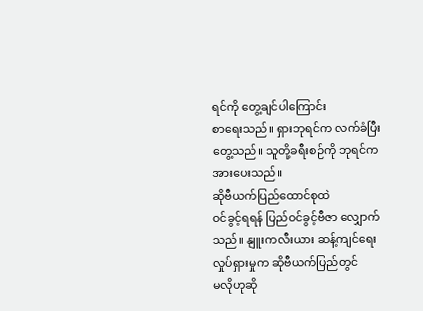ရင်ကို တွေ့ချင်ပါကြောင်း
စာရေးသည်။ ရှားဘုရင်က လက်ခံပြီး တွေ့သည်။ သူတို့ခရီးစဉ်ကို ဘုရင်က အားပေးသည်။
ဆိုဗီယက်ပြည်ထောင်စုထဲ
ဝင်ခွင့်ရရန် ပြည်ဝင်ခွင့်ဗီဇာ လျှောက်သည်။ နျူးကလီးယား ဆန့်ကျင်ရေးလှုပ်ရှားမှုက ဆိုဗီယက်ပြည်တွင်
မလိုဟုဆို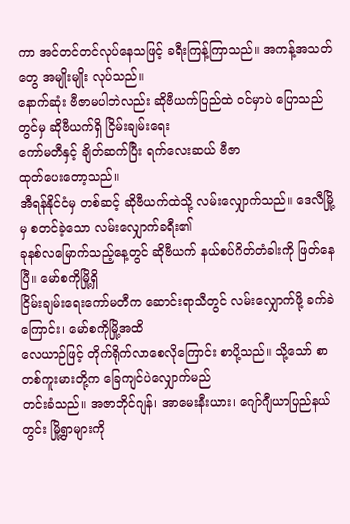ကာ အင်တင်တင်လုပ်နေသဖြင့် ခရီးကြန့်ကြာသည်။ အကန့်အသတ်တွေ အမျိုးမျိုး လုပ်သည်။
နောက်ဆုံး ဗီဇာမပါဘဲလည်း ဆိုဗီယက်ပြည်ထဲ ဝင်မှာပဲ ပြောသည်တွင်မှ ဆိုဗီယက်ရှိ ငြိမ်းချမ်းရေး
ကော်မတီနှင့် ချိတ်ဆက်ပြီး ရက်လေးဆယ် ဗီဇာ
ထုတ်ပေးတော့သည်။
အီရန်နိုင်ငံမှ တစ်ဆင့် ဆိုဗီယက်ထဲသို့ လမ်းလျှောက်သည်။ ဒေလီမြို့မှ စတင်ခဲ့သော လမ်းလျှောက်ခရီး၏
ခုနစ်လမြောက်သည့်နေ့တွင် ဆိုဗီယက် နယ်စပ်ဂိတ်တံခါးကို ဖြတ်နေပြီ။ မော်စကိုမြို့ရှိ
ငြိမ်းချမ်းရေးကော်မတီက ဆောင်းရာသီတွင် လမ်းလျှောက်ဖို့ ခက်ခဲကြောင်း၊ မော်စကိုမြို့အထိ
လေယာဉ်ဖြင့် တိုက်ရိုက်လာစေလိုကြောင်း စာပို့သည်။ သို့သော် စာတစ်ကူးမားတို့က ခြေကျင်ပဲလျှောက်မည်
တင်းခံသည်။ အဇာဘိုင်ဂျန်၊ အာမေးနီးယား၊ ဂျော်ဂျီယာပြည်နယ်တွင်း မြို့ရွာများကို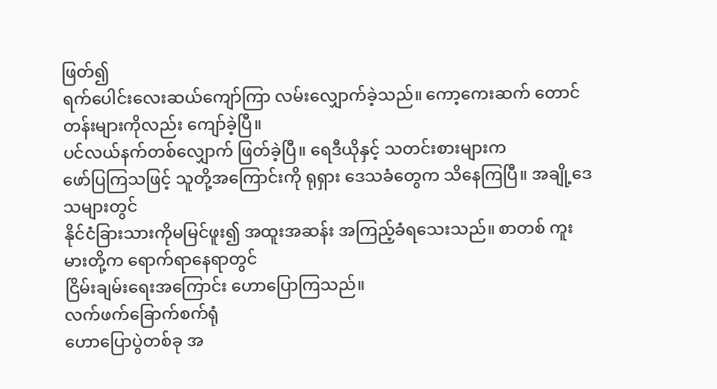ဖြတ်၍
ရက်ပေါင်းလေးဆယ်ကျော်ကြာ လမ်းလျှောက်ခဲ့သည်။ ကော့ကေးဆက် တောင်တန်းများကိုလည်း ကျော်ခဲ့ပြီ။
ပင်လယ်နက်တစ်လျှောက် ဖြတ်ခဲ့ပြီ။ ရေဒီယိုနှင့် သတင်းစားများက
ဖော်ပြကြသဖြင့် သူတို့အကြောင်းကို ရုရှား ဒေသခံတွေက သိနေကြပြီ။ အချို့ဒေသများတွင်
နိုင်ငံခြားသားကိုမမြင်ဖူး၍ အထူးအဆန်း အကြည့်ခံရသေးသည်။ စာတစ် ကူးမားတို့က ရောက်ရာနေရာတွင်
ငြိမ်းချမ်းရေးအကြောင်း ဟောပြောကြသည်။
လက်ဖက်ခြောက်စက်ရုံ
ဟောပြောပွဲတစ်ခု အ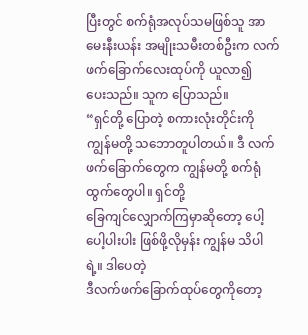ပြီးတွင် စက်ရုံအလုပ်သမဖြစ်သူ အာမေးနီးယန်း အမျိုးသမီးတစ်ဦးက လက်ဖက်ခြောက်လေးထုပ်ကို ယူလာ၍
ပေးသည်။ သူက ပြောသည်။
“ရှင်တို့ ပြောတဲ့ စကားလုံးတိုင်းကို
ကျွန်မတို့ သဘောတူပါတယ်။ ဒီ လက်ဖက်ခြောက်တွေက ကျွန်မတို့ စက်ရုံထွက်တွေပါ။ ရှင်တို့
ခြေကျင်လျှောက်ကြမှာဆိုတော့ ပေါ့ပေါ့ပါးပါး ဖြစ်ဖို့လိုမှန်း ကျွန်မ သိပါရဲ့။ ဒါပေတဲ့
ဒီလက်ဖက်ခြောက်ထုပ်တွေကိုတော့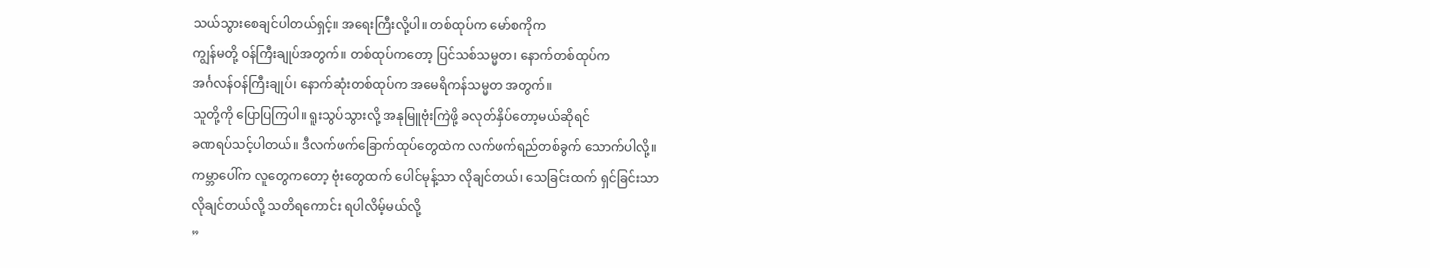သယ်သွားစေချင်ပါတယ်ရှင့်။ အရေးကြီးလို့ပါ။ တစ်ထုပ်က မော်စကိုက
ကျွန်မတို့ ဝန်ကြီးချုပ်အတွက်။ တစ်ထုပ်ကတော့ ပြင်သစ်သမ္မတ၊ နောက်တစ်ထုပ်က
အင်္ဂလန်ဝန်ကြီးချုပ်၊ နောက်ဆုံးတစ်ထုပ်က အမေရိကန်သမ္မတ အတွက်။
သူတို့ကို ပြောပြကြပါ။ ရူးသွပ်သွားလို့ အနုမြူဗုံးကြဲဖို့ ခလုတ်နှိပ်တော့မယ်ဆိုရင်
ခဏရပ်သင့်ပါတယ်။ ဒီလက်ဖက်ခြောက်ထုပ်တွေထဲက လက်ဖက်ရည်တစ်ခွက် သောက်ပါလို့။
ကမ္ဘာပေါ်က လူတွေကတော့ ဗုံးတွေထက် ပေါင်မုန့်သာ လိုချင်တယ်၊ သေခြင်းထက် ရှင်ခြင်းသာ
လိုချင်တယ်လို့ သတိရကောင်း ရပါလိမ့်မယ်လို့
”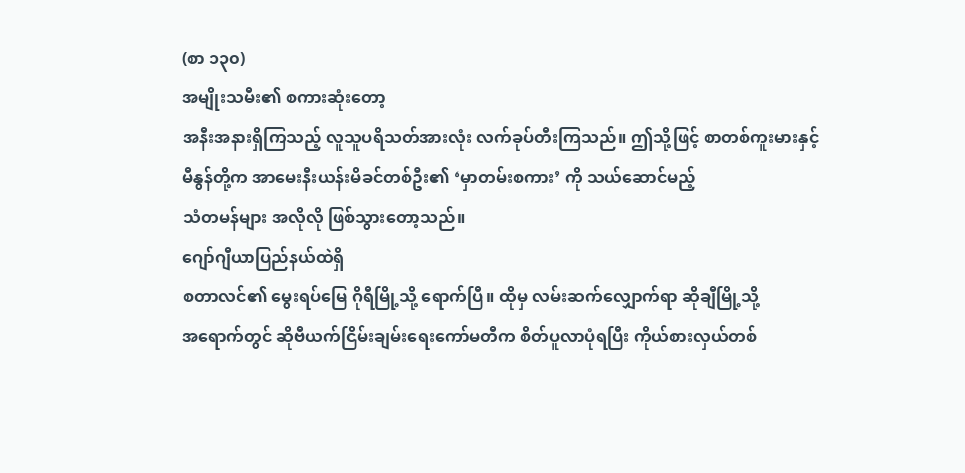(စာ ၁၃၀)
အမျိုးသမီး၏ စကားဆုံးတော့
အနီးအနားရှိကြသည့် လူသူပရိသတ်အားလုံး လက်ခုပ်တီးကြသည်။ ဤသို့ဖြင့် စာတစ်ကူးမားနှင့်
မီနွန်တို့က အာမေးနီးယန်းမိခင်တစ်ဦး၏ ‘မှာတမ်းစကား’ ကို သယ်ဆောင်မည့်
သံတမန်များ အလိုလို ဖြစ်သွားတော့သည်။
ဂျော်ဂျီယာပြည်နယ်ထဲရှိ
စတာလင်၏ မွေးရပ်မြေ ဂိုရီမြို့သို့ ရောက်ပြီ။ ထိုမှ လမ်းဆက်လျှောက်ရာ ဆိုချီမြို့သို့
အရောက်တွင် ဆိုဗီယက်ငြိမ်းချမ်းရေးကော်မတီက စိတ်ပူလာပုံရပြီး ကိုယ်စားလှယ်တစ်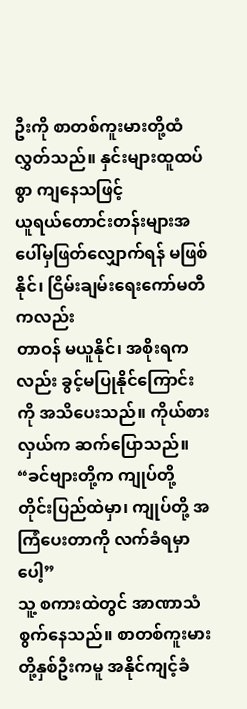ဦးကို စာတစ်ကူးမားတို့ထံ လွှတ်သည်။ နှင်းများထူထပ်စွာ ကျနေသဖြင့်
ယူရယ်တောင်းတန်းများအပေါ်မှဖြတ်လျှောက်ရန် မဖြစ်နိုင်၊ ငြိမ်းချမ်းရေးကော်မတီကလည်း
တာဝန် မယူနိုင်၊ အစိုးရကလည်း ခွင့်မပြုနိုင်ကြောင်းကို အသိပေးသည်။ ကိုယ်စားလှယ်က ဆက်ပြောသည်။
“ခင်ဗျားတို့က ကျုပ်တို့
တိုင်းပြည်ထဲမှာ၊ ကျုပ်တို့ အကြံပေးတာကို လက်ခံရမှာပေါ့”
သူ့ စကားထဲတွင် အာဏာသံ
စွက်နေသည်။ စာတစ်ကူးမားတို့နှစ်ဦးကမူ အနိုင်ကျင့်ခံ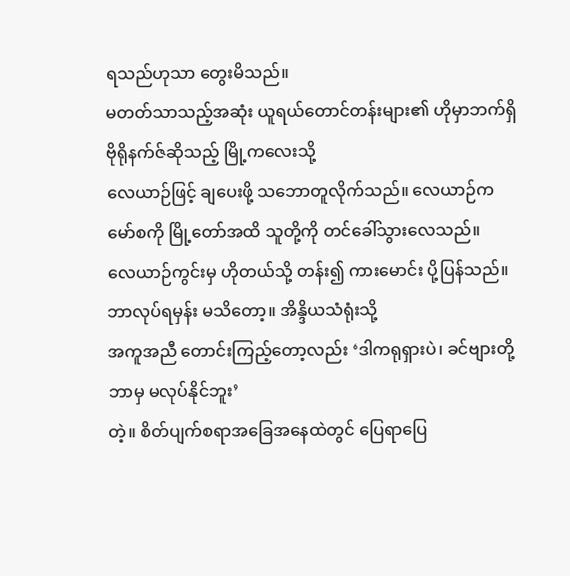ရသည်ဟုသာ တွေးမိသည်။
မတတ်သာသည့်အဆုံး ယူရယ်တောင်တန်းများ၏ ဟိုမှာဘက်ရှိ ဗိုရိုနက်ဇ်ဆိုသည့် မြို့ကလေးသို့
လေယာဉ်ဖြင့် ချပေးဖို့ သဘောတူလိုက်သည်။ လေယာဉ်က မော်စကို မြို့တော်အထိ သူတို့ကို တင်ခေါ်သွားလေသည်။
လေယာဉ်ကွင်းမှ ဟိုတယ်သို့ တန်း၍ ကားမောင်း ပို့ပြန်သည်။ ဘာလုပ်ရမှန်း မသိတော့။ အိန္ဒိယသံရုံးသို့
အကူအညီ တောင်းကြည့်တော့လည်း ‘ဒါကရုရှားပဲ၊ ခင်ဗျားတို့ ဘာမှ မလုပ်နိုင်ဘူး’
တဲ့။ စိတ်ပျက်စရာအခြေအနေထဲတွင် ပြေရာပြေ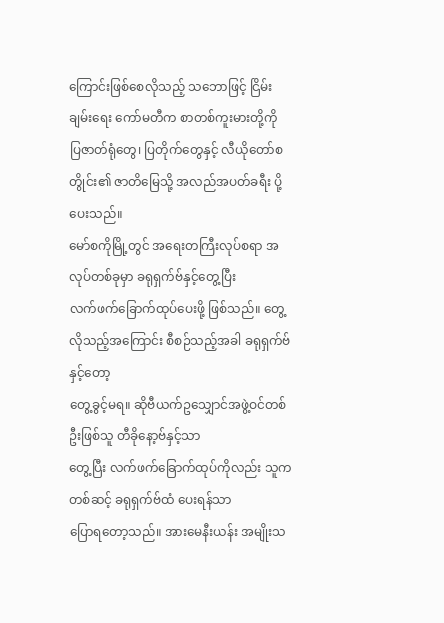ကြောင်းဖြစ်စေလိုသည့် သဘောဖြင့် ငြိမ်းချမ်းရေး ကော်မတီက စာတစ်ကူးမားတို့ကို
ပြဇာတ်ရုံတွေ၊ ပြတိုက်တွေနှင့် လီယိုတော်စတွိုင်း၏ ဇာတိမြေသို့ အလည်အပတ်ခရီး ပို့ပေးသည်။
မော်စကိုမြို့တွင် အရေးတကြီးလုပ်စရာ အလုပ်တစ်ခုမှာ ခရုရှက်ဗ်နှင့်တွေ့ပြီး
လက်ဖက်ခြောက်ထုပ်ပေးဖို့ ဖြစ်သည်။ တွေ့လိုသည့်အကြောင်း စီစဉ်သည့်အခါ ခရုရှက်ဗ်နှင့်တော့
တွေ့ခွင့်မရ။ ဆိုဗီယက်ဥသျှောင်အဖွဲ့ဝင်တစ်ဦးဖြစ်သူ တီခိုနော့ဗ်နှင့်သာ
တွေ့ပြီး လက်ဖက်ခြောက်ထုပ်ကိုလည်း သူကတစ်ဆင့် ခရုရှက်ဗ်ထံ ပေးရန်သာ
ပြောရတော့သည်။ အားမေနီးယန်း အမျိုးသ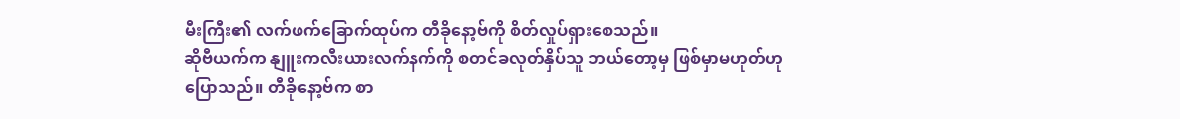မီးကြီး၏ လက်ဖက်ခြောက်ထုပ်က တီခိုနော့ဗ်ကို စိတ်လှုပ်ရှားစေသည်။
ဆိုဗီယက်က နျူးကလီးယားလက်နက်ကို စတင်ခလုတ်နှိပ်သူ ဘယ်တော့မှ ဖြစ်မှာမဟုတ်ဟု ပြောသည်။ တီခိုနော့ဗ်က စာ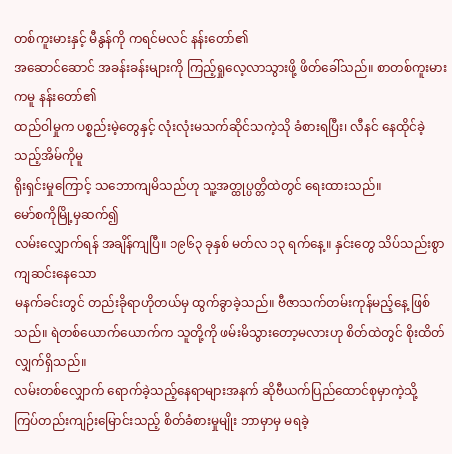တစ်ကူးမားနှင့် မီနွန်ကို ကရင်မလင် နန်းတော်၏
အဆောင်ဆောင် အခန်းခန်းများကို ကြည့်ရှုလေ့လာသွားဖို့ ဖိတ်ခေါ်သည်။ စာတစ်ကူးမားကမူ နန်းတော်၏
ထည်ဝါမှုက ပစ္စည်းမဲ့တွေနှင့် လုံးလုံးမသက်ဆိုင်သကဲ့သို ခံစားရပြီး၊ လီနင် နေထိုင်ခဲ့သည့်အိမ်ကိုမူ
ရိုးရှင်းမှုကြောင့် သဘောကျမိသည်ဟု သူ့အတ္ထုပ္ပတ္တိထဲတွင် ရေးထားသည်။
မော်စကိုမြို့မှဆက်၍
လမ်းလျှောက်ရန် အချိန်ကျပြီ။ ၁၉၆၃ ခုနှစ် မတ်လ ၁၃ ရက်နေ့။ နှင်းတွေ သိပ်သည်းစွာ ကျဆင်းနေသော
မနက်ခင်းတွင် တည်းခိုရာဟိုတယ်မှ ထွက်ခွာခဲ့သည်။ ဗီဇာသက်တမ်းကုန်မည့်နေ့ ဖြစ်သည်။ ရဲတစ်ယောက်ယောက်က သူတို့ကို ဖမ်းမိသွားတော့မလားဟု စိတ်ထဲတွင် စိုးထိတ်လျှက်ရှိသည်။
လမ်းတစ်လျှောက် ရောက်ခဲ့သည့်နေရာများအနက် ဆိုဗီယက်ပြည်ထောင်စုမှာကဲ့သို့
ကြပ်တည်းကျဉ်းမြောင်းသည့် စိတ်ခံစားမှုမျိုး ဘာမှာမှ မရခဲ့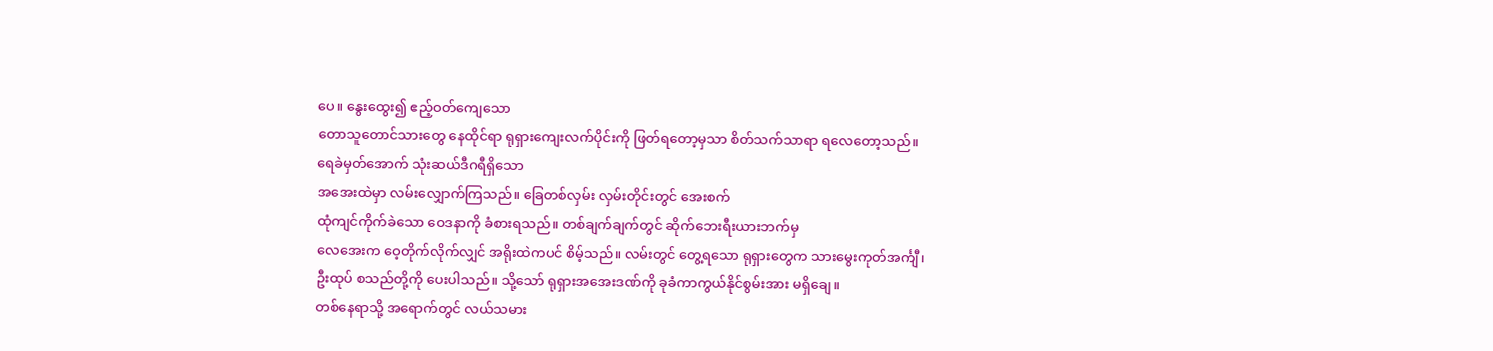ပေ။ နွေးထွေး၍ ဧည့်ဝတ်ကျေသော
တောသူတောင်သားတွေ နေထိုင်ရာ ရုရှားကျေးလက်ပိုင်းကို ဖြတ်ရတော့မှသာ စိတ်သက်သာရာ ရလေတော့သည်။
ရေခဲမှတ်အောက် သုံးဆယ်ဒီဂရီရှိသော
အအေးထဲမှာ လမ်းလျှောက်ကြသည်။ ခြေတစ်လှမ်း လှမ်းတိုင်းတွင် အေးစက်
ထုံကျင်ကိုက်ခဲသော ဝေဒနာကို ခံစားရသည်။ တစ်ချက်ချက်တွင် ဆိုက်ဘေးရီးယားဘက်မှ
လေအေးက ဝေ့တိုက်လိုက်လျှင် အရိုးထဲကပင် စိမ့်သည်။ လမ်းတွင် တွေ့ရသော ရုရှားတွေက သားမွေးကုတ်အင်္ကျီ၊
ဦးထုပ် စသည်တို့ကို ပေးပါသည်။ သို့သော် ရုရှားအအေးဒဏ်ကို ခုခံကာကွယ်နိုင်စွမ်းအား မရှိချေ။
တစ်နေရာသို့ အရောက်တွင် လယ်သမား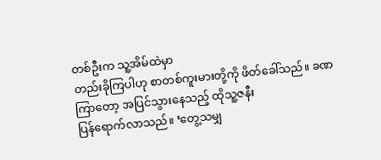တစ်ဦးက သူ့အိမ်ထဲမှာ
တည်းခိုကြပါဟု စာတစ်ကူးမားတို့ကို ဖိတ်ခေါ်သည်။ ခဏကြာတော့ အပြင်သွားနေသည့် ထိုသူ့ဇနီး
ပြန်ရောက်လာသည်။ ‘တွေ့သမျှ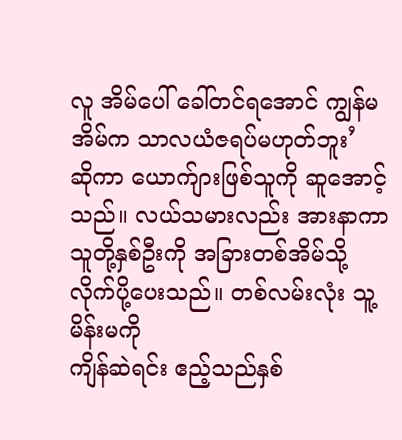လူ အိမ်ပေါ် ခေါ်တင်ရအောင် ကျွန်မအိမ်က သာလယံဇရပ်မဟုတ်ဘူး’
ဆိုကာ ယောက်ျားဖြစ်သူကို ဆူအောင့်သည်။ လယ်သမားလည်း အားနာကာ သူတို့နှစ်ဦးကို အခြားတစ်အိမ်သို့ လိုက်ပို့ပေးသည်။ တစ်လမ်းလုံး သူ့မိန်းမကို
ကျိန်ဆဲရင်း ဧည့်သည်နှစ်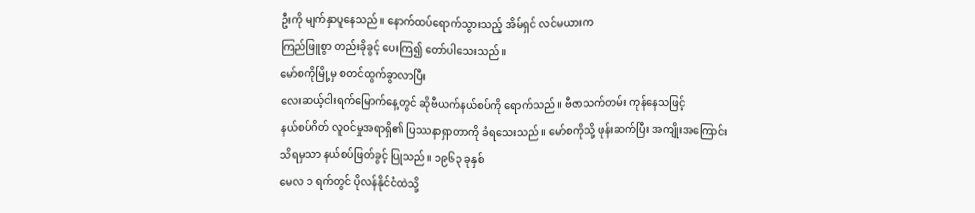ဦးကို မျက်နှာပူနေသည်။ နောက်ထပ်ရောက်သွားသည့် အိမ်ရှင် လင်မယားက
ကြည်ဖြူစွာ တည်းခိုခွင့် ပေးကြ၍ တော်ပါသေးသည်။
မော်စကိုမြို့မှ စတင်ထွက်ခွာလာပြီး
လေးဆယ့်ငါးရက်မြောက်နေ့တွင် ဆိုဗီယက်နယ်စပ်ကို ရောက်သည်။ ဗီဇာသက်တမ်း ကုန်နေသဖြင့်
နယ်စပ်ဂိတ် လူဝင်မှုအရာရှိ၏ ပြဿနာရှာတာကို ခံရသေးသည်။ မော်စကိုသို့ ဖုန်းဆက်ပြီး အကျိုးအကြောင်း
သိရမှသာ နယ်စပ်ဖြတ်ခွင့် ပြုသည်။ ၁၉၆၃ ခုနှစ်
မေလ ၁ ရက်တွင် ပိုလန်နိုင်ငံထဲသို့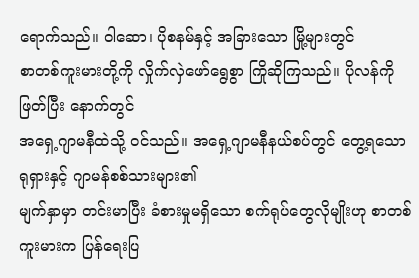ရောက်သည်။ ဝါဆော၊ ပိုစနမ်နှင့် အခြားသော မြို့များတွင်
စာတစ်ကူးမားတို့ကို လှိုက်လှဲဖော်ရွေစွာ ကြိုဆိုကြသည်။ ပိုလန်ကိုဖြတ်ပြီး နောက်တွင်
အရှေ့ဂျာမနီထဲသို့ ဝင်သည်။ အရှေ့ဂျာမနီနယ်စပ်တွင် တွေ့ရသော ရုရှားနှင့် ဂျာမန်စစ်သားများ၏
မျက်နှာမှာ တင်းမာပြီး ခံစားမှုမရှိသော စက်ရုပ်တွေလိုမျိုးဟု စာတစ်ကူးမားက ပြန်ရေးပြ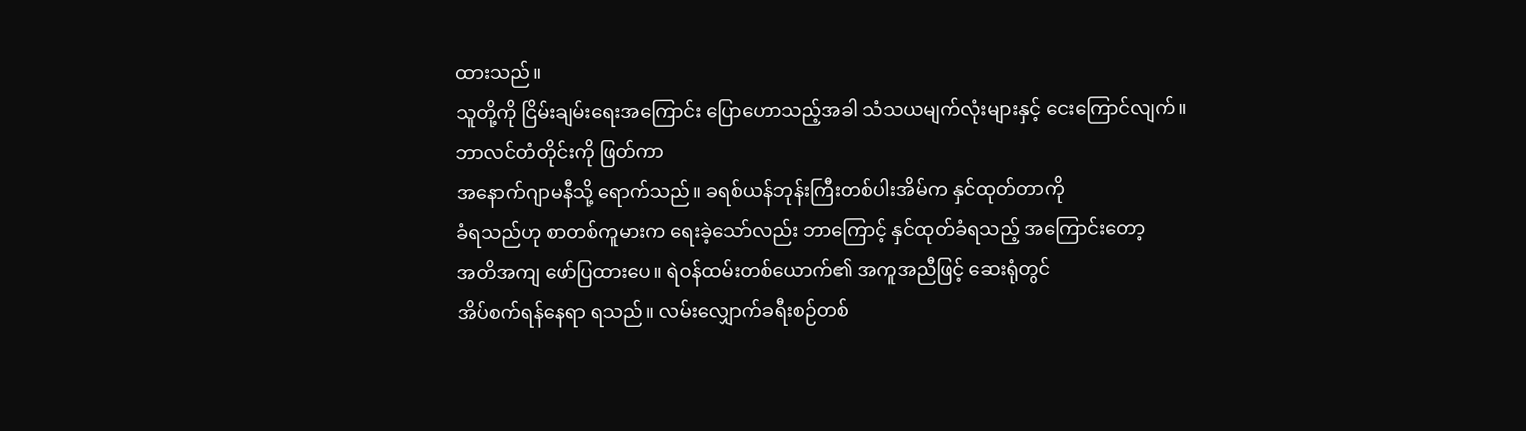ထားသည်။
သူတို့ကို ငြိမ်းချမ်းရေးအကြောင်း ပြောဟောသည့်အခါ သံသယမျက်လုံးများနှင့် ငေးကြောင်လျက်။
ဘာလင်တံတိုင်းကို ဖြတ်ကာ
အနောက်ဂျာမနီသို့ ရောက်သည်။ ခရစ်ယန်ဘုန်းကြီးတစ်ပါးအိမ်က နှင်ထုတ်တာကို
ခံရသည်ဟု စာတစ်ကူမားက ရေးခဲ့သော်လည်း ဘာကြောင့် နှင်ထုတ်ခံရသည့် အကြောင်းတော့
အတိအကျ ဖော်ပြထားပေ။ ရဲဝန်ထမ်းတစ်ယောက်၏ အကူအညီဖြင့် ဆေးရုံတွင်
အိပ်စက်ရန်နေရာ ရသည်။ လမ်းလျှောက်ခရီးစဉ်တစ်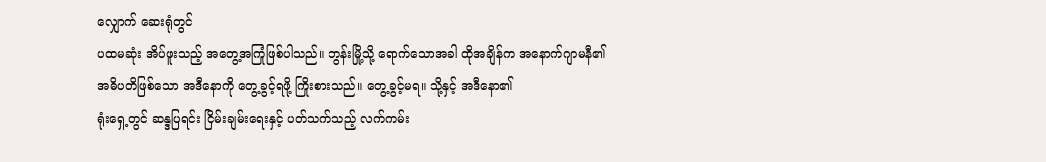လျှောက် ဆေးရုံတွင်
ပထမဆုံး အိပ်ဖူးသည့် အတွေ့အကြုံဖြစ်ပါသည်။ ဘွန်းမြို့သို့ ရောက်သောအခါ ထိုအချိန်က အနောက်ဂျာမနီ၏
အဓိပတိဖြစ်သော အဒီနောကို တွေ့ခွင့်ရဖို့ ကြိုးစားသည်။ တွေ့ခွင့်မရ။ သို့နှင့် အဒီနော၏
ရုံးရှေ့တွင် ဆန္ဒပြရင်း ငြိမ်းချမ်းရေးနှင့် ပတ်သက်သည့် လက်ကမ်း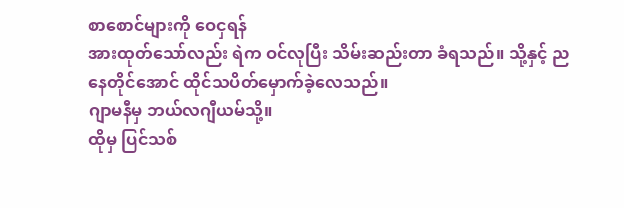စာစောင်များကို ဝေငှရန်
အားထုတ်သော်လည်း ရဲက ဝင်လုပြီး သိမ်းဆည်းတာ ခံရသည်။ သို့နှင့် ညနေတိုင်အောင် ထိုင်သပိတ်မှောက်ခဲ့လေသည်။
ဂျာမနီမှ ဘယ်လဂျီယမ်သို့။
ထိုမှ ပြင်သစ်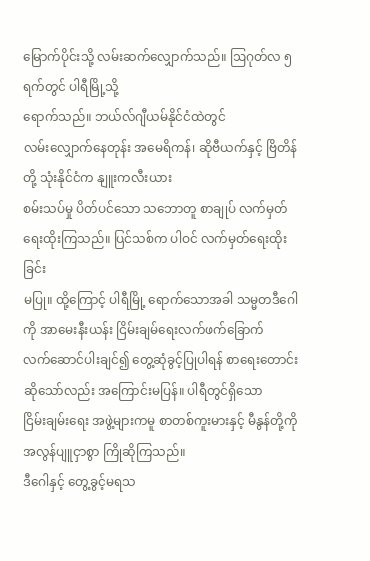မြောက်ပိုင်းသို့ လမ်းဆက်လျှောက်သည်။ ဩဂုတ်လ ၅ ရက်တွင် ပါရီမြို့သို့
ရောက်သည်။ ဘယ်လ်ဂျီယမ်နိုင်ငံထဲတွင်
လမ်းလျှောက်နေတုန်း အမေရိကန်၊ ဆိုဗီယက်နှင့် ဗြိတိန်တို့ သုံးနိုင်ငံက နျူးကလီးယား
စမ်းသပ်မှု ပိတ်ပင်သော သဘောတူ စာချုပ် လက်မှတ်ရေးထိုးကြသည်။ ပြင်သစ်က ပါဝင် လက်မှတ်ရေးထိုးခြင်း
မပြု။ ထို့ကြောင့် ပါရီမြို့ ရောက်သောအခါ သမ္မတဒီဂေါကို အာမေးနီးယန်း ငြိမ်းချမ်ရေးလက်ဖက်ခြောက်
လက်ဆောင်ပါးချင်၍ တွေ့ဆုံခွင့်ပြုပါရန် စာရေးတောင်းဆိုသော်လည်း အကြောင်းမပြန်။ ပါရီတွင်ရှိသော
ငြိမ်းချမ်းရေး အဖွဲ့များကမူ စာတစ်ကူးမားနှင့် မီနွန်တို့ကို အလွန်ပျူငှာစွာ ကြိုဆိုကြသည်။
ဒီဂေါနှင့် တွေ့ခွင့်မရသ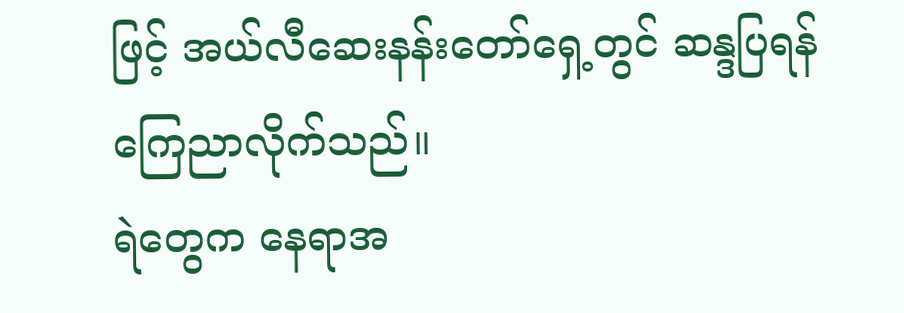ဖြင့် အယ်လီဆေးနန်းတော်ရှေ့တွင် ဆန္ဒပြရန်
ကြေညာလိုက်သည်။
ရဲတွေက နေရာအ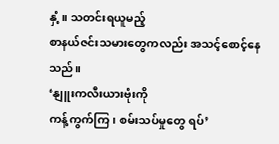နှံ့။ သတင်းရယူမည့်
စာနယ်ဇင်းသမားတွေကလည်း အသင့်စောင့်နေသည်။
‘နျူးကလီးယားဗုံးကို
ကန့်ကွက်ကြ၊ စမ်းသပ်မှုတွေ ရပ်’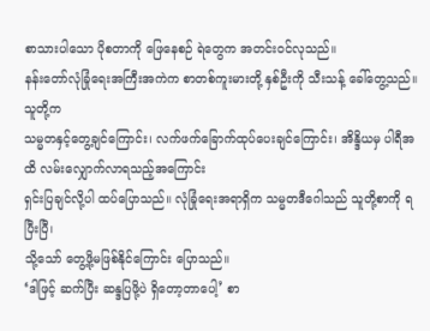စာသားပါသော ပိုစတာကို ဖြေနေစဉ် ရဲတွေက အတင်းဝင်လုသည်။
နန်းတော်လုံခြုံရေးအကြီးအကဲက စာတစ်ကူးမားတို့ နှစ်ဦးကို သီးသန့် ခေါ်တွေ့သည်။ သူတို့က
သမ္မတနှင့်တွေ့ချင်ကြောင်း၊ လက်ဖက်ခြောက်ထုပ်ပေးချင်ကြောင်း၊ အိန္ဒိယမှ ပါရီအထိ လမ်းလျှောက်လာရသည့်အကြောင်း
ရှင်းပြချင်လို့ပါ ထပ်ပြောသည်။ လုံခြုံရေးအရာရှိက သမ္မတဒီဂေါသည် သူတို့စာကို ရပြီးပြီ၊
သို့သော် တွေ့ဖို့မဖြစ်နိုင်ကြောင်း ပြောသည်။
‘ဒါဖြင့် ဆက်ပြီး ဆန္ဒပြဖို့ပဲ ရှိတော့တာပေါ့’ စာ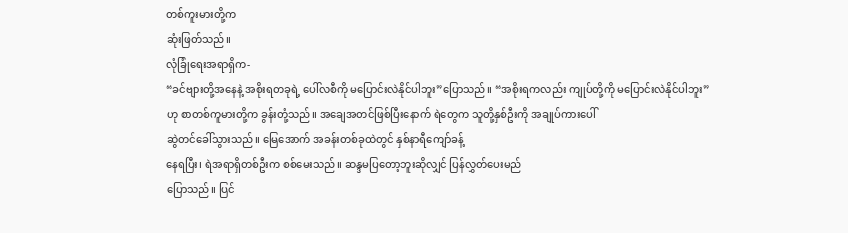တစ်ကူးမားတို့က
ဆုံးဖြတ်သည်။
လုံခြုံရေးအရာရှိက-
“ခင်ဗျားတို့အနေနဲ့ အစိုးရတခုရဲ့ ပေါ်လစီကို မပြောင်းလဲနိုင်ပါဘူး”ပြောသည်။ “အစိုးရကလည်း ကျုပ်တို့ကို မပြောင်းလဲနိုင်ပါဘူး”
ဟု စာတစ်ကူမားတို့က ခွန်းတုံ့သည်။ အချေအတင်ဖြစ်ပြီးနောက် ရဲတွေက သူတို့နှစ်ဦးကို အချုပ်ကားပေါ်
ဆွဲတင်ခေါ်သွားသည်။ မြေအောက် အခန်းတစ်ခုထဲတွင် နှစ်နာရီကျော်ခန့်
နေရပြီး၊ ရဲအရာရှိတစ်ဦးက စစ်မေးသည်။ ဆန္ဒမပြတော့ဘူးဆိုလျှင် ပြန်လွှတ်ပေးမည်
ပြောသည်။ ပြင်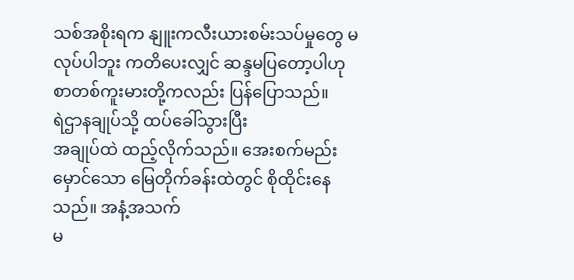သစ်အစိုးရက နျူးကလီးယားစမ်းသပ်မှုတွေ မလုပ်ပါဘူး ကတိပေးလျှင် ဆန္ဒမပြတော့ပါဟု
စာတစ်ကူးမားတို့ကလည်း ပြန်ပြောသည်။
ရဲဌာနချုပ်သို့ ထပ်ခေါ်သွားပြီး
အချုပ်ထဲ ထည့်လိုက်သည်။ အေးစက်မည်းမှောင်သော မြေတိုက်ခန်းထဲတွင် စိုထိုင်းနေသည်။ အနံ့အသက်
မ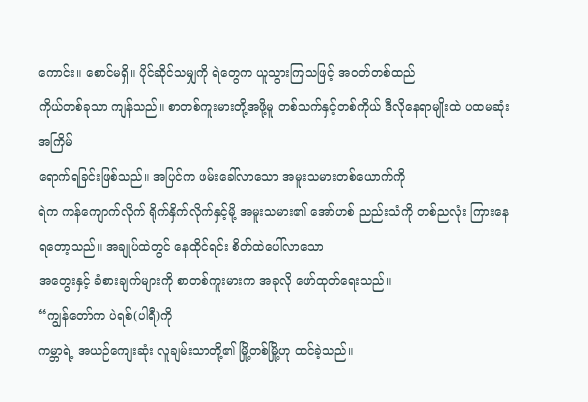ကောင်း။ စောင်မရှိ။ ပိုင်ဆိုင်သမျှကို ရဲတွေက ယူသွားကြသဖြင့် အဝတ်တစ်ထည်
ကိုယ်တစ်ခုသာ ကျန်သည်။ စာတစ်ကူးမားတို့အဖို့မူ တစ်သက်နှင့်တစ်ကိုယ် ဒီလိုနေရာမျိုးထဲ ပထမဆုံးအကြိမ်
ရောက်ရခြင်းဖြစ်သည်။ အပြင်က ဖမ်းခေါ်လာသော အမူးသမားတစ်ယောက်ကို
ရဲက ကန်ကျောက်လိုက် ရိုက်နှိက်လိုက်နှင့်မို့ အမူးသမား၏ အော်ဟစ် ညည်းသံကို တစ်ညလုံး ကြားနေရတော့သည်။ အချုပ်ထဲတွင် နေထိုင်ရင်း စိတ်ထဲပေါ်လာသော
အတွေးနှင့် ခံစားချက်များကို စာတစ်ကူးမားက အခုလို ဖော်ထုတ်ရေးသည်။
“ကျွန်တော်က ပဲရစ်(ပါရီ)ကို
ကမ္ဘာရဲ့ အယဉ်ကျေးဆုံး လူချမ်းသာတို့၏ မြို့တစ်မြို့ဟု ထင်ခဲ့သည်။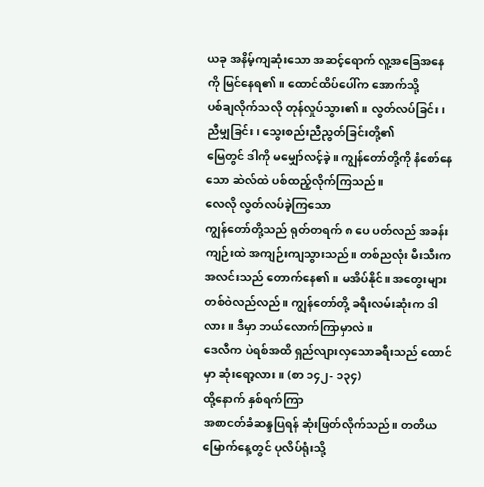ယခု အနိမ့်ကျဆုံးသော အဆင့်ရောက် လူ့အခြေအနေကို မြင်နေရ၏။ ထောင်ထိပ်ပေါ်က အောက်သို့
ပစ်ချလိုက်သလို တုန်လှုပ်သွား၏။ လွတ်လပ်ခြင်း၊ ညီမျှခြင်း၊ သွေးစည်းညီညွတ်ခြင်းတို့၏
မြေတွင် ဒါကို မမျှော်လင့်ခဲ့။ ကျွန်တော်တို့ကို နံစော်နေသော ဆဲလ်ထဲ ပစ်ထည့်လိုက်ကြသည်။
လေလို လွတ်လပ်ခဲ့ကြသော
ကျွန်တော်တို့သည် ရုတ်တရက် ၈ ပေ ပတ်လည် အခန်းကျဉ်းထဲ အကျဉ်းကျသွားသည်။ တစ်ညလုံး မီးသီးက အလင်းသည် တောက်နေ၏။ မအိပ်နိုင်။ အတွေးများ တစ်ဝဲလည်လည်။ ကျွန်တော်တို့ ခရီးလမ်းဆုံးက ဒါလား။ ဒီမှာ ဘယ်လောက်ကြာမှာလဲ။
ဒေလီက ပဲရစ်အထိ ရှည်လျားလှသောခရီးသည် ထောင်မှာ ဆုံးရော့လား။ (စာ ၁၄၂- ၁၃၄)
ထို့နောက် နှစ်ရက်ကြာ
အစာငတ်ခံဆန္ဒပြရန် ဆုံးဖြတ်လိုက်သည်။ တတိယမြောက်နေ့တွင် ပုလိပ်ရုံးသို့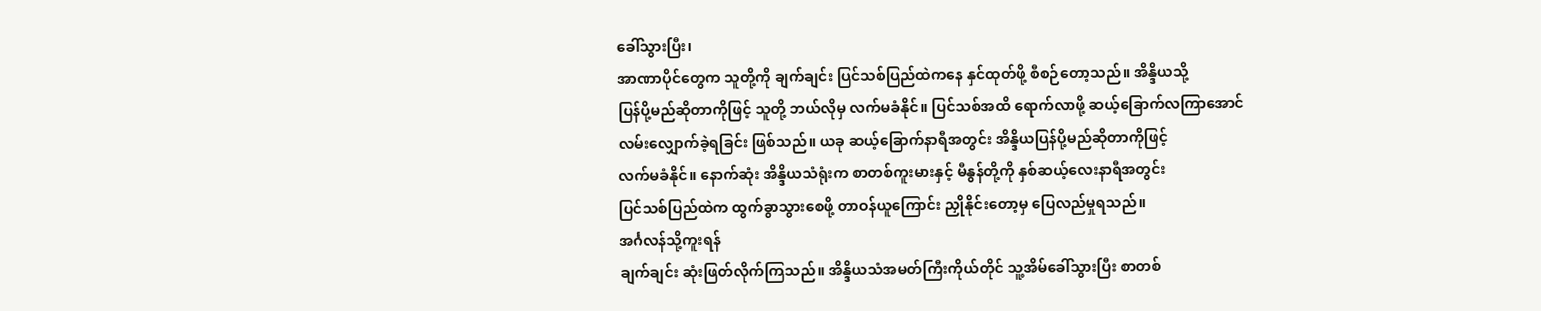ခေါ်သွားပြီး၊
အာဏာပိုင်တွေက သူတို့ကို ချက်ချင်း ပြင်သစ်ပြည်ထဲကနေ နှင်ထုတ်ဖို့ စီစဉ်တော့သည်။ အိန္ဒိယသို့
ပြန်ပို့မည်ဆိုတာကိုဖြင့် သူတို့ ဘယ်လိုမှ လက်မခံနိုင်။ ပြင်သစ်အထိ ရောက်လာဖို့ ဆယ့်ခြောက်လကြာအောင်
လမ်းလျှောက်ခဲ့ရခြင်း ဖြစ်သည်။ ယခု ဆယ့်ခြောက်နာရီအတွင်း အိန္ဒိယပြန်ပို့မည်ဆိုတာကိုဖြင့်
လက်မခံနိုင်။ နောက်ဆုံး အိန္ဒိယသံရုံးက စာတစ်ကူးမားနှင့် မီနွန်တို့ကို နှစ်ဆယ့်လေးနာရီအတွင်း
ပြင်သစ်ပြည်ထဲက ထွက်ခွာသွားစေဖို့ တာဝန်ယူကြောင်း ညှိုနိုင်းတော့မှ ပြေလည်မှုရသည်။
အင်္ဂလန်သို့ကူးရန်
ချက်ချင်း ဆုံးဖြတ်လိုက်ကြသည်။ အိန္ဒိယသံအမတ်ကြီးကိုယ်တိုင် သူ့အိမ်ခေါ်သွားပြီး စာတစ်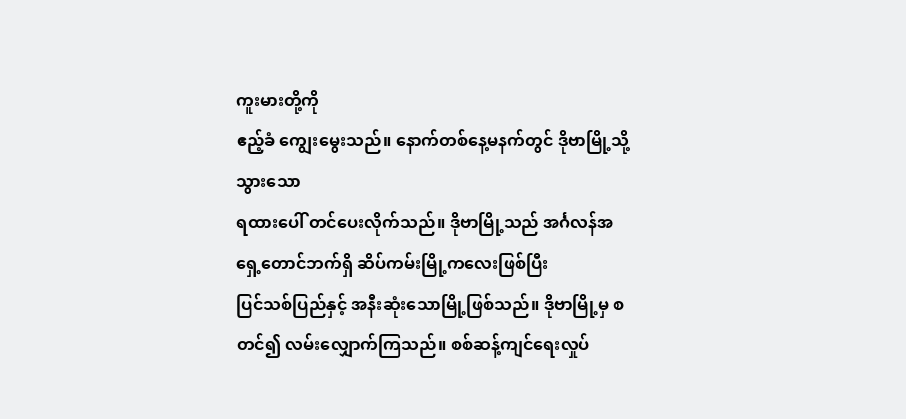ကူးမားတို့ကို
ဧည့်ခံ ကျွေးမွေးသည်။ နောက်တစ်နေ့မနက်တွင် ဒိုဗာမြို့သို့ သွားသော
ရထားပေါ် တင်ပေးလိုက်သည်။ ဒိုဗာမြို့သည် အင်္ဂလန်အရှေ့တောင်ဘက်ရှိ ဆိပ်ကမ်းမြို့ကလေးဖြစ်ပြီး
ပြင်သစ်ပြည်နှင့် အနီးဆုံးသောမြို့ဖြစ်သည်။ ဒိုဗာမြို့မှ စတင်၍ လမ်းလျှောက်ကြသည်။ စစ်ဆန့်ကျင်ရေးလှုပ်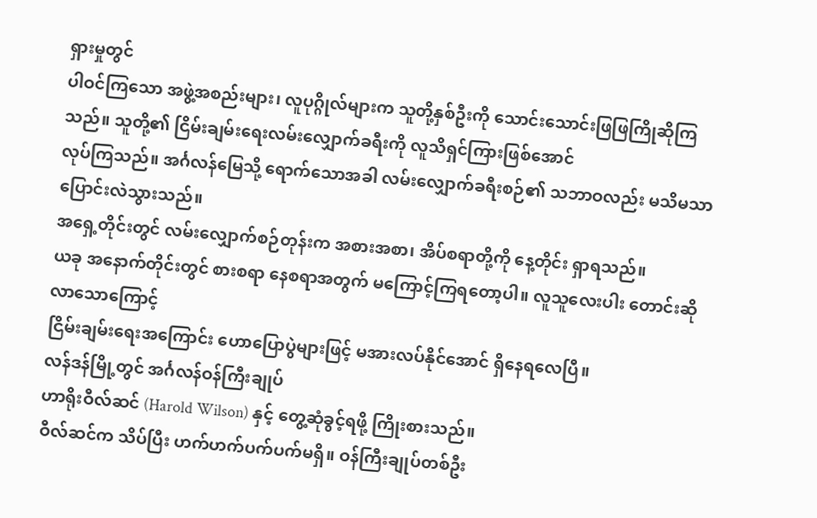ရှားမှုတွင်
ပါဝင်ကြသော အဖွဲ့အစည်းများ၊ လူပုဂ္ဂိုလ်များက သူတို့နှစ်ဦးကို သောင်းသောင်းဖြဖြကြိုဆိုကြသည်။ သူတို့၏ ငြိမ်းချမ်းရေးလမ်းလျှောက်ခရီးကို လူသိရှင်ကြားဖြစ်အောင်
လုပ်ကြသည်။ အင်္ဂလန်မြေသို့ ရောက်သောအခါ လမ်းလျှောက်ခရီးစဉ်၏ သဘာဝလည်း မသိမသာပြောင်းလဲသွားသည်။
အရှေ့တိုင်းတွင် လမ်းလျှောက်စဉ်တုန်းက အစားအစာ၊ အိပ်စရာတို့ကို နေ့တိုင်း ရှာရသည်။
ယခု အနောက်တိုင်းတွင် စားစရာ နေစရာအတွက် မကြောင့်ကြရတော့ပါ။ လူသူလေးပါး တောင်းဆိုလာသောကြောင့်
ငြိမ်းချမ်းရေးအကြောင်း ဟောပြောပွဲများဖြင့် မအားလပ်နိုင်အောင် ရှိနေရလေပြီ။
လန်ဒန်မြို့တွင် အင်္ဂလန်ဝန်ကြီးချုပ်
ဟာရိုးဝီလ်ဆင် (Harold Wilson) နှင့် တွေ့ဆုံခွင့်ရဖို့ ကြိုးစားသည်။
ဝီလ်ဆင်က သိပ်ပြီး ဟက်ဟက်ပက်ပက်မရှိ။ ဝန်ကြီးချုပ်တစ်ဦး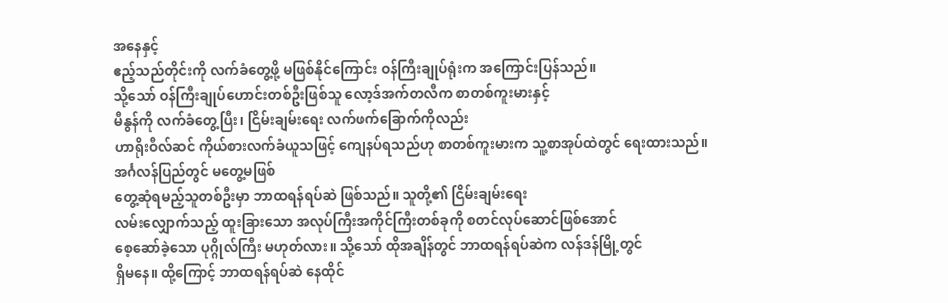အနေနှင့်
ဧည့်သည်တိုင်းကို လက်ခံတွေ့ဖို့ မဖြစ်နိုင်ကြောင်း ဝန်ကြီးချုပ်ရုံးက အကြောင်းပြန်သည်။
သို့သော် ဝန်ကြီးချုပ်ဟောင်းတစ်ဦးဖြစ်သူ လော့ဒ်အက်တလီက စာတစ်ကူးမားနှင့်
မီနွန်ကို လက်ခံတွေ့ပြီး၊ ငြိမ်းချမ်းရေး လက်ဖက်ခြောက်ကိုလည်း
ဟာရိုးဝီလ်ဆင် ကိုယ်စားလက်ခံယူသဖြင့် ကျေနပ်ရသည်ဟု စာတစ်ကူးမားက သူ့စာအုပ်ထဲတွင် ရေးထားသည်။
အင်္ဂလန်ပြည်တွင် မတွေ့မဖြစ်
တွေ့ဆုံရမည့်သူတစ်ဦးမှာ ဘာထရန်ရပ်ဆဲ ဖြစ်သည်။ သူတို့၏ ငြိမ်းချမ်းရေး
လမ်းလျှောက်သည့် ထူးခြားသော အလုပ်ကြီးအကိုင်ကြီးတစ်ခုကို စတင်လုပ်ဆောင်ဖြစ်အောင်
စေ့ဆော်ခဲ့သော ပုဂ္ဂိုလ်ကြီး မဟုတ်လား။ သို့သော် ထိုအချိန်တွင် ဘာထရန်ရပ်ဆဲက လန်ဒန်မြို့တွင်
ရှိမနေ။ ထို့ကြောင့် ဘာထရန်ရပ်ဆဲ နေထိုင်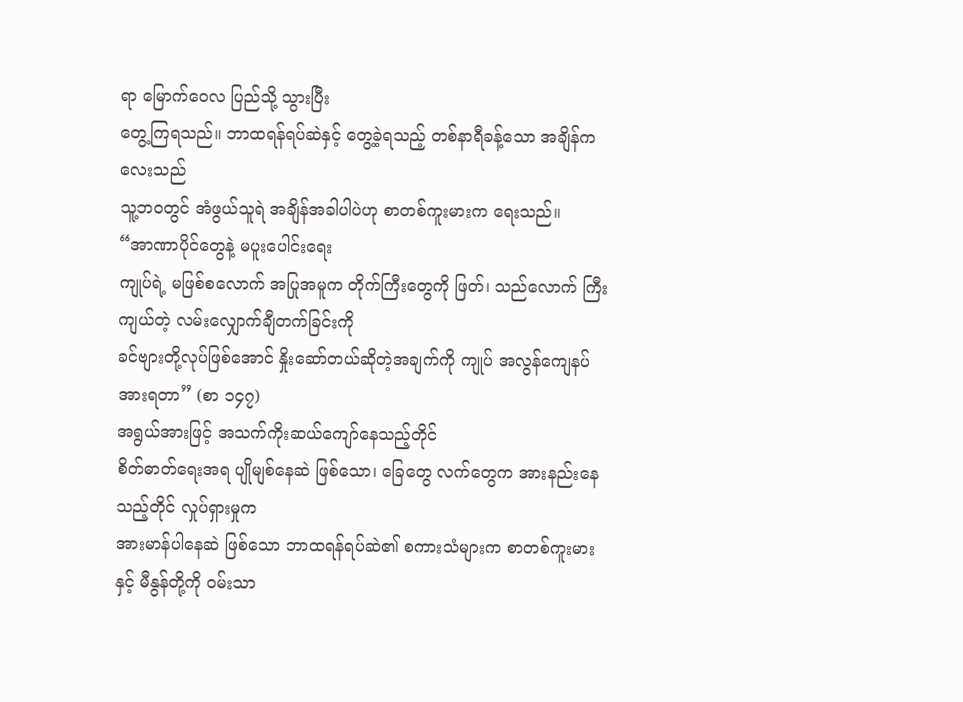ရာ မြောက်ဝေလ ပြည်သို့ သွားပြီး
တွေ့ကြရသည်။ ဘာထရန်ရပ်ဆဲနှင့် တွေ့ခဲ့ရသည့် တစ်နာရီခန့်သော အချိန်ကလေးသည်
သူ့ဘဝတွင် အံဖွယ်သူရဲ အချိန်အခါပါပဲဟု စာတစ်ကူးမားက ရေးသည်။
“အာဏာပိုင်တွေနဲ့ မပူးပေါင်းရေး
ကျုပ်ရဲ့ မဖြစ်စလောက် အပြုအမူက တိုက်ကြီးတွေကို ဖြတ်၊ သည်လောက် ကြီးကျယ်တဲ့ လမ်းလျှောက်ချီတက်ခြင်းကို
ခင်ဗျားတို့လုပ်ဖြစ်အောင် နှိုးဆော်တယ်ဆိုတဲ့အချက်ကို ကျုပ် အလွန်ကျေနပ် အားရတာ” (စာ ၁၄၇)
အရွယ်အားဖြင့် အသက်ကိုးဆယ်ကျော်နေသည့်တိုင်
စိတ်ဓာတ်ရေးအရ ပျိုမျစ်နေဆဲ ဖြစ်သော၊ ခြေတွေ လက်တွေက အားနည်းနေသည့်တိုင် လှုပ်ရှားမှုက
အားမာန်ပါနေဆဲ ဖြစ်သော ဘာထရန်ရပ်ဆဲ၏ စကားသံများက စာတစ်ကူးမားနှင့် မီနွန်တို့ကို ဝမ်းသာ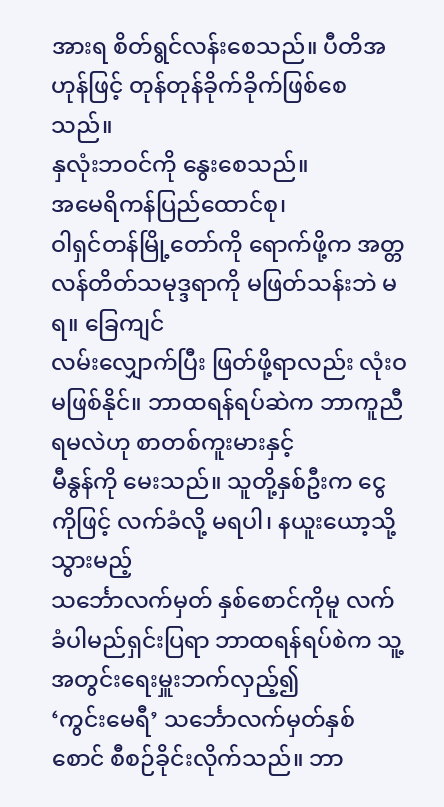အားရ စိတ်ရွင်လန်းစေသည်။ ပီတိအဟုန်ဖြင့် တုန်တုန်ခိုက်ခိုက်ဖြစ်စေသည်။
နှလုံးဘဝင်ကို နွေးစေသည်။
အမေရိကန်ပြည်ထောင်စု၊
ဝါရှင်တန်မြို့တော်ကို ရောက်ဖို့က အတ္တလန်တိတ်သမုဒ္ဒရာကို မဖြတ်သန်းဘဲ မရ။ ခြေကျင်
လမ်းလျှောက်ပြီး ဖြတ်ဖို့ရာလည်း လုံးဝမဖြစ်နိုင်။ ဘာထရန်ရပ်ဆဲက ဘာကူညီရမလဲဟု စာတစ်ကူးမားနှင့်
မီနွန်ကို မေးသည်။ သူတို့နှစ်ဦးက ငွေကိုဖြင့် လက်ခံလို့ မရပါ၊ နယူးယော့သို့ သွားမည့်
သင်္ဘောလက်မှတ် နှစ်စောင်ကိုမူ လက်ခံပါမည်ရှင်းပြရာ ဘာထရန်ရပ်စဲက သူ့အတွင်းရေးမှူးဘက်လှည့်၍
‘ကွင်းမေရီ’ သင်္ဘောလက်မှတ်နှစ်စောင် စီစဉ်ခိုင်းလိုက်သည်။ ဘာ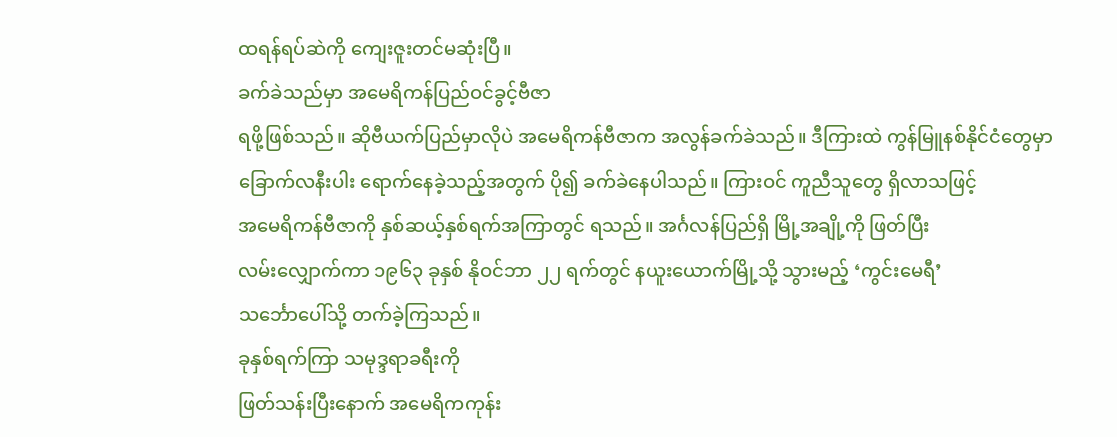ထရန်ရပ်ဆဲကို ကျေးဇူးတင်မဆုံးပြီ။
ခက်ခဲသည်မှာ အမေရိကန်ပြည်ဝင်ခွင့်ဗီဇာ
ရဖို့ဖြစ်သည်။ ဆိုဗီယက်ပြည်မှာလိုပဲ အမေရိကန်ဗီဇာက အလွန်ခက်ခဲသည်။ ဒီကြားထဲ ကွန်မြူနစ်နိုင်ငံတွေမှာ
ခြောက်လနီးပါး ရောက်နေခဲ့သည့်အတွက် ပို၍ ခက်ခဲနေပါသည်။ ကြားဝင် ကူညီသူတွေ ရှိလာသဖြင့်
အမေရိကန်ဗီဇာကို နှစ်ဆယ့်နှစ်ရက်အကြာတွင် ရသည်။ အင်္ဂလန်ပြည်ရှိ မြို့အချို့ကို ဖြတ်ပြီး
လမ်းလျှောက်ကာ ၁၉၆၃ ခုနှစ် နိုဝင်ဘာ ၂၂ ရက်တွင် နယူးယောက်မြို့သို့ သွားမည့် ‘ကွင်းမေရီ’
သင်္ဘောပေါ်သို့ တက်ခဲ့ကြသည်။
ခုနှစ်ရက်ကြာ သမုဒ္ဒရာခရီးကို
ဖြတ်သန်းပြီးနောက် အမေရိကကုန်း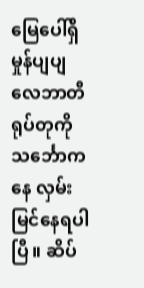မြေပေါ်ရှိ မှုန်ပျပျ လေဘာတီရုပ်တုကို သင်္ဘောကနေ လှမ်းမြင်နေရပါပြီ။ ဆိပ်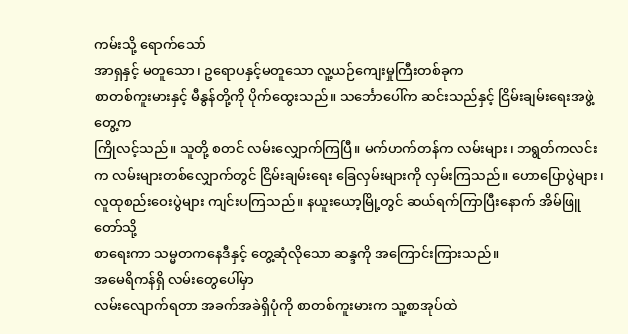ကမ်းသို့ ရောက်သော်
အာရှနှင့် မတူသော၊ ဥရောပနှင့်မတူသော လူ့ယဉ်ကျေးမှုကြီးတစ်ခုက
စာတစ်ကူးမားနှင့် မီနွန်တို့ကို ပိုက်ထွေးသည်။ သင်္ဘောပေါ်က ဆင်းသည်နှင့် ငြိမ်းချမ်းရေးအဖွဲ့တွေ့က
ကြိုလင့်သည်။ သူတို့ စတင် လမ်းလျှောက်ကြပြီ။ မက်ဟက်တန်က လမ်းများ၊ ဘရွတ်ကလင်းက လမ်းများတစ်လျှောက်တွင် ငြိမ်းချမ်းရေး ခြေလှမ်းများကို လှမ်းကြသည်။ ဟောပြောပွဲများ၊
လူထုစည်းဝေးပွဲများ ကျင်းပကြသည်။ နယူးယော့မြို့တွင် ဆယ်ရက်ကြာပြီးနောက် အိမ်ဖြူတော်သို့
စာရေးကာ သမ္မတကနေဒီနှင့် တွေ့ဆုံလိုသော ဆန္ဒကို အကြောင်းကြားသည်။
အမေရိကန်ရှိ လမ်းတွေပေါ်မှာ
လမ်းလျောက်ရတာ အခက်အခဲရှိပုံကို စာတစ်ကူးမားက သူ့စာအုပ်ထဲ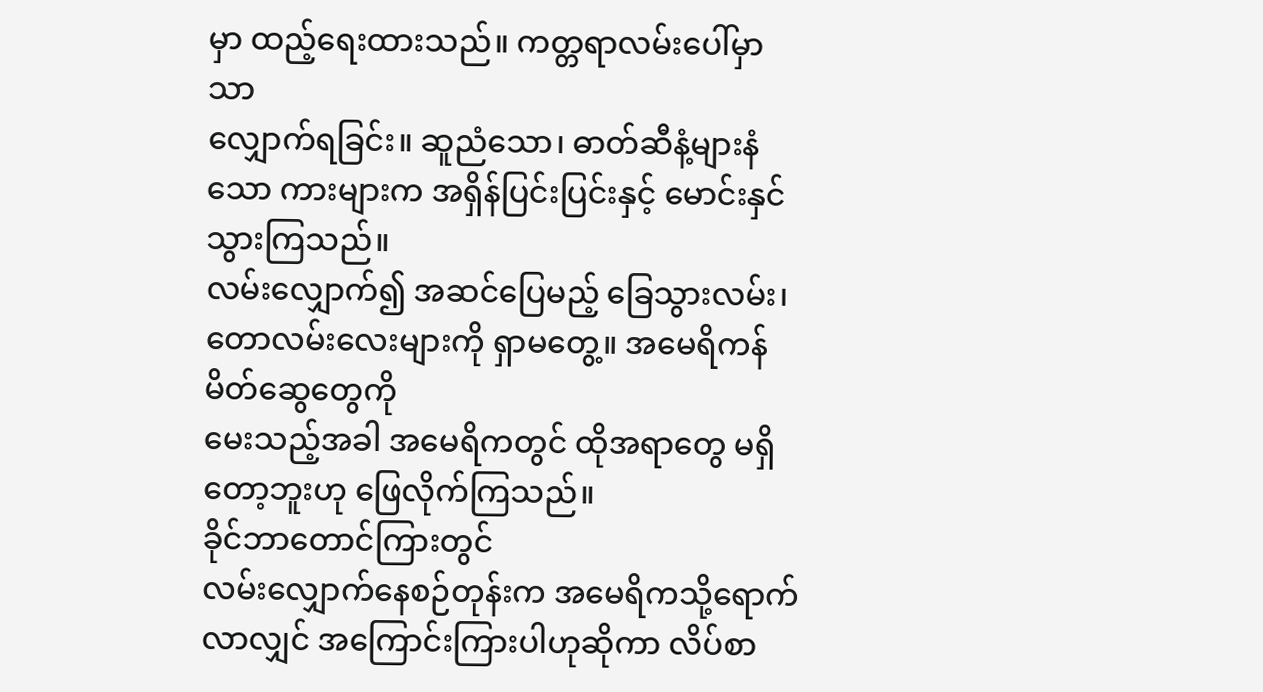မှာ ထည့်ရေးထားသည်။ ကတ္တရာလမ်းပေါ်မှာသာ
လျှောက်ရခြင်း။ ဆူညံသော၊ ဓာတ်ဆီနံ့များနံသော ကားများက အရှိန်ပြင်းပြင်းနှင့် မောင်းနှင်သွားကြသည်။
လမ်းလျှောက်၍ အဆင်ပြေမည့် ခြေသွားလမ်း၊ တောလမ်းလေးများကို ရှာမတွေ့။ အမေရိကန် မိတ်ဆွေတွေကို
မေးသည့်အခါ အမေရိကတွင် ထိုအရာတွေ မရှိတော့ဘူးဟု ဖြေလိုက်ကြသည်။
ခိုင်ဘာတောင်ကြားတွင်
လမ်းလျှောက်နေစဉ်တုန်းက အမေရိကသို့ရောက်လာလျှင် အကြောင်းကြားပါဟုဆိုကာ လိပ်စာ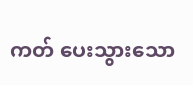ကတ် ပေးသွားသော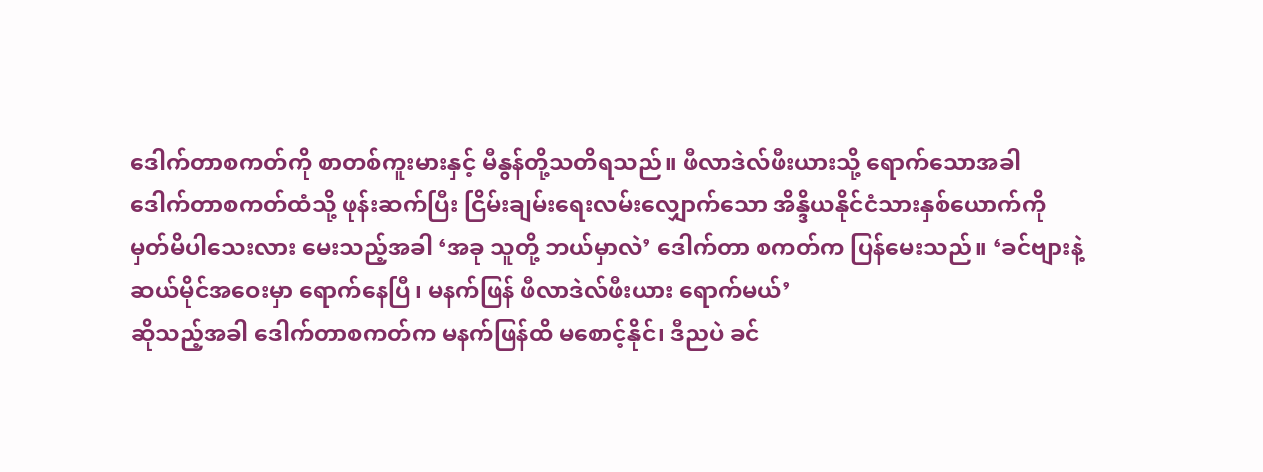ဒေါက်တာစကတ်ကို စာတစ်ကူးမားနှင့် မီနွန်တို့သတိရသည်။ ဖီလာဒဲလ်ဖီးယားသို့ ရောက်သောအခါ
ဒေါက်တာစကတ်ထံသို့ ဖုန်းဆက်ပြီး ငြိမ်းချမ်းရေးလမ်းလျှောက်သော အိန္ဒိယနိုင်ငံသားနှစ်ယောက်ကို
မှတ်မိပါသေးလား မေးသည့်အခါ ‘အခု သူတို့ ဘယ်မှာလဲ’ ဒေါက်တာ စကတ်က ပြန်မေးသည်။ ‘ခင်ဗျားနဲ့
ဆယ်မိုင်အဝေးမှာ ရောက်နေပြီ၊ မနက်ဖြန် ဖီလာဒဲလ်ဖီးယား ရောက်မယ်’
ဆိုသည့်အခါ ဒေါက်တာစကတ်က မနက်ဖြန်ထိ မစောင့်နိုင်၊ ဒီညပဲ ခင်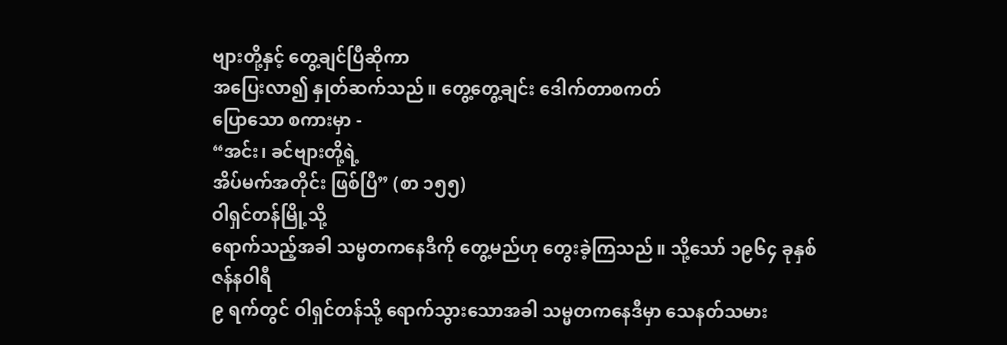ဗျားတို့နှင့် တွေ့ချင်ပြီဆိုကာ
အပြေးလာ၍ နှုတ်ဆက်သည်။ တွေ့တွေ့ချင်း ဒေါက်တာစကတ်
ပြောသော စကားမှာ -
“အင်း၊ ခင်ဗျားတို့ရဲ့
အိပ်မက်အတိုင်း ဖြစ်ပြီ” (စာ ၁၅၅)
ဝါရှင်တန်မြို့သို့
ရောက်သည့်အခါ သမ္မတကနေဒီကို တွေ့မည်ဟု တွေးခဲ့ကြသည်။ သို့သော် ၁၉၆၄ ခုနှစ် ဇန်နဝါရီ
၉ ရက်တွင် ဝါရှင်တန်သို့ ရောက်သွားသောအခါ သမ္မတကနေဒီမှာ သေနတ်သမား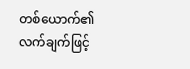တစ်ယောက်၏
လက်ချက်ဖြင့်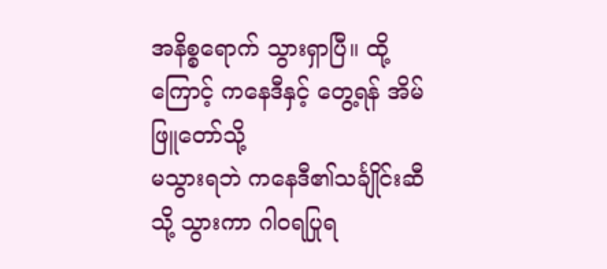အနိစ္စရောက် သွားရှာပြီ။ ထို့ကြောင့် ကနေဒီနှင့် တွေ့ရန် အိမ်ဖြူတော်သို့
မသွားရဘဲ ကနေဒီ၏သင်္ချိုင်းဆီသို့ သွားကာ ဂါဝရပြုရ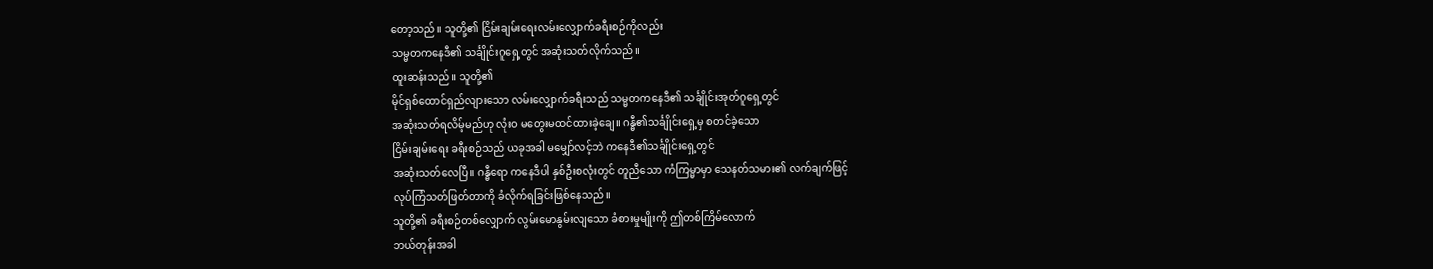တော့သည်။ သူတို့၏ ငြိမ်းချမ်းရေးလမ်းလျှောက်ခရီးစဉ်ကိုလည်း
သမ္မတကနေဒီ၏ သင်္ချိုင်းဂူရှေ့တွင် အဆုံးသတ်လိုက်သည်။
ထူးဆန်းသည်။ သူတို့၏
မိုင်ရှစ်ထောင်ရှည်လျားသော လမ်းလျှောက်ခရီးသည် သမ္မတကနေဒီ၏ သင်္ချိုင်းအုတ်ဂူရှေ့တွင်
အဆုံးသတ်ရလိမ့်မည်ဟု လုံးဝ မတွေးမထင်ထားခဲ့ချေ။ ဂန္ဓီ၏သင်္ချိုင်းရှေ့မှ စတင်ခဲ့သော
ငြိမ်းချမ်းရေး ခရီးစဉ်သည် ယခုအခါ မမျှော်လင့်ဘဲ ကနေဒီ၏သင်္ချိုင်းရှေ့တွင်
အဆုံးသတ်လေပြီ။ ဂန္ဓီရော ကနေဒီပါ နှစ်ဦးစလုံးတွင် တူညီသော ကံကြမ္မာမှာ သေနတ်သမား၏ လက်ချက်ဖြင့်
လုပ်ကြံသတ်ဖြတ်တာကို ခံလိုက်ရခြင်းဖြစ်နေသည်။
သူတို့၏ ခရီးစဉ်တစ်လျှောက် လွမ်းမောနွမ်းလျသော ခံစားမှုမျိုးကို ဤတစ်ကြိမ်လောက်
ဘယ်တုန်းအခါ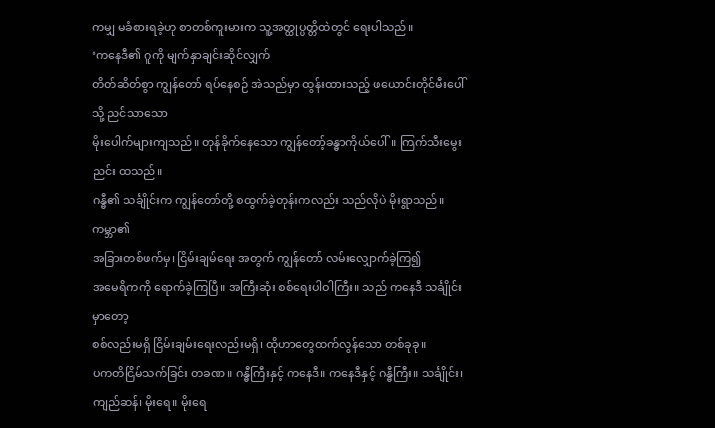ကမျှ မခံစားရခဲ့ဟု စာတစ်ကူးမားက သူ့အတ္ထုပ္ပတ္တိထဲတွင် ရေးပါသည်။
‘ကနေဒီ၏ ဂူကို မျက်နှာချင်းဆိုင်လျှက်
တိတ်ဆိတ်စွာ ကျွန်တော် ရပ်နေစဉ် အဲသည်မှာ ထွန်းထားသည့် ဖယောင်းတိုင်မီးပေါ်သို့ ညင်သာသော
မိုးပေါက်များကျသည်။ တုန်ခိုက်နေသော ကျွန်တော့်ခန္ဓာကိုယ်ပေါ်။ ကြက်သီးမွေးညင်း ထသည်။
ဂန္ဓီ၏ သင်္ချိုင်းက ကျွန်တော်တို့ စထွက်ခဲ့တုန်းကလည်း သည်လိုပဲ မိုးရွာသည်။ ကမ္ဘာ၏
အခြားတစ်ဖက်မှ၊ ငြိမ်းချမ်ရေး အတွက် ကျွန်တော် လမ်းလျှောက်ခဲ့ကြ၍
အမေရိကကို ရောက်ခဲ့ကြပြီ။ အကြီးဆုံး စစ်ရေးပါဝါကြီး။ သည် ကနေဒီ သင်္ချိုင်းမှာတော့
စစ်လည်းမရှိ ငြိမ်းချမ်းရေးလည်းမရှိ၊ ထိုဟာတွေထက်လွန်သော တစ်ခုခု။
ပကတိငြိမ်သက်ခြင်း တခဏ။ ဂန္ဓီကြီးနှင့် ကနေဒီ။ ကနေဒီနှင့် ဂန္ဓီကြီး။ သင်္ချိုင်း၊
ကျည်ဆန်၊ မိုးရေ။ မိုးရေ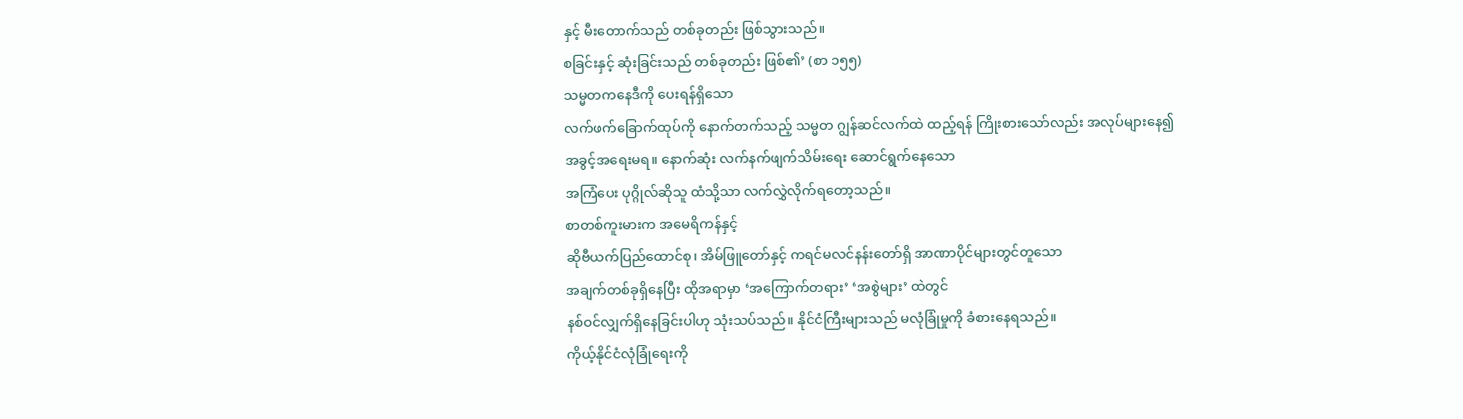နှင့် မီးတောက်သည် တစ်ခုတည်း ဖြစ်သွားသည်။
စခြင်းနှင့် ဆုံးခြင်းသည် တစ်ခုတည်း ဖြစ်၏’ (စာ ၁၅၅)
သမ္မတကနေဒီကို ပေးရန်ရှိသော
လက်ဖက်ခြောက်ထုပ်ကို နောက်တက်သည့် သမ္မတ ဂျွန်ဆင်လက်ထဲ ထည့်ရန် ကြိုးစားသော်လည်း အလုပ်များနေ၍
အခွင့်အရေးမရ။ နောက်ဆုံး လက်နက်ဖျက်သိမ်းရေး ဆောင်ရွက်နေသော
အကြံပေး ပုဂ္ဂိုလ်ဆိုသူ ထံသို့သာ လက်လွှဲလိုက်ရတော့သည်။
စာတစ်ကူးမားက အမေရိကန်နှင့်
ဆိုဗီယက်ပြည်ထောင်စု၊ အိမ်ဖြူတော်နှင့် ကရင်မလင်နန်းတော်ရှိ အာဏာပိုင်များတွင်တူသော
အချက်တစ်ခုရှိနေပြီး ထိုအရာမှာ ‘အကြောက်တရား’ ‘အစွဲများ’ ထဲတွင်
နစ်ဝင်လျှက်ရှိနေခြင်းပါဟု သုံးသပ်သည်။ နိုင်ငံကြီးများသည် မလုံခြုံမှုကို ခံစားနေရသည်။
ကိုယ့်နိုင်ငံလုံခြုံရေးကို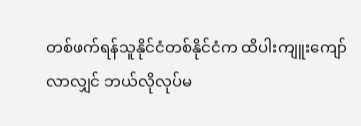တစ်ဖက်ရန်သူနိုင်ငံတစ်နိုင်ငံက ထိပါးကျူးကျော် လာလျှင် ဘယ်လိုလုပ်မ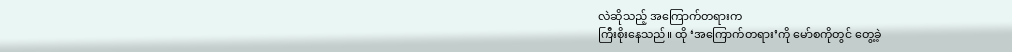လဲဆိုသည့် အကြောက်တရားက
ကြီးစိုးနေသည်။ ထို ‘အကြောက်တရား’ကို မော်စကိုတွင် တွေ့ခဲ့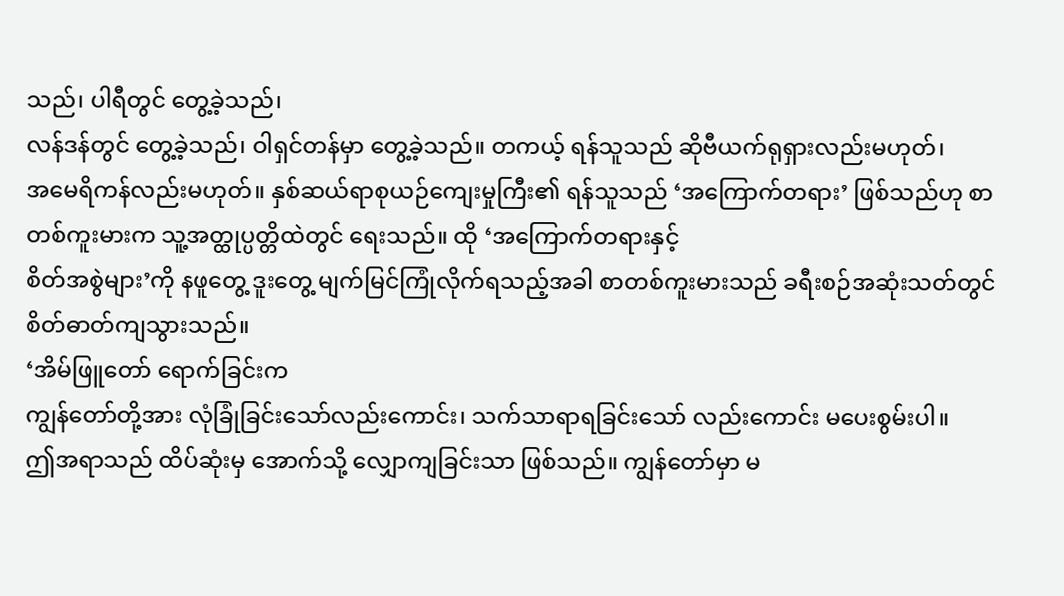သည်၊ ပါရီတွင် တွေ့ခဲ့သည်၊
လန်ဒန်တွင် တွေ့ခဲ့သည်၊ ဝါရှင်တန်မှာ တွေ့ခဲ့သည်။ တကယ့် ရန်သူသည် ဆိုဗီယက်ရုရှားလည်းမဟုတ်၊
အမေရိကန်လည်းမဟုတ်။ နှစ်ဆယ်ရာစုယဉ်ကျေးမှုကြီး၏ ရန်သူသည် ‘အကြောက်တရား’ ဖြစ်သည်ဟု စာတစ်ကူးမားက သူ့အတ္ထုပ္ပတ္တိထဲတွင် ရေးသည်။ ထို ‘အကြောက်တရားနှင့်
စိတ်အစွဲများ’ကို နဖူတွေ့ ဒူးတွေ့ မျက်မြင်ကြုံလိုက်ရသည့်အခါ စာတစ်ကူးမားသည် ခရီးစဉ်အဆုံးသတ်တွင်
စိတ်ဓာတ်ကျသွားသည်။
‘အိမ်ဖြူတော် ရောက်ခြင်းက
ကျွန်တော်တို့အား လုံခြုံခြင်းသော်လည်းကောင်း၊ သက်သာရာရခြင်းသော် လည်းကောင်း မပေးစွမ်းပါ။
ဤအရာသည် ထိပ်ဆုံးမှ အောက်သို့ လျှောကျခြင်းသာ ဖြစ်သည်။ ကျွန်တော်မှာ မ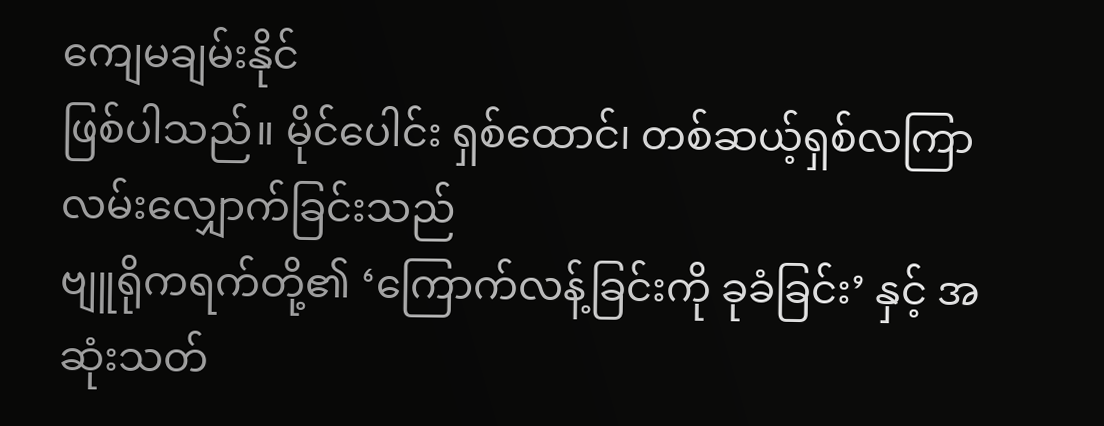ကျေမချမ်းနိုင်
ဖြစ်ပါသည်။ မိုင်ပေါင်း ရှစ်ထောင်၊ တစ်ဆယ့်ရှစ်လကြာ လမ်းလျှောက်ခြင်းသည်
ဗျူရိုကရက်တို့၏ ‘ကြောက်လန့်ခြင်းကို ခုခံခြင်း’ နှင့် အဆုံးသတ်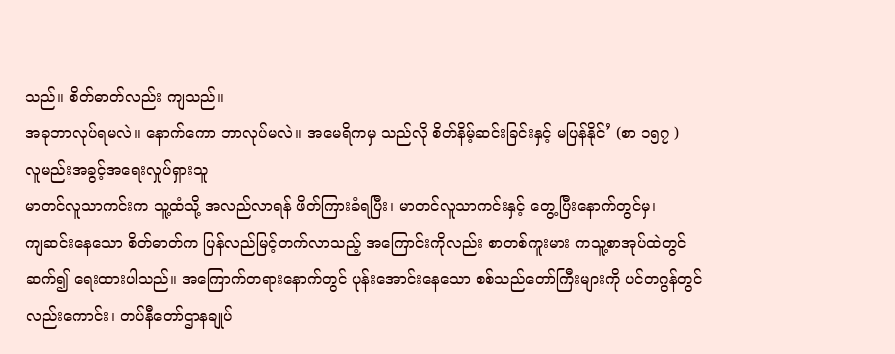သည်။ စိတ်ဓာတ်လည်း ကျသည်။
အခုဘာလုပ်ရမလဲ။ နောက်ကော ဘာလုပ်မလဲ။ အမေရိကမှ သည်လို စိတ်နိမ့်ဆင်းခြင်းနှင့် မပြန်နိုင်’ (စာ ၁၅၇ )
လူမည်းအခွင့်အရေးလှုပ်ရှားသူ
မာတင်လူသာကင်းက သူ့ထံသို့ အလည်လာရန် ဖိတ်ကြားခံရပြီး၊ မာတင်လူသာကင်းနှင့် တွေ့ပြီးနောက်တွင်မှ၊
ကျဆင်းနေသော စိတ်ဓာတ်က ပြန်လည်မြင့်တက်လာသည့် အကြောင်းကိုလည်း စာတစ်ကူးမား ကသူ့စာအုပ်ထဲတွင်
ဆက်၍ ရေးထားပါသည်။ အကြောက်တရားနောက်တွင် ပုန်းအောင်းနေသော စစ်သည်တော်ကြီးများကို ပင်တဂွန်တွင်
လည်းကောင်း၊ တပ်နီတော်ဌာနချုပ်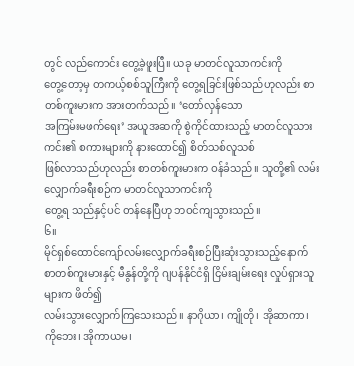တွင် လည်ကောင်း တွေ့ခဲ့ဖူးပြီ။ ယခု မာတင်လူသာကင်းကို
တွေ့တော့မှ တကယ့်စစ်သူကြီးကို တွေ့ရခြင်းဖြစ်သည်ဟုလည်း စာတစ်ကူးမားက အားတက်သည်။ ‘တော်လှန်သော
အကြမ်းမဖက်ရေး’ အယူအဆကို စွဲကိုင်ထားသည့် မာတင်လူသားကင်း၏ စကားများကို နားထောင်၍ စိတ်သစ်လူသစ်
ဖြစ်လာသည်ဟုလည်း စာတစ်ကူးမားက ဝန်ခံသည်။ သူတို့၏ လမ်းလျှောက်ခရီးစဉ်က မာတင်လူသာကင်းကို
တွေ့ရ သည်နှင့်ပင် တန်နေပြီဟု ဘဝင်ကျသွားသည်။
၆။
မိုင်ရှစ်ထောင်ကျော်လမ်းလျှောက်ခရီးစဉ်ပြီးဆုံးသွားသည့်နောက်
စာတစ်ကူးမားနှင့် မီနွန်တို့ကို ဂျပန်နိုင်ငံရှိ ငြိမ်းချမ်းရေး လှုပ်ရှားသူများက ဖိတ်၍
လမ်းသွားလျှောက်ကြသေးသည်။ နာဂိုယာ၊ ကျိုတို၊ အိုဆာကာ၊ ကိုဘေး၊ အိုကာယမ၊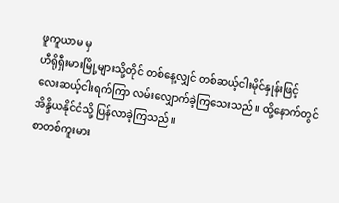ဖူကူယာမ မှ
ဟီရိုရှီးမားမြို့များသို့တိုင် တစ်နေ့လျှင် တစ်ဆယ့်ငါးမိုင်နှုန်းဖြင့်
လေးဆယ့်ငါးရက်ကြာ လမ်းလျှောက်ခဲ့ကြသေးသည်။ ထို့နောက်တွင် အိန္ဒိယနိုင်ငံသို့ ပြန်လာခဲ့ကြသည်။
စာတစ်ကူးမား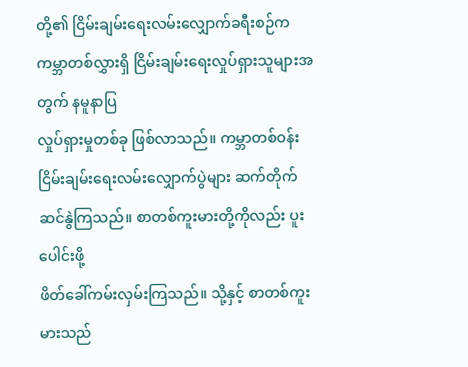တို့၏ ငြိမ်းချမ်းရေးလမ်းလျှောက်ခရီးစဉ်က
ကမ္ဘာတစ်လွှားရှိ ငြိမ်းချမ်းရေးလှုပ်ရှားသူများအတွက် နမူနာပြ
လှုပ်ရှားမှုတစ်ခု ဖြစ်လာသည်။ ကမ္ဘာတစ်ဝန်း
ငြိမ်းချမ်းရေးလမ်းလျှောက်ပွဲများ ဆက်တိုက်ဆင်နွဲကြသည်။ စာတစ်ကူးမားတို့ကိုလည်း ပူးပေါင်းဖို့
ဖိတ်ခေါ်ကမ်းလှမ်းကြသည်။ သို့နှင့် စာတစ်ကူးမားသည်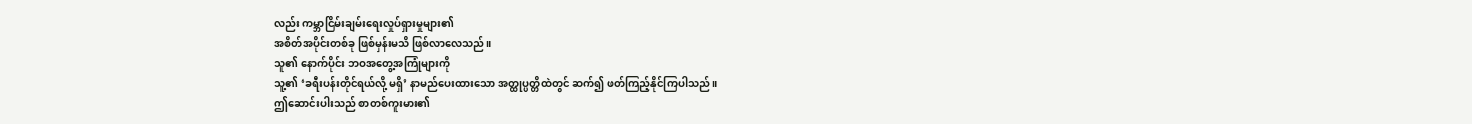လည်း ကမ္ဘာငြိမ်းချမ်းရေးလှုပ်ရှားမှုများ၏
အစိတ်အပိုင်းတစ်ခု ဖြစ်မှန်းမသိ ဖြစ်လာလေသည်။
သူ၏ နောက်ပိုင်း ဘဝအတွေ့အကြုံများကို
သူ့၏ ‘ခရီးပန်းတိုင်ရယ်လို့ မရှိ’ နာမည်ပေးထားသော အတ္ထုပ္ပတ္တိထဲတွင် ဆက်၍ ဖတ်ကြည့်နိုင်ကြပါသည်။
ဤဆောင်းပါးသည် စာတစ်ကူးမား၏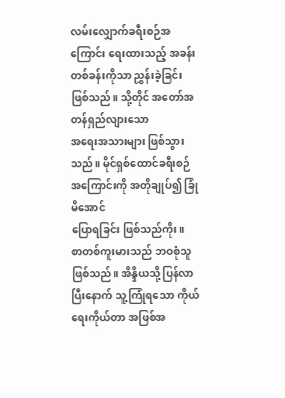လမ်းလျှောက်ခရီးစဉ်အကြောင်း ရေးထားသည့် အခန်းတစ်ခန်းကိုသာ ညွှန်းခဲ့ခြင်း ဖြစ်သည်။ သို့တိုင် အတော်အတန်ရှည်လျားသော
အရေးအသားများ ဖြစ်သွားသည်။ မိုင်ရှစ်ထောင်ခရီးစဉ်အကြောင်းကို အတိုချုပ်၍ ခြုံမိအောင်
ပြောရခြင်း ဖြစ်သည်ကိုး။
စာတစ်ကူးမားသည် ဘဝစုံသူ
ဖြစ်သည်။ အိန္ဒိယသို့ ပြန်လာပြီးနောက် သူ့ကြုံရသော ကိုယ်ရေးကိုယ်တာ အဖြစ်အ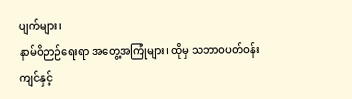ပျက်များ၊
နာမ်ဝိဉာဉ်ရေးရာ အတွေ့အကြုံများ၊ ထိုမှ သဘာဝပတ်ဝန်းကျင်နှင့်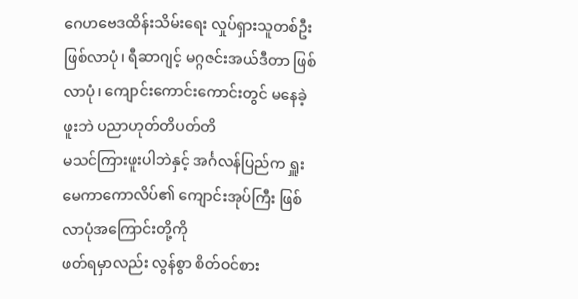ဂေဟဗေဒထိန်းသိမ်းရေး လှုပ်ရှားသူတစ်ဦး ဖြစ်လာပုံ၊ ရီဆာဂျင့် မဂ္ဂဇင်းအယ်ဒီတာ ဖြစ်လာပုံ၊ ကျောင်းကောင်းကောင်းတွင် မနေခဲ့ဖူးဘဲ ပညာဟုတ်တိပတ်တိ
မသင်ကြားဖူးပါဘဲနှင့် အင်္ဂလန်ပြည်က ရှူးမေကာကောလိပ်၏ ကျောင်းအုပ်ကြီး ဖြစ်လာပုံအကြောင်းတို့ကို
ဖတ်ရမှာလည်း လွန်စွာ စိတ်ဝင်စား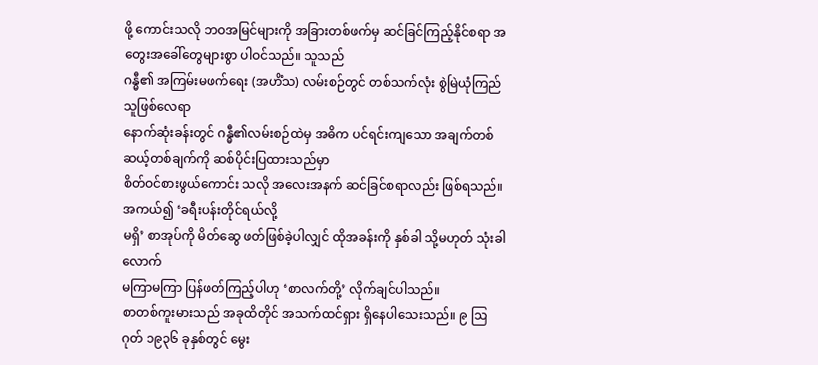ဖို့ ကောင်းသလို ဘဝအမြင်များကို အခြားတစ်ဖက်မှ ဆင်ခြင်ကြည့်နိုင်စရာ အတွေးအခေါ်တွေများစွာ ပါဝင်သည်။ သူသည်
ဂန္ဓီ၏ အကြမ်းမဖက်ရေး (အဟိံသ) လမ်းစဉ်တွင် တစ်သက်လုံး စွဲမြဲယုံကြည်သူဖြစ်လေရာ
နောက်ဆုံးခန်းတွင် ဂန္ဓီ၏လမ်းစဉ်ထဲမှ အဓိက ပင်ရင်းကျသော အချက်တစ်ဆယ့်တစ်ချက်ကို ဆစ်ပိုင်းပြထားသည်မှာ
စိတ်ဝင်စားဖွယ်ကောင်း သလို အလေးအနက် ဆင်ခြင်စရာလည်း ဖြစ်ရသည်။ အကယ်၍ ‘ခရီးပန်းတိုင်ရယ်လို့
မရှိ’ စာအုပ်ကို မိတ်ဆွေ ဖတ်ဖြစ်ခဲ့ပါလျှင် ထိုအခန်းကို နှစ်ခါ သို့မဟုတ် သုံးခါလောက်
မကြာမကြာ ပြန်ဖတ်ကြည့်ပါဟု ‘စာလက်တို့’ လိုက်ချင်ပါသည်။
စာတစ်ကူးမားသည် အခုထိတိုင် အသက်ထင်ရှား ရှိနေပါသေးသည်။ ၉ ဩဂုတ် ၁၉၃၆ ခုနှစ်တွင် မွေး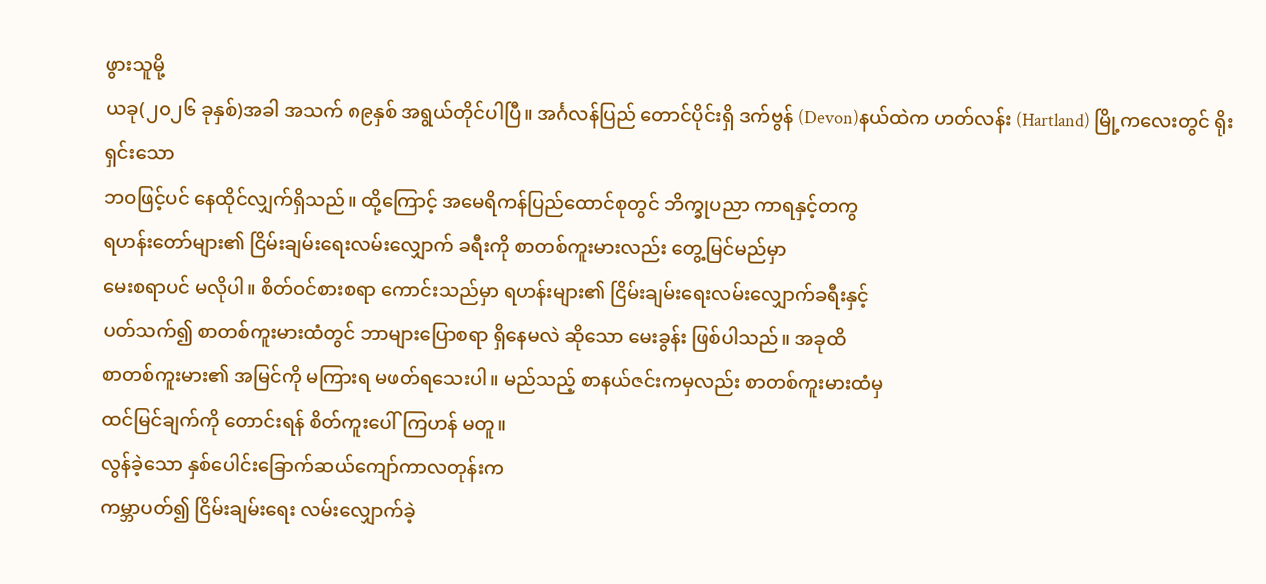ဖွားသူမို့
ယခု(၂၀၂၆ ခုနှစ်)အခါ အသက် ၈၉နှစ် အရွယ်တိုင်ပါပြီ။ အင်္ဂလန်ပြည် တောင်ပိုင်းရှိ ဒက်ဗွန် (Devon)နယ်ထဲက ဟတ်လန်း (Hartland) မြို့ကလေးတွင် ရိုးရှင်းသော
ဘဝဖြင့်ပင် နေထိုင်လျှက်ရှိသည်။ ထို့ကြောင့် အမေရိကန်ပြည်ထောင်စုတွင် ဘိက္ခုပညာ ကာရနှင့်တကွ
ရဟန်းတော်များ၏ ငြိမ်းချမ်းရေးလမ်းလျှောက် ခရီးကို စာတစ်ကူးမားလည်း တွေ့မြင်မည်မှာ
မေးစရာပင် မလိုပါ။ စိတ်ဝင်စားစရာ ကောင်းသည်မှာ ရဟန်းများ၏ ငြိမ်းချမ်းရေးလမ်းလျှောက်ခရီးနှင့်
ပတ်သက်၍ စာတစ်ကူးမားထံတွင် ဘာများပြောစရာ ရှိနေမလဲ ဆိုသော မေးခွန်း ဖြစ်ပါသည်။ အခုထိ
စာတစ်ကူးမား၏ အမြင်ကို မကြားရ မဖတ်ရသေးပါ။ မည်သည့် စာနယ်ဇင်းကမှလည်း စာတစ်ကူးမားထံမှ
ထင်မြင်ချက်ကို တောင်းရန် စိတ်ကူးပေါ်ကြဟန် မတူ။
လွန်ခဲ့သော နှစ်ပေါင်းခြောက်ဆယ်ကျော်ကာလတုန်းက
ကမ္ဘာပတ်၍ ငြိမ်းချမ်းရေး လမ်းလျှောက်ခဲ့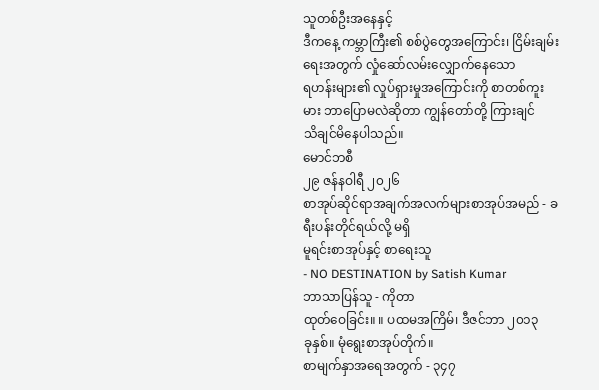သူတစ်ဦးအနေနှင့်
ဒီကနေ့ ကမ္ဘာကြီး၏ စစ်ပွဲတွေအကြောင်း၊ ငြိမ်းချမ်းရေးအတွက် လှုံဆော်လမ်းလျှောက်နေသော
ရဟန်းများ၏ လှုပ်ရှားမှုအကြောင်းကို စာတစ်ကူးမား ဘာပြောမလဲဆိုတာ ကျွန်တော်တို့ ကြားချင်
သိချင်မိနေပါသည်။
မောင်ဘစီ
၂၉ ဇန်နဝါရီ ၂၀၂၆
စာအုပ်ဆိုင်ရာအချက်အလက်များစာအုပ်အမည် - ခရီးပန်းတိုင်ရယ်လို့ မရှိ
မူရင်းစာအုပ်နှင့် စာရေးသူ
- NO DESTINATION by Satish Kumar
ဘာသာပြန်သူ - ကိုတာ
ထုတ်ဝေခြင်း။ ။ ပထမအကြိမ်၊ ဒီဇင်ဘာ ၂၀၁၃
ခုနှစ်။ မုံရွေးစာအုပ်တိုက်။
စာမျက်နှာအရေအတွက် - ၃၄၇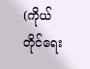(ကိုယ်တိုင်ရေး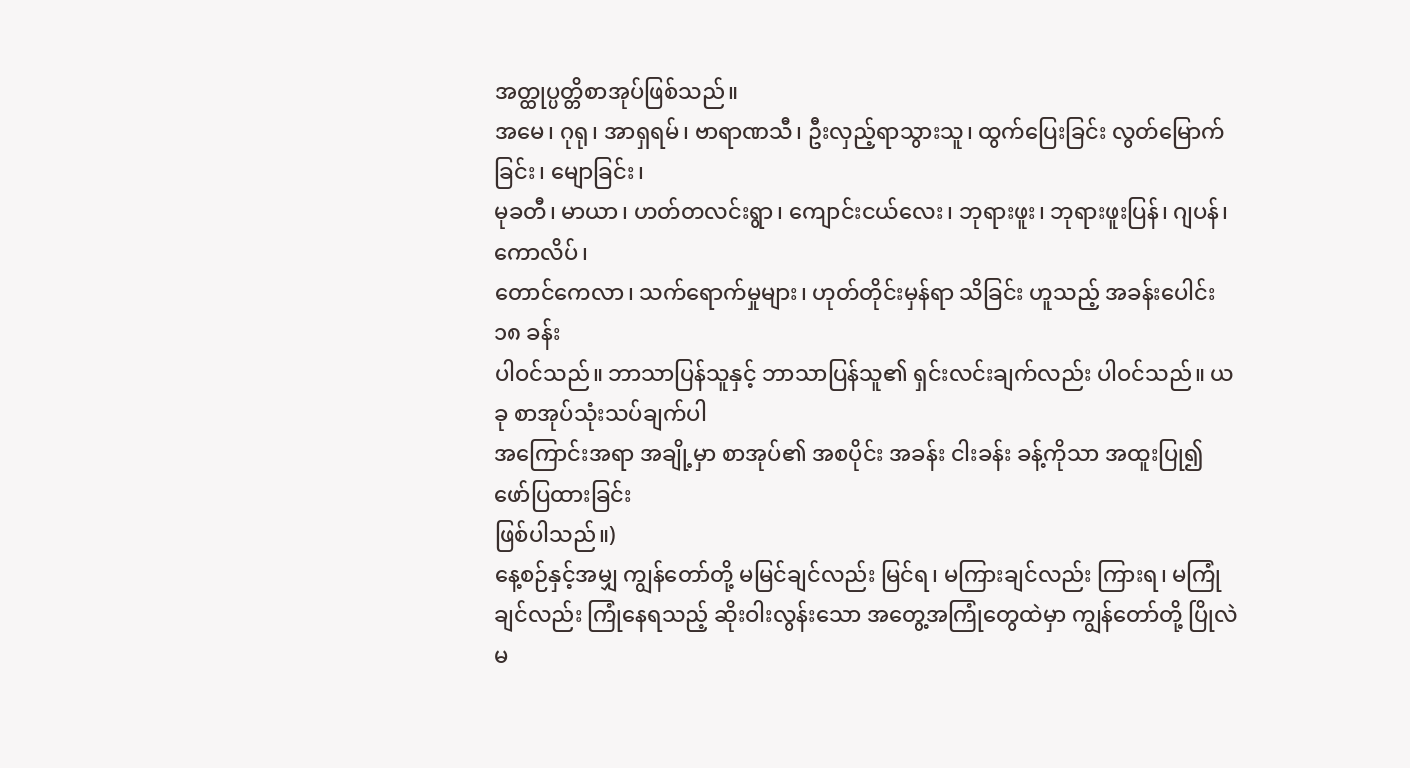အတ္ထုပ္ပတ္တိစာအုပ်ဖြစ်သည်။
အမေ၊ ဂုရု၊ အာရှရမ်၊ ဗာရာဏသီ၊ ဦးလှည့်ရာသွားသူ၊ ထွက်ပြေးခြင်း လွတ်မြောက်ခြင်း၊ မျောခြင်း၊
မုခတီ၊ မာယာ၊ ဟတ်တလင်းရွာ၊ ကျောင်းငယ်လေး၊ ဘုရားဖူး၊ ဘုရားဖူးပြန်၊ ဂျပန်၊ ကောလိပ်၊
တောင်ကေလာ၊ သက်ရောက်မှုများ၊ ဟုတ်တိုင်းမှန်ရာ သိခြင်း ဟူသည့် အခန်းပေါင်း ၁၈ ခန်း
ပါဝင်သည်။ ဘာသာပြန်သူနှင့် ဘာသာပြန်သူ၏ ရှင်းလင်းချက်လည်း ပါဝင်သည်။ ယခု စာအုပ်သုံးသပ်ချက်ပါ
အကြောင်းအရာ အချို့မှာ စာအုပ်၏ အစပိုင်း အခန်း ငါးခန်း ခန့်ကိုသာ အထူးပြု၍ ဖော်ပြထားခြင်း
ဖြစ်ပါသည်။)
နေ့စဉ်နှင့်အမျှ ကျွန်တော်တို့ မမြင်ချင်လည်း မြင်ရ၊ မကြားချင်လည်း ကြားရ၊ မကြုံချင်လည်း ကြုံနေရသည့် ဆိုးဝါးလွန်းသော အတွေ့အကြုံတွေထဲမှာ ကျွန်တော်တို့ ပြိုလဲမ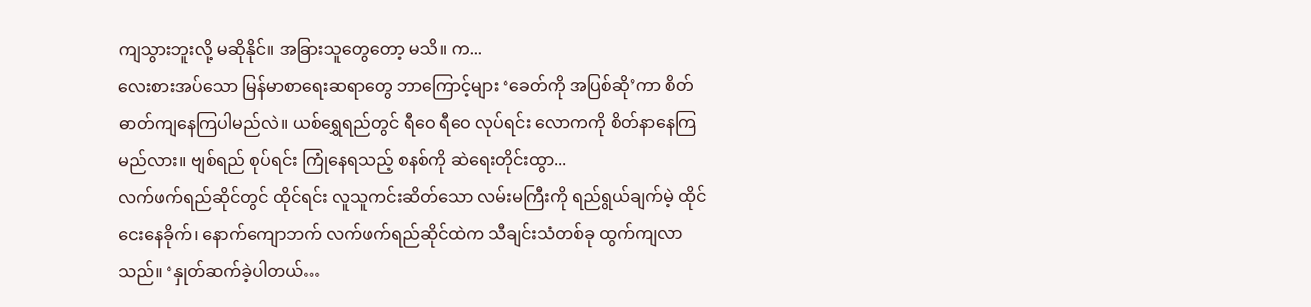ကျသွားဘူးလို့ မဆိုနိုင်။ အခြားသူတွေတော့ မသိ။ က...
လေးစားအပ်သော မြန်မာစာရေးဆရာတွေ ဘာကြောင့်များ ‘ခေတ်ကို အပြစ်ဆို’ကာ စိတ်ဓာတ်ကျနေကြပါမည်လဲ။ ယစ်ရွှေရည်တွင် ရီဝေ ရီဝေ လုပ်ရင်း လောကကို စိတ်နာနေကြမည်လား။ ဗျစ်ရည် စုပ်ရင်း ကြုံနေရသည့် စနစ်ကို ဆဲရေးတိုင်းထွာ...
လက်ဖက်ရည်ဆိုင်တွင် ထိုင်ရင်း လူသူကင်းဆိတ်သော လမ်းမကြီးကို ရည်ရွယ်ချက်မဲ့ ထိုင်ငေးနေခိုက်၊ နောက်ကျောဘက် လက်ဖက်ရည်ဆိုင်ထဲက သီချင်းသံတစ်ခု ထွက်ကျလာသည်။ ‘နှုတ်ဆက်ခဲ့ပါတယ်…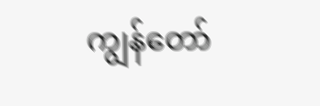ကျွန်တော်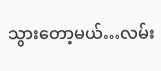သွားတော့မယ်…လမ်း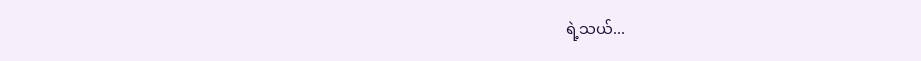ရဲ့သယ်...